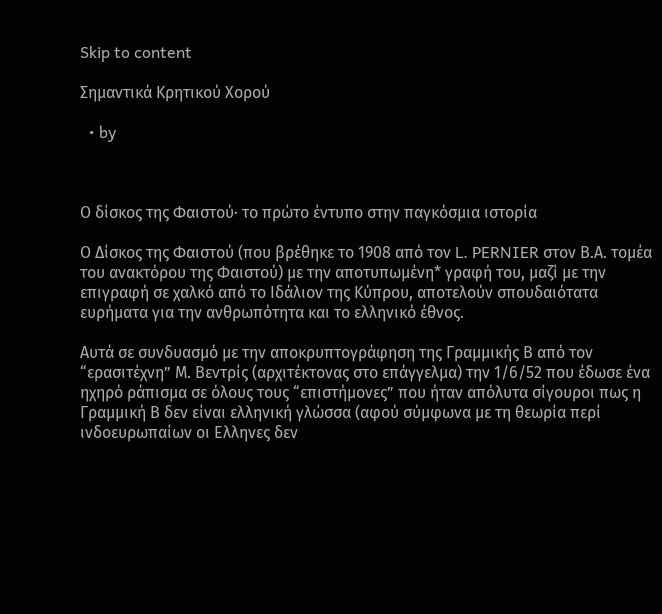Skip to content

Σημαντικά Κρητικού Χορού

  • by



Ο δίσκος της Φαιστού· το πρώτο έντυπο στην παγκόσμια ιστορία

Ο Δίσκος της Φαιστού (που βρέθηκε το 1908 από τον L. PERNIER στον Β.Α. τομέα του ανακτόρου της Φαιστού) με την αποτυπωμένη* γραφή του, μαζί με την επιγραφή σε χαλκό από το Ιδάλιον της Κύπρου, αποτελούν σπουδαιότατα ευρήματα για την ανθρωπότητα και το ελληνικό έθνος.

Αυτά σε συνδυασμό με την αποκρυπτογράφηση της Γραμμικής Β από τον “ερασιτέχνη” Μ. Βεντρίς (αρχιτέκτονας στο επάγγελμα) την 1/6/52 που έδωσε ένα ηχηρό ράπισμα σε όλους τους “επιστήμονες” που ήταν απόλυτα σίγουροι πως η Γραμμική Β δεν είναι ελληνική γλώσσα (αφού σύμφωνα με τη θεωρία περί ινδοευρωπαίων οι Ελληνες δεν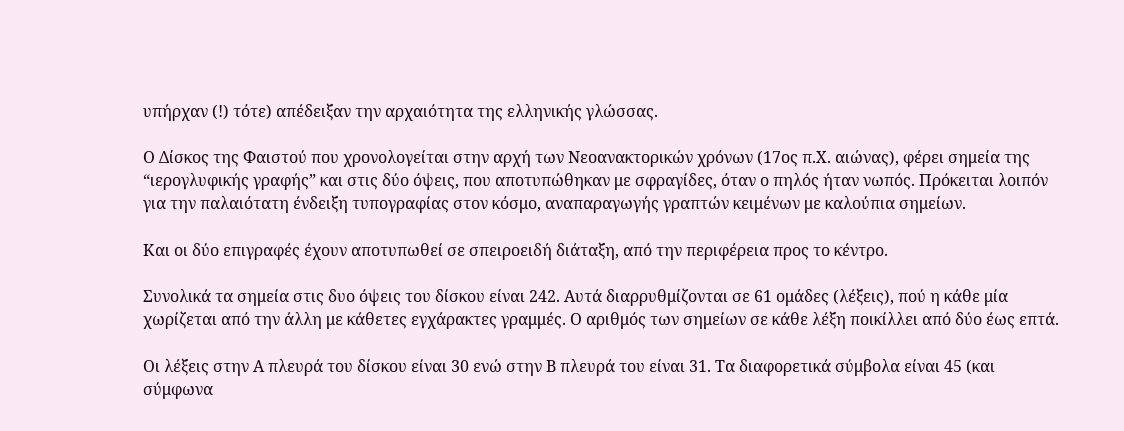υπήρχαν (!) τότε) απέδειξαν την αρχαιότητα της ελληνικής γλώσσας.

Ο Δίσκος της Φαιστού που χρονολογείται στην αρχή των Νεοανακτορικών χρόνων (17ος π.Χ. αιώνας), φέρει σημεία της “ιερογλυφικής γραφής” και στις δύο όψεις, που αποτυπώθηκαν με σφραγίδες, όταν ο πηλός ήταν νωπός. Πρόκειται λοιπόν για την παλαιότατη ένδειξη τυπογραφίας στον κόσμο, αναπαραγωγής γραπτών κειμένων με καλούπια σημείων.

Και οι δύο επιγραφές έχουν αποτυπωθεί σε σπειροειδή διάταξη, από την περιφέρεια προς το κέντρο.

Συνολικά τα σημεία στις δυο όψεις του δίσκου είναι 242. Αυτά διαρρυθμίζονται σε 61 ομάδες (λέξεις), πού η κάθε μία χωρίζεται από την άλλη με κάθετες εγχάρακτες γραμμές. Ο αριθμός των σημείων σε κάθε λέξη ποικίλλει από δύο έως επτά.

Οι λέξεις στην Α πλευρά του δίσκου είναι 30 ενώ στην Β πλευρά του είναι 31. Τα διαφορετικά σύμβολα είναι 45 (και σύμφωνα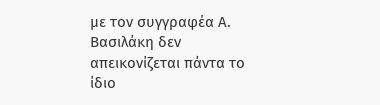με τον συγγραφέα Α. Βασιλάκη δεν απεικονίζεται πάντα το ίδιο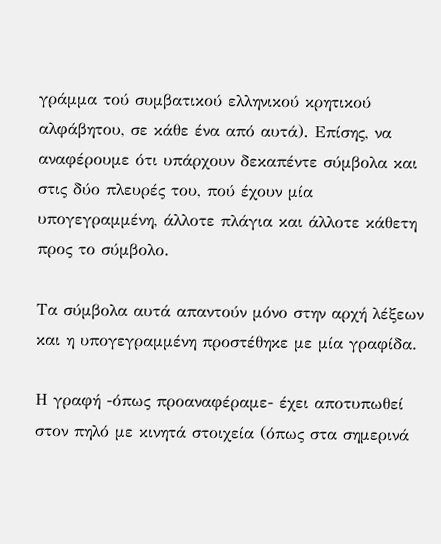γράμμα τού συμβατικού ελληνικού κρητικού αλφάβητου, σε κάθε ένα από αυτά). Επίσης, να αναφέρουμε ότι υπάρχουν δεκαπέντε σύμβολα και στις δύο πλευρές του, πού έχουν μία υπογεγραμμένη, άλλοτε πλάγια και άλλοτε κάθετη προς το σύμβολο.

Τα σύμβολα αυτά απαντούν μόνο στην αρχή λέξεων και η υπογεγραμμένη προστέθηκε με μία γραφίδα.

Η γραφή -όπως προαναφέραμε- έχει αποτυπωθεί στον πηλό με κινητά στοιχεία (όπως στα σημερινά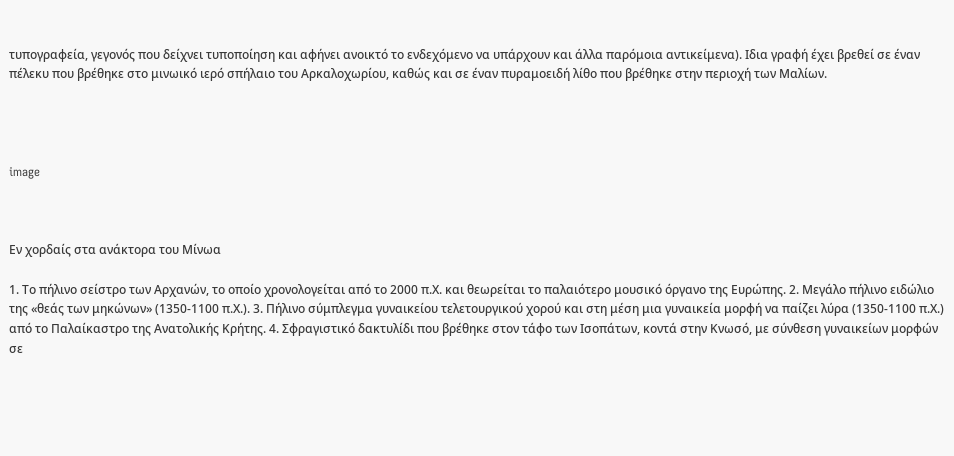τυπογραφεία, γεγονός που δείχνει τυποποίηση και αφήνει ανοικτό το ενδεχόμενο να υπάρχουν και άλλα παρόμοια αντικείμενα). Ιδια γραφή έχει βρεθεί σε έναν πέλεκυ που βρέθηκε στο μινωικό ιερό σπήλαιο του Αρκαλοχωρίου, καθώς και σε έναν πυραμοειδή λίθο που βρέθηκε στην περιοχή των Μαλίων.




image



Εν χορδαίς στα ανάκτορα του Μίνωα

1. Το πήλινο σείστρο των Αρχανών, το οποίο χρονολογείται από το 2000 π.Χ. και θεωρείται το παλαιότερο μουσικό όργανο της Ευρώπης. 2. Μεγάλο πήλινο ειδώλιο της «θεάς των μηκώνων» (1350-1100 π.Χ.). 3. Πήλινο σύμπλεγμα γυναικείου τελετουργικού χορού και στη μέση μια γυναικεία μορφή να παίζει λύρα (1350-1100 π.Χ.) από το Παλαίκαστρο της Ανατολικής Κρήτης. 4. Σφραγιστικό δακτυλίδι που βρέθηκε στον τάφο των Ισοπάτων, κοντά στην Κνωσό, με σύνθεση γυναικείων μορφών σε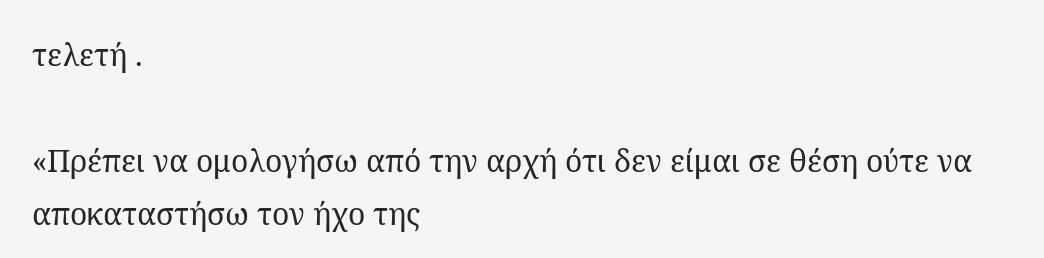τελετή .

«Πρέπει να ομολογήσω από την αρχή ότι δεν είμαι σε θέση ούτε να αποκαταστήσω τον ήχο της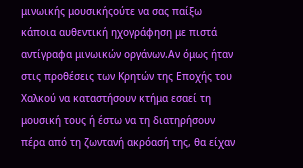μινωικής μουσικήςούτε να σας παίξω κάποια αυθεντική ηχογράφηση με πιστά αντίγραφα μινωικών οργάνων.Αν όμως ήταν στις προθέσεις των Κρητών της Εποχής του Χαλκού να καταστήσουν κτήμα εσαεί τη μουσική τους ή έστω να τη διατηρήσουν πέρα από τη ζωντανή ακρόασή της, θα είχαν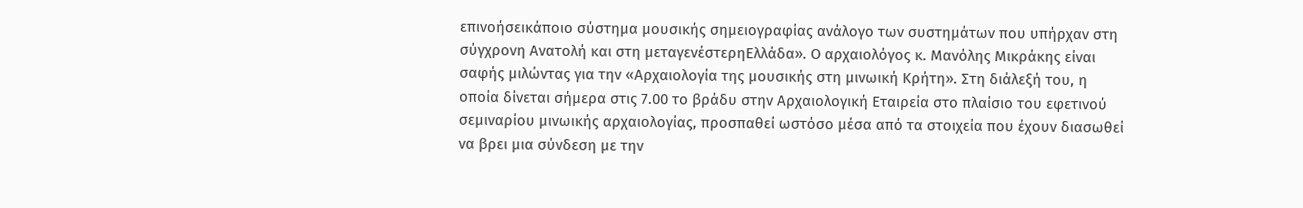επινοήσεικάποιο σύστημα μουσικής σημειογραφίας ανάλογο των συστημάτων που υπήρχαν στη σύγχρονη Ανατολή και στη μεταγενέστερηΕλλάδα». Ο αρχαιολόγος κ. Μανόλης Μικράκης είναι σαφής μιλώντας για την «Αρχαιολογία της μουσικής στη μινωική Κρήτη». Στη διάλεξή του, η οποία δίνεται σήμερα στις 7.00 το βράδυ στην Αρχαιολογική Εταιρεία στο πλαίσιο του εφετινού σεμιναρίου μινωικής αρχαιολογίας, προσπαθεί ωστόσο μέσα από τα στοιχεία που έχουν διασωθεί να βρει μια σύνδεση με την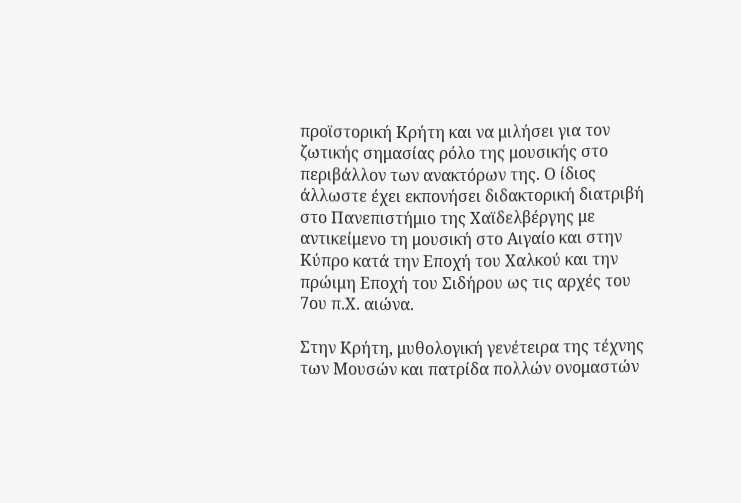προϊστορική Κρήτη και να μιλήσει για τον ζωτικής σημασίας ρόλο της μουσικής στο περιβάλλον των ανακτόρων της. Ο ίδιος άλλωστε έχει εκπονήσει διδακτορική διατριβή στο Πανεπιστήμιο της Χαϊδελβέργης με αντικείμενο τη μουσική στο Αιγαίο και στην Κύπρο κατά την Εποχή του Χαλκού και την πρώιμη Εποχή του Σιδήρου ως τις αρχές του 7ου π.Χ. αιώνα.

Στην Κρήτη, μυθολογική γενέτειρα της τέχνης των Μουσών και πατρίδα πολλών ονομαστών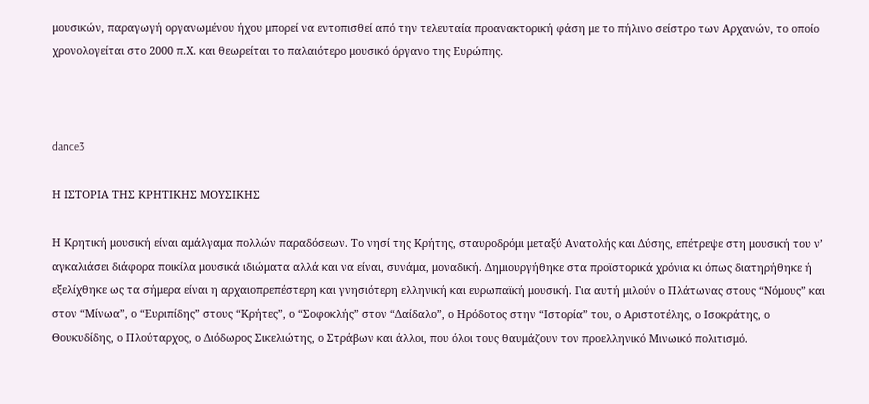μουσικών, παραγωγή οργανωμένου ήχου μπορεί να εντοπισθεί από την τελευταία προανακτορική φάση με το πήλινο σείστρο των Αρχανών, το οποίο χρονολογείται στο 2000 π.Χ. και θεωρείται το παλαιότερο μουσικό όργανο της Ευρώπης.



dance3

Η ΙΣΤΟΡΙΑ ΤΗΣ ΚΡΗΤΙΚΗΣ ΜΟΥΣΙΚΗΣ

Η Κρητική μουσική είναι αμάλγαμα πολλών παραδόσεων. Το νησί της Κρήτης, σταυροδρόμι μεταξύ Ανατολής και Δύσης, επέτρεψε στη μουσική του ν’ αγκαλιάσει διάφορα ποικίλα μουσικά ιδιώματα αλλά και να είναι, συνάμα, μοναδική. Δημιουργήθηκε στα προϊστορικά χρόνια κι όπως διατηρήθηκε ή εξελίχθηκε ως τα σήμερα είναι η αρχαιοπρεπέστερη και γνησιότερη ελληνική και ευρωπαϊκή μουσική. Για αυτή μιλούν ο Πλάτωνας στους “Νόμους” και στον “Μίνωα”, ο “Ευριπίδης” στους “Κρήτες”, ο “Σοφοκλής” στον “Δαίδαλο”, ο Ηρόδοτος στην “Ιστορία” του, ο Αριστοτέλης, ο Ισοκράτης, ο Θουκυδίδης, ο Πλούταρχος, ο Διόδωρος Σικελιώτης, ο Στράβων και άλλοι, που όλοι τους θαυμάζουν τον προελληνικό Μινωικό πολιτισμό.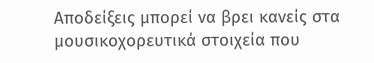Αποδείξεις μπορεί να βρει κανείς στα μουσικοχορευτικά στοιχεία που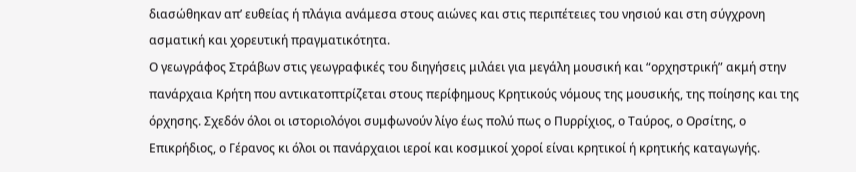διασώθηκαν απ’ ευθείας ή πλάγια ανάμεσα στους αιώνες και στις περιπέτειες του νησιού και στη σύγχρονη ασματική και χορευτική πραγματικότητα.
Ο γεωγράφος Στράβων στις γεωγραφικές του διηγήσεις μιλάει για μεγάλη μουσική και “ορχηστρική” ακμή στην πανάρχαια Κρήτη που αντικατοπτρίζεται στους περίφημους Κρητικούς νόμους της μουσικής, της ποίησης και της όρχησης. Σχεδόν όλοι οι ιστοριολόγοι συμφωνούν λίγο έως πολύ πως ο Πυρρίχιος, ο Ταύρος, ο Ορσίτης, ο Επικρήδιος, ο Γέρανος κι όλοι οι πανάρχαιοι ιεροί και κοσμικοί χοροί είναι κρητικοί ή κρητικής καταγωγής.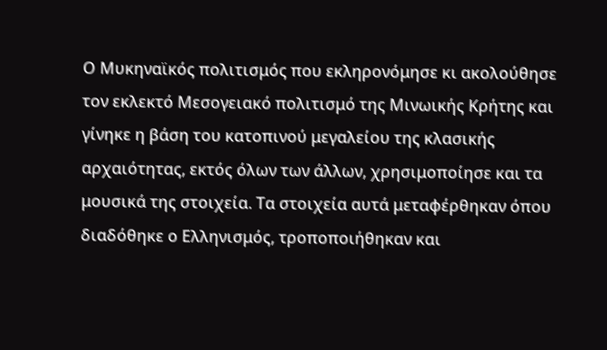Ο Μυκηναϊκός πολιτισμός που εκληρονόμησε κι ακολούθησε τον εκλεκτό Μεσογειακό πολιτισμό της Μινωικής Κρήτης και γίνηκε η βάση του κατοπινού μεγαλείου της κλασικής αρχαιότητας, εκτός όλων των άλλων, χρησιμοποίησε και τα μουσικά της στοιχεία. Τα στοιχεία αυτά μεταφέρθηκαν όπου διαδόθηκε ο Ελληνισμός, τροποποιήθηκαν και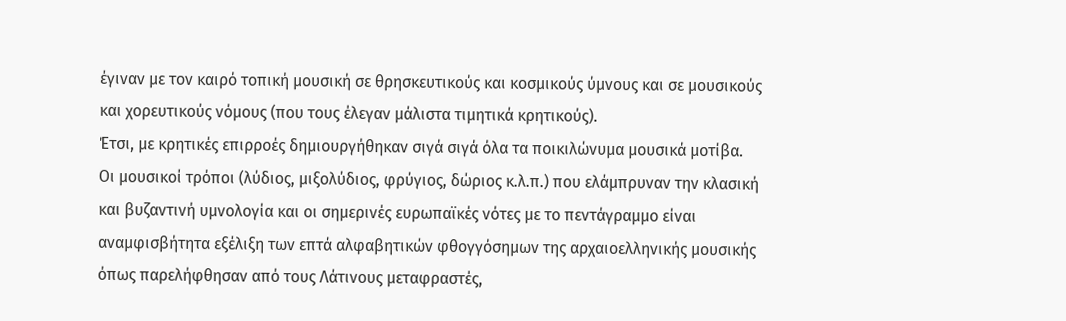έγιναν με τον καιρό τοπική μουσική σε θρησκευτικούς και κοσμικούς ύμνους και σε μουσικούς και χορευτικούς νόμους (που τους έλεγαν μάλιστα τιμητικά κρητικούς).
Έτσι, με κρητικές επιρροές δημιουργήθηκαν σιγά σιγά όλα τα ποικιλώνυμα μουσικά μοτίβα.
Οι μουσικοί τρόποι (λύδιος, μιξολύδιος, φρύγιος, δώριος κ.λ.π.) που ελάμπρυναν την κλασική και βυζαντινή υμνολογία και οι σημερινές ευρωπαϊκές νότες με το πεντάγραμμο είναι αναμφισβήτητα εξέλιξη των επτά αλφαβητικών φθογγόσημων της αρχαιοελληνικής μουσικής όπως παρελήφθησαν από τους Λάτινους μεταφραστές,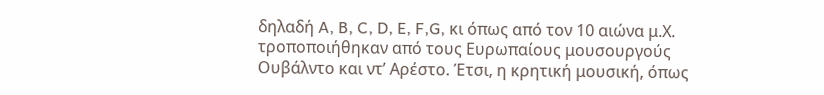δηλαδή A, B, C, D, E, F,G, κι όπως από τον 10 αιώνα μ.Χ. τροποποιήθηκαν από τους Ευρωπαίους μουσουργούς Ουβάλντο και ντ’ Αρέστο. Έτσι, η κρητική μουσική, όπως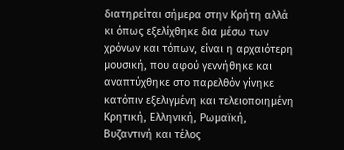διατηρείται σήμερα στην Κρήτη αλλά κι όπως εξελίχθηκε δια μέσω των χρόνων και τόπων, είναι η αρχαιότερη μουσική, που αφού γεννήθηκε και αναπτύχθηκε στο παρελθόν γίνηκε κατόπιν εξελιγμένη και τελειοποιημένη Κρητική, Ελληνική, Ρωμαϊκή, Βυζαντινή και τέλος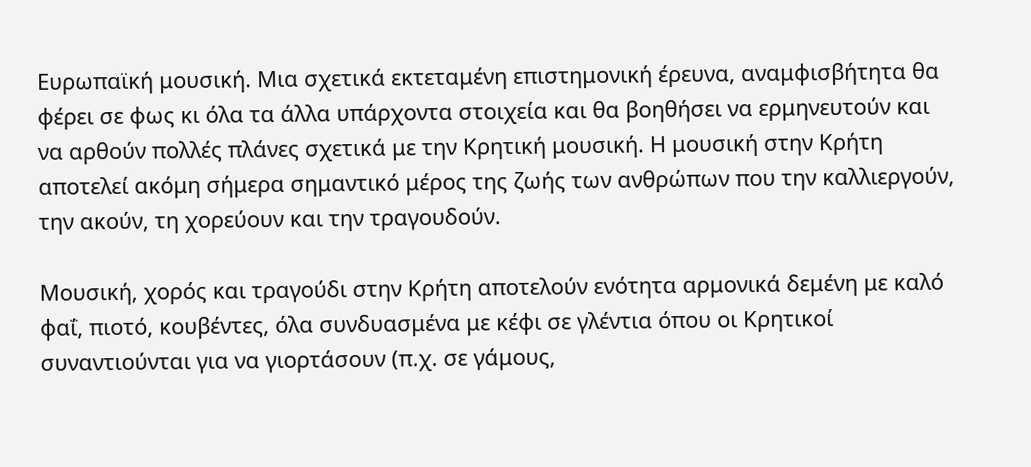Ευρωπαϊκή μουσική. Μια σχετικά εκτεταμένη επιστημονική έρευνα, αναμφισβήτητα θα φέρει σε φως κι όλα τα άλλα υπάρχοντα στοιχεία και θα βοηθήσει να ερμηνευτούν και να αρθούν πολλές πλάνες σχετικά με την Κρητική μουσική. Η μουσική στην Κρήτη αποτελεί ακόμη σήμερα σημαντικό μέρος της ζωής των ανθρώπων που την καλλιεργούν, την ακούν, τη χορεύουν και την τραγουδούν.

Μουσική, χορός και τραγούδι στην Κρήτη αποτελούν ενότητα αρμονικά δεμένη με καλό φαΐ, πιοτό, κουβέντες, όλα συνδυασμένα με κέφι σε γλέντια όπου οι Κρητικοί συναντιούνται για να γιορτάσουν (π.χ. σε γάμους,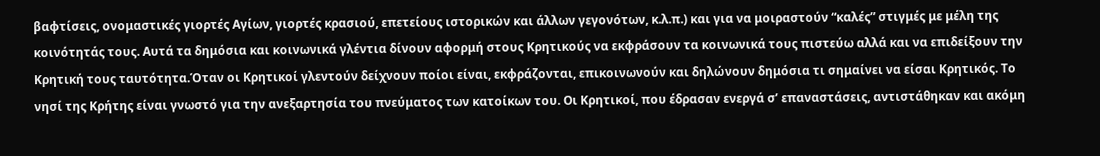βαφτίσεις, ονομαστικές γιορτές Αγίων, γιορτές κρασιού, επετείους ιστορικών και άλλων γεγονότων, κ.λ.π.) και για να μοιραστούν “καλές” στιγμές με μέλη της κοινότητάς τους. Αυτά τα δημόσια και κοινωνικά γλέντια δίνουν αφορμή στους Κρητικούς να εκφράσουν τα κοινωνικά τους πιστεύω αλλά και να επιδείξουν την Κρητική τους ταυτότητα.Όταν οι Κρητικοί γλεντούν δείχνουν ποίοι είναι, εκφράζονται, επικοινωνούν και δηλώνουν δημόσια τι σημαίνει να είσαι Κρητικός. Το νησί της Κρήτης είναι γνωστό για την ανεξαρτησία του πνεύματος των κατοίκων του. Οι Κρητικοί, που έδρασαν ενεργά σ’ επαναστάσεις, αντιστάθηκαν και ακόμη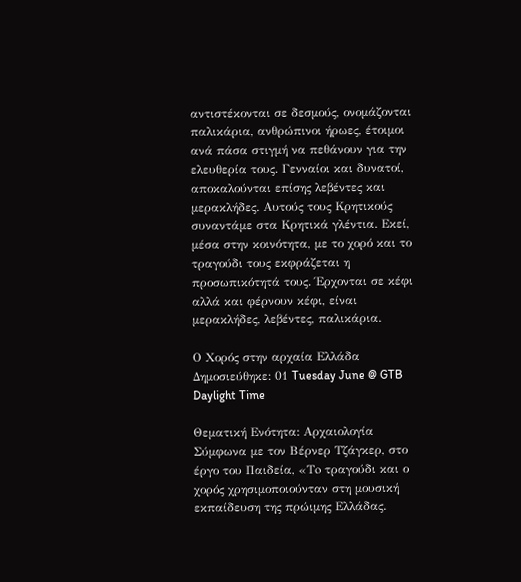αντιστέκονται σε δεσμούς, ονομάζονται παλικάρια, ανθρώπινοι ήρωες, έτοιμοι ανά πάσα στιγμή να πεθάνουν για την ελευθερία τους. Γενναίοι και δυνατοί, αποκαλούνται επίσης λεβέντες και μερακλήδες. Αυτούς τους Κρητικούς συναντάμε στα Κρητικά γλέντια. Εκεί, μέσα στην κοινότητα, με το χορό και το τραγούδι τους εκφράζεται η προσωπικότητά τους. Έρχονται σε κέφι αλλά και φέρνουν κέφι, είναι μερακλήδες, λεβέντες, παλικάρια.

Ο Χορός στην αρχαία Ελλάδα
Δημοσιεύθηκε: 01 Tuesday June @ GTB Daylight Time

Θεματική Ενότητα: Αρχαιολογία Σύμφωνα με τον Βέρνερ Τζάγκερ, στο έργο του Παιδεία, «Τo τραγούδι και ο χορός χρησιμοποιούνταν στη μουσική εκπαίδευση της πρώιμης Ελλάδας.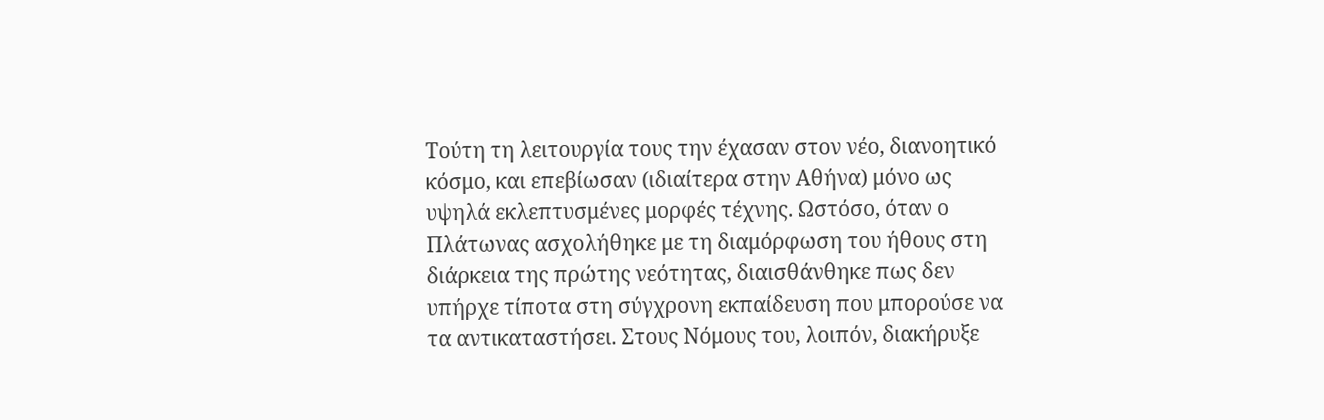Τούτη τη λειτουργία τους την έχασαν στον νέο, διανοητικό κόσμο, και επεβίωσαν (ιδιαίτερα στην Αθήνα) μόνο ως υψηλά εκλεπτυσμένες μορφές τέχνης. Ωστόσο, όταν ο Πλάτωνας ασχολήθηκε με τη διαμόρφωση του ήθους στη διάρκεια της πρώτης νεότητας, διαισθάνθηκε πως δεν υπήρχε τίποτα στη σύγχρονη εκπαίδευση που μπορούσε να τα αντικαταστήσει. Στους Νόμους του, λοιπόν, διακήρυξε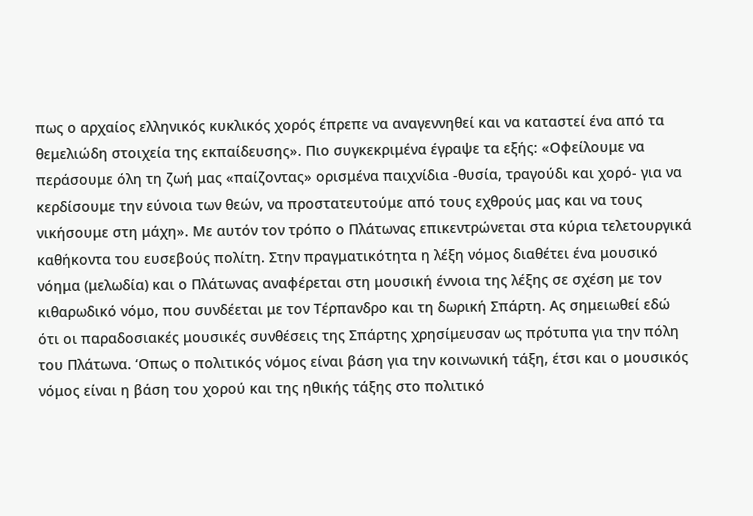πως ο αρχαίος ελληνικός κυκλικός χορός έπρεπε να αναγεννηθεί και να καταστεί ένα από τα θεμελιώδη στοιχεία της εκπαίδευσης». Πιο συγκεκριμένα έγραψε τα εξής: «Οφείλουμε να περάσουμε όλη τη ζωή μας «παίζοντας» ορισμένα παιχνίδια -θυσία, τραγούδι και χορό- για να κερδίσουμε την εύνοια των θεών, να προστατευτούμε από τους εχθρούς μας και να τους νικήσουμε στη μάχη». Με αυτόν τον τρόπο ο Πλάτωνας επικεντρώνεται στα κύρια τελετουργικά καθήκοντα του ευσεβούς πολίτη. Στην πραγματικότητα η λέξη νόμος διαθέτει ένα μουσικό νόημα (μελωδία) και ο Πλάτωνας αναφέρεται στη μουσική έννοια της λέξης σε σχέση με τον κιθαρωδικό νόμο, που συνδέεται με τον Τέρπανδρο και τη δωρική Σπάρτη. Ας σημειωθεί εδώ ότι οι παραδοσιακές μουσικές συνθέσεις της Σπάρτης χρησίμευσαν ως πρότυπα για την πόλη του Πλάτωνα. ‘Οπως ο πολιτικός νόμος είναι βάση για την κοινωνική τάξη, έτσι και ο μουσικός νόμος είναι η βάση του χορού και της ηθικής τάξης στο πολιτικό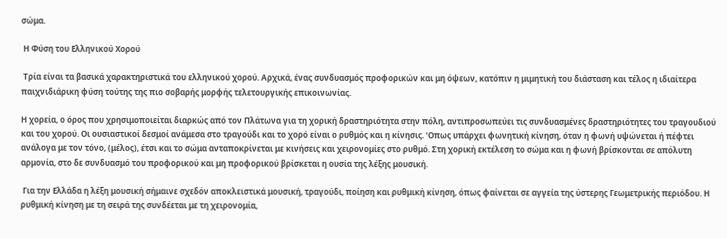σώμα.

 Η Φύση του Ελληνικού Χορού

 Τρία είναι τα βασικά χαρακτηριστικά του ελληνικού χορού. Αρχικά, ένας συνδυασμός προφορικών και μη όψεων, κατόπιν η μιμητική του διάσταση και τέλος η ιδιαίτερα παιχνιδιάρικη φύση τούτης της πιο σοβαρής μορφής τελετουργικής επικοινωνίας.

Η χορεία, ο όρος που χρησιμοποιείται διαρκώς από τον Πλάτωνα για τη χορική δραστηριότητα στην πόλη, αντιπροσωπεύει τις συνδυασμένες δραστηριότητες του τραγουδιού και του χορού. Οι ουσιαστικοί δεσμοί ανάμεσα στο τραγούδι και το χορό είναι ο ρυθμός και η κίνησις. ‘Οπως υπάρχει φωνητική κίνηση, όταν η φωνή υψώνεται ή πέφτει ανάλογα με τον τόνο, (μέλος), έτσι και το σώμα ανταποκρίνεται με κινήσεις και χειρονομίες στο ρυθμό. Στη χορική εκτέλεση το σώμα και η φωνή βρίσκονται σε απόλυτη αρμονία, στο δε συνδυασμό του προφορικού και μη προφορικού βρίσκεται η ουσία της λέξης μουσική.

 Για την Ελλάδα η λέξη μουσική σήμαινε σχεδόν αποκλειστικά μουσική, τραγούδι, ποίηση και ρυθμική κίνηση, όπως φαίνεται σε αγγεία της ύστερης Γεωμετρικής περιόδου. Η ρυθμική κίνηση με τη σειρά της συνδέεται με τη χειρονομία,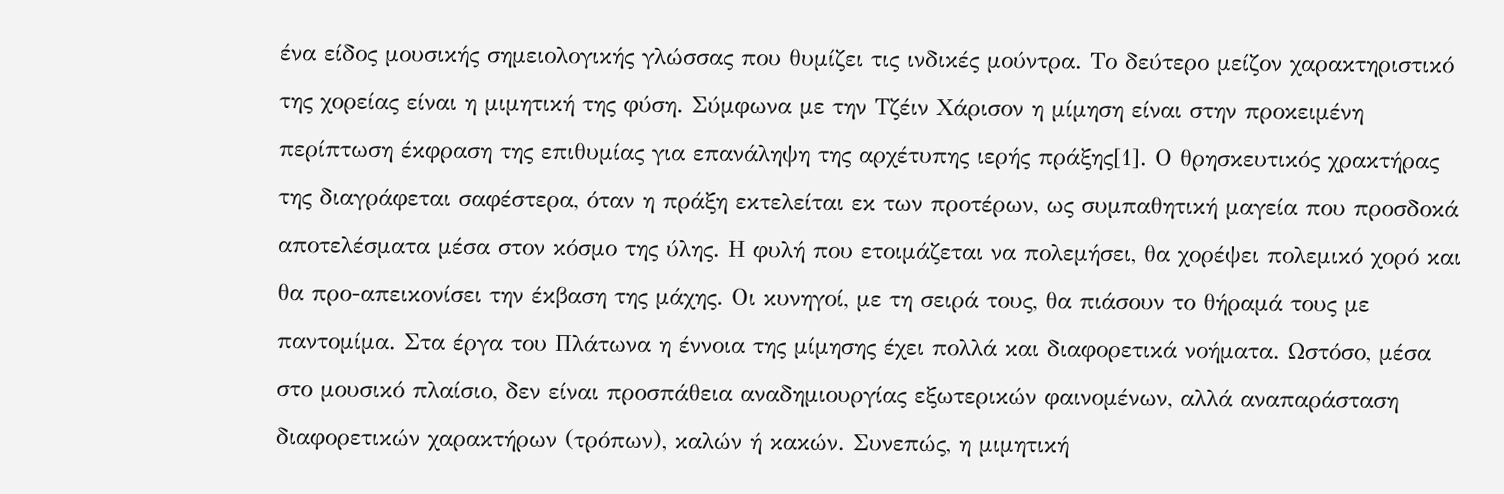ένα είδος μουσικής σημειολογικής γλώσσας που θυμίζει τις ινδικές μούντρα. Το δεύτερο μείζον χαρακτηριστικό της χορείας είναι η μιμητική της φύση. Σύμφωνα με την Τζέιν Χάρισον η μίμηση είναι στην προκειμένη περίπτωση έκφραση της επιθυμίας για επανάληψη της αρχέτυπης ιερής πράξης[1]. Ο θρησκευτικός χρακτήρας της διαγράφεται σαφέστερα, όταν η πράξη εκτελείται εκ των προτέρων, ως συμπαθητική μαγεία που προσδοκά αποτελέσματα μέσα στον κόσμο της ύλης. Η φυλή που ετοιμάζεται να πολεμήσει, θα χορέψει πολεμικό χορό και θα προ-απεικονίσει την έκβαση της μάχης. Οι κυνηγοί, με τη σειρά τους, θα πιάσουν το θήραμά τους με παντομίμα. Στα έργα του Πλάτωνα η έννοια της μίμησης έχει πολλά και διαφορετικά νοήματα. Ωστόσο, μέσα στο μουσικό πλαίσιο, δεν είναι προσπάθεια αναδημιουργίας εξωτερικών φαινομένων, αλλά αναπαράσταση διαφορετικών χαρακτήρων (τρόπων), καλών ή κακών. Συνεπώς, η μιμητική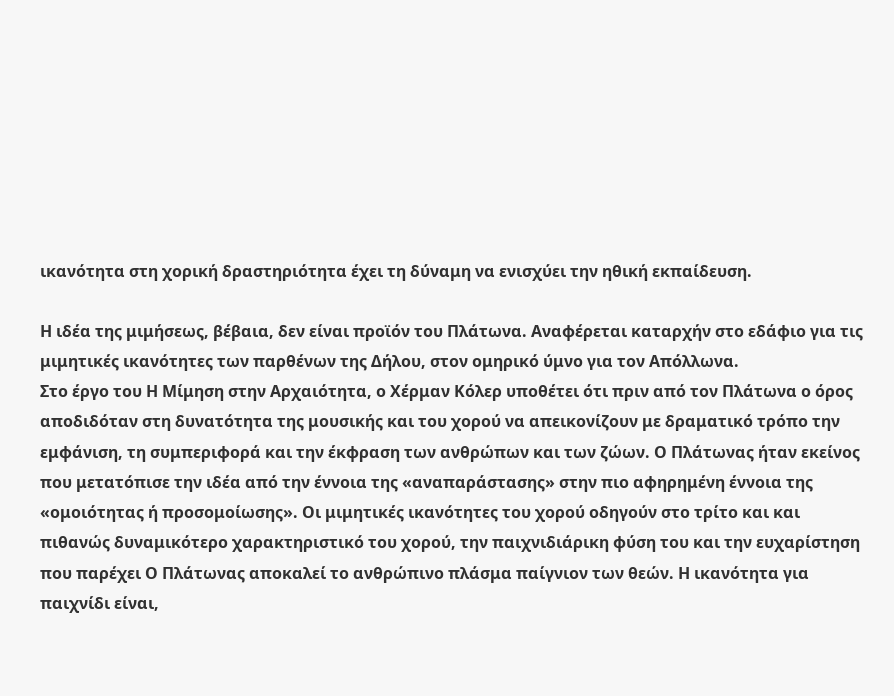ικανότητα στη χορική δραστηριότητα έχει τη δύναμη να ενισχύει την ηθική εκπαίδευση.

Η ιδέα της μιμήσεως, βέβαια, δεν είναι προϊόν του Πλάτωνα. Αναφέρεται καταρχήν στο εδάφιο για τις μιμητικές ικανότητες των παρθένων της Δήλου, στον ομηρικό ύμνο για τον Απόλλωνα.
Στο έργο του Η Μίμηση στην Αρχαιότητα, ο Χέρμαν Κόλερ υποθέτει ότι πριν από τον Πλάτωνα ο όρος αποδιδόταν στη δυνατότητα της μουσικής και του χορού να απεικονίζουν με δραματικό τρόπο την εμφάνιση, τη συμπεριφορά και την έκφραση των ανθρώπων και των ζώων. Ο Πλάτωνας ήταν εκείνος που μετατόπισε την ιδέα από την έννοια της «αναπαράστασης» στην πιο αφηρημένη έννοια της «ομοιότητας ή προσομοίωσης». Οι μιμητικές ικανότητες του χορού οδηγούν στο τρίτο και και πιθανώς δυναμικότερο χαρακτηριστικό του χορού, την παιχνιδιάρικη φύση του και την ευχαρίστηση που παρέχει Ο Πλάτωνας αποκαλεί το ανθρώπινο πλάσμα παίγνιον των θεών. Η ικανότητα για παιχνίδι είναι,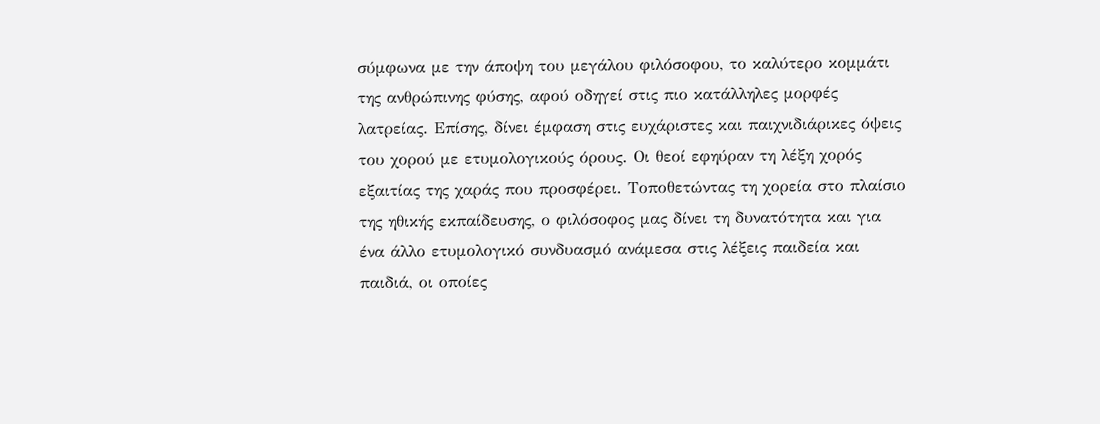σύμφωνα με την άποψη του μεγάλου φιλόσοφου, το καλύτερο κομμάτι της ανθρώπινης φύσης, αφού οδηγεί στις πιο κατάλληλες μορφές λατρείας. Επίσης, δίνει έμφαση στις ευχάριστες και παιχνιδιάρικες όψεις του χορού με ετυμολογικούς όρους. Οι θεοί εφηύραν τη λέξη χορός εξαιτίας της χαράς που προσφέρει. Τοποθετώντας τη χορεία στο πλαίσιο της ηθικής εκπαίδευσης, ο φιλόσοφος μας δίνει τη δυνατότητα και για ένα άλλο ετυμολογικό συνδυασμό ανάμεσα στις λέξεις παιδεία και παιδιά, οι οποίες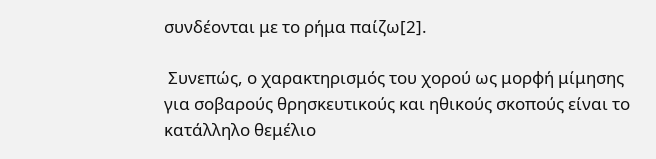συνδέονται με το ρήμα παίζω[2].

 Συνεπώς, ο χαρακτηρισμός του χορού ως μορφή μίμησης για σοβαρούς θρησκευτικούς και ηθικούς σκοπούς είναι το κατάλληλο θεμέλιο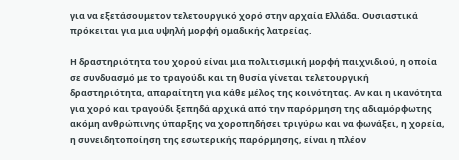για να εξετάσουμετον τελετουργικό χορό στην αρχαία Ελλάδα. Ουσιαστικά πρόκειται για μια υψηλή μορφή ομαδικής λατρείας.

Η δραστηριότητα του χορού είναι μια πολιτισμική μορφή παιχνιδιού, η οποία σε συνδυασμό με το τραγούδι και τη θυσία γίνεται τελετουργική δραστηριότητα, απαραίτητη για κάθε μέλος της κοινότητας. Αν και η ικανότητα για χορό και τραγούδι ξεπηδά αρχικά από την παρόρμηση της αδιαμόρφωτης ακόμη ανθρώπινης ύπαρξης να χοροπηδήσει τριγύρω και να φωνάξει, η χορεία, η συνειδητοποίηση της εσωτερικής παρόρμησης, είναι η πλέον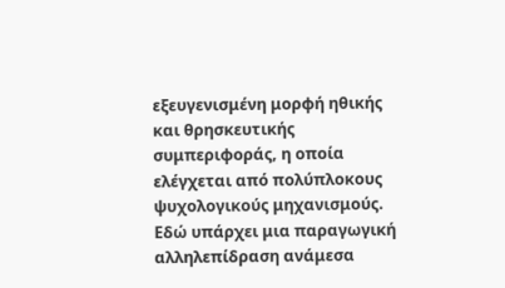εξευγενισμένη μορφή ηθικής και θρησκευτικής συμπεριφοράς, η οποία ελέγχεται από πολύπλοκους ψυχολογικούς μηχανισμούς. Εδώ υπάρχει μια παραγωγική αλληλεπίδραση ανάμεσα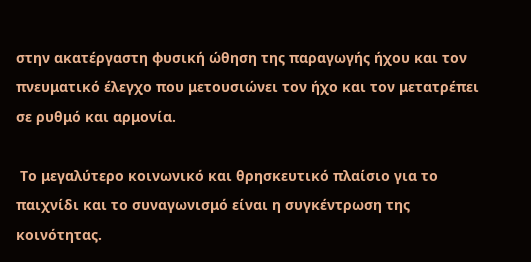στην ακατέργαστη φυσική ώθηση της παραγωγής ήχου και τον πνευματικό έλεγχο που μετουσιώνει τον ήχο και τον μετατρέπει σε ρυθμό και αρμονία.

 Το μεγαλύτερο κοινωνικό και θρησκευτικό πλαίσιο για το παιχνίδι και το συναγωνισμό είναι η συγκέντρωση της κοινότητας.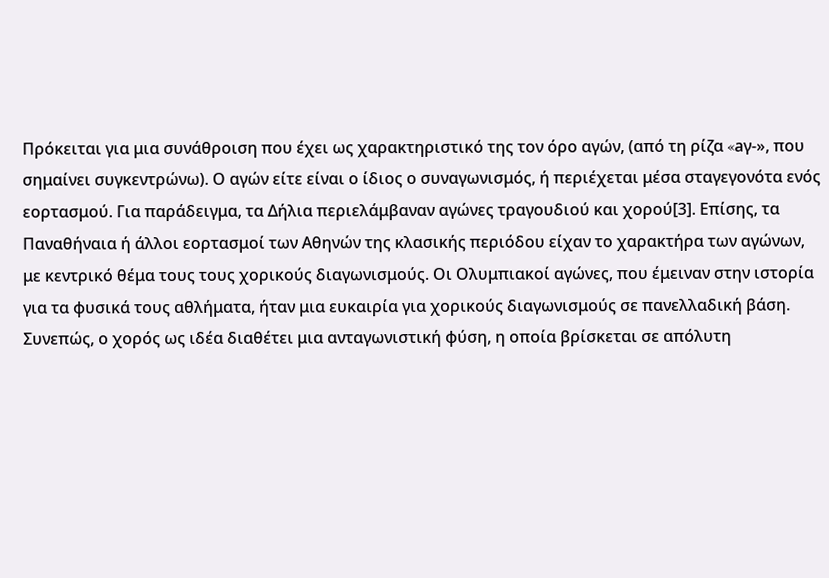Πρόκειται για μια συνάθροιση που έχει ως χαρακτηριστικό της τον όρο αγών, (από τη ρίζα «aγ-», που σημαίνει συγκεντρώνω). Ο αγών είτε είναι ο ίδιος ο συναγωνισμός, ή περιέχεται μέσα σταγεγονότα ενός εορτασμού. Για παράδειγμα, τα Δήλια περιελάμβαναν αγώνες τραγουδιού και χορού[3]. Επίσης, τα Παναθήναια ή άλλοι εορτασμοί των Αθηνών της κλασικής περιόδου είχαν το χαρακτήρα των αγώνων, με κεντρικό θέμα τους τους χορικούς διαγωνισμούς. Οι Ολυμπιακοί αγώνες, που έμειναν στην ιστορία για τα φυσικά τους αθλήματα, ήταν μια ευκαιρία για χορικούς διαγωνισμούς σε πανελλαδική βάση. Συνεπώς, ο χορός ως ιδέα διαθέτει μια ανταγωνιστική φύση, η οποία βρίσκεται σε απόλυτη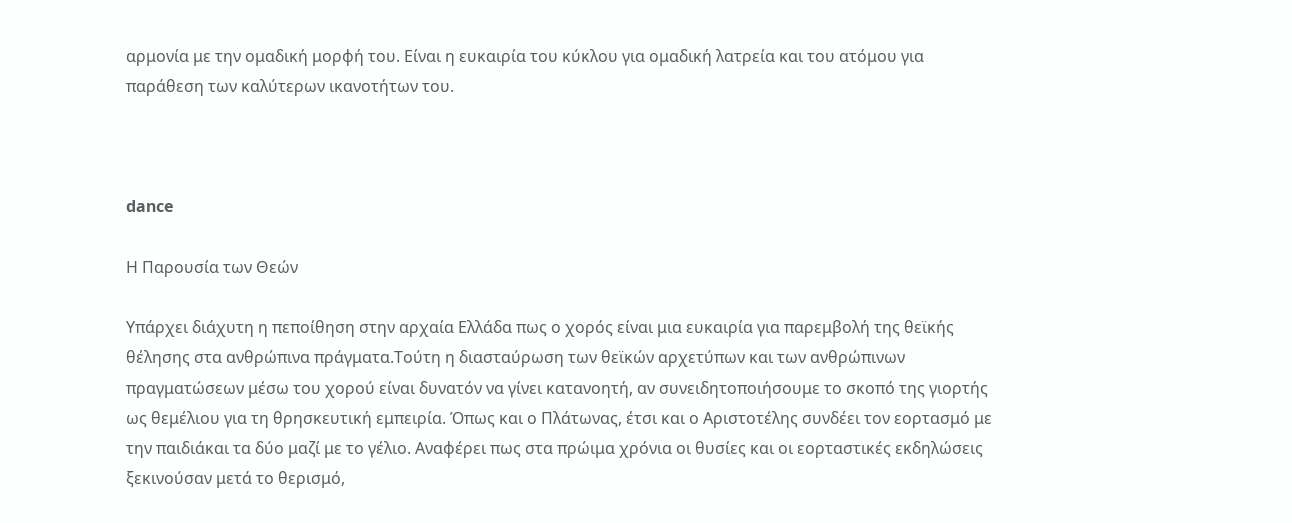αρμονία με την ομαδική μορφή του. Είναι η ευκαιρία του κύκλου για ομαδική λατρεία και του ατόμου για παράθεση των καλύτερων ικανοτήτων του.



dance

Η Παρουσία των Θεών

Υπάρχει διάχυτη η πεποίθηση στην αρχαία Ελλάδα πως ο χορός είναι μια ευκαιρία για παρεμβολή της θεϊκής θέλησης στα ανθρώπινα πράγματα.Τούτη η διασταύρωση των θεϊκών αρχετύπων και των ανθρώπινων πραγματώσεων μέσω του χορού είναι δυνατόν να γίνει κατανοητή, αν συνειδητοποιήσουμε το σκοπό της γιορτής ως θεμέλιου για τη θρησκευτική εμπειρία. Όπως και ο Πλάτωνας, έτσι και ο Αριστοτέλης συνδέει τον εορτασμό με την παιδιάκαι τα δύο μαζί με το γέλιο. Αναφέρει πως στα πρώιμα χρόνια οι θυσίες και οι εορταστικές εκδηλώσεις ξεκινούσαν μετά το θερισμό,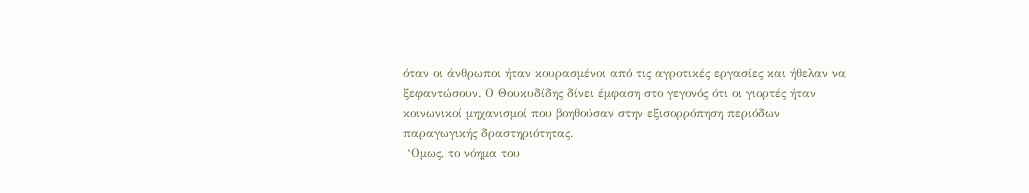όταν οι άνθρωποι ήταν κουρασμένοι από τις αγροτικές εργασίες και ήθελαν να ξεφαντώσουν. Ο Θουκυδίδης δίνει έμφαση στο γεγονός ότι οι γιορτές ήταν κοινωνικοί μηχανισμοί που βοηθούσαν στην εξισορρόπηση περιόδων παραγωγικής δραστηριότητας.
 ‘Ομως, το νόημα του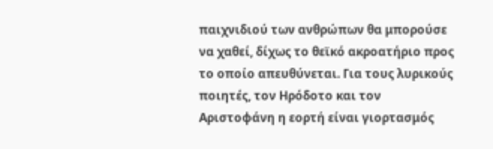παιχνιδιού των ανθρώπων θα μπορούσε να χαθεί, δίχως το θεϊκό ακροατήριο προς το οποίο απευθύνεται. Για τους λυρικούς ποιητές, τον Ηρόδοτο και τον Αριστοφάνη η εορτή είναι γιορτασμός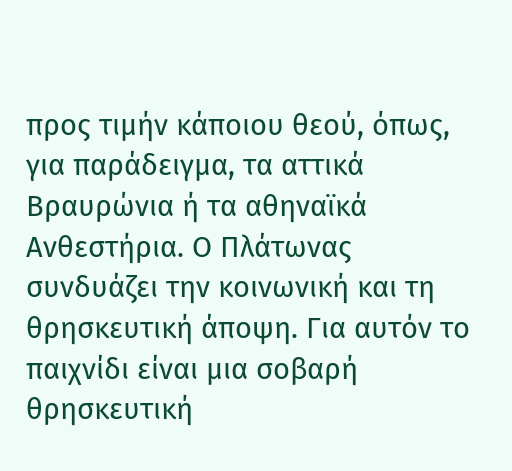προς τιμήν κάποιου θεού, όπως, για παράδειγμα, τα αττικά Βραυρώνια ή τα αθηναϊκά Ανθεστήρια. Ο Πλάτωνας συνδυάζει την κοινωνική και τη θρησκευτική άποψη. Για αυτόν το παιχνίδι είναι μια σοβαρή θρησκευτική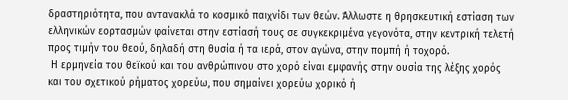δραστηριότητα, που αντανακλά το κοσμικό παιχνίδι των θεών. Άλλωστε η θρησκευτική εστίαση των ελληνικών εορτασμών φαίνεται στην εστίασή τους σε συγκεκριμένα γεγονότα, στην κεντρική τελετή προς τιμήν του θεού, δηλαδή στη θυσία ή τα ιερά, στον αγώνα, στην πομπή ή τοχορό.
 Η ερμηνεία του θεϊκού και του ανθρώπινου στο χορό είναι εμφανής στην ουσία της λέξης χορός και του σχετικού ρήματος χορεύω, που σημαίνει χορεύω χορικό ή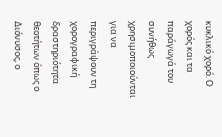κυκλικό χορό. Ο χορός και τα παράγωγά του συνήθως χρησιμοποιούνται για να περιγράψουν τη χορογραφική δραστηριότητα θεοτήτων όπως ο Διόνυσος, ο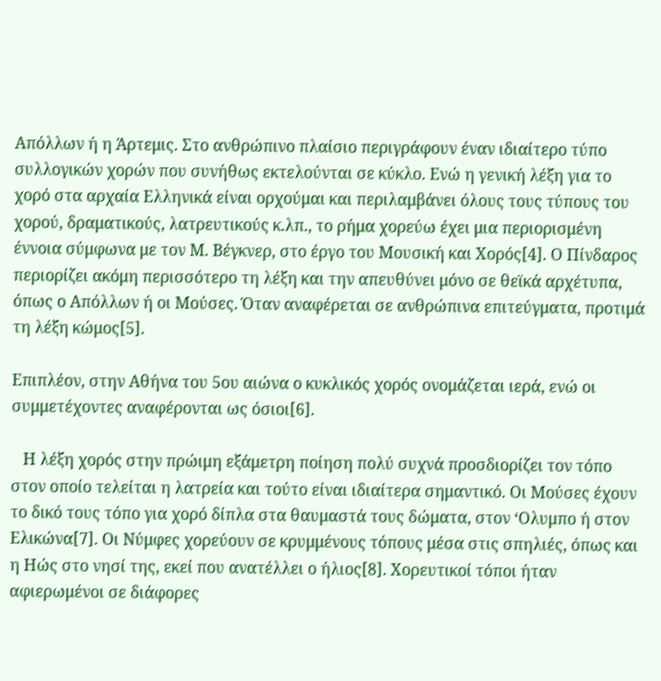Απόλλων ή η Άρτεμις. Στο ανθρώπινο πλαίσιο περιγράφουν έναν ιδιαίτερο τύπο συλλογικών χορών που συνήθως εκτελούνται σε κύκλο. Ενώ η γενική λέξη για το χορό στα αρχαία Ελληνικά είναι ορχούμαι και περιλαμβάνει όλους τους τύπους του χορού, δραματικούς, λατρευτικούς κ.λπ., το ρήμα χορεύω έχει μια περιορισμένη έννοια σύμφωνα με τον Μ. Βέγκνερ, στο έργο του Μουσική και Χορός[4]. Ο Πίνδαρος περιορίζει ακόμη περισσότερο τη λέξη και την απευθύνει μόνο σε θεϊκά αρχέτυπα, όπως ο Απόλλων ή οι Μούσες. Όταν αναφέρεται σε ανθρώπινα επιτεύγματα, προτιμά τη λέξη κώμος[5].

Επιπλέον, στην Αθήνα του 5ου αιώνα ο κυκλικός χορός ονομάζεται ιερά, ενώ οι συμμετέχοντες αναφέρονται ως όσιοι[6].

   Η λέξη χορός στην πρώιμη εξάμετρη ποίηση πολύ συχνά προσδιορίζει τον τόπο στον οποίο τελείται η λατρεία και τούτο είναι ιδιαίτερα σημαντικό. Οι Μούσες έχουν το δικό τους τόπο για χορό δίπλα στα θαυμαστά τους δώματα, στον ‘Ολυμπο ή στον Ελικώνα[7]. Οι Νύμφες χορεύουν σε κρυμμένους τόπους μέσα στις σπηλιές, όπως και η Ηώς στο νησί της, εκεί που ανατέλλει ο ήλιος[8]. Χορευτικοί τόποι ήταν αφιερωμένοι σε διάφορες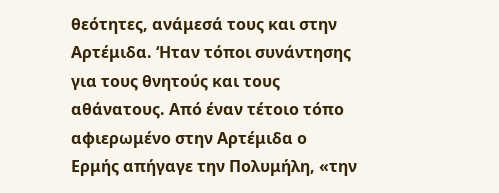θεότητες, ανάμεσά τους και στην Αρτέμιδα. ‘Ηταν τόποι συνάντησης για τους θνητούς και τους αθάνατους. Από έναν τέτοιο τόπο αφιερωμένο στην Αρτέμιδα ο Ερμής απήγαγε την Πολυμήλη, «την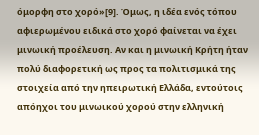όμορφη στο χορό»[9]. Όμως, η ιδέα ενός τόπου αφιερωμένου ειδικά στο χορό φαίνεται να έχει μινωική προέλευση. Αν και η μινωική Κρήτη ήταν πολύ διαφορετική ως προς τα πολιτισμικά της στοιχεία από την ηπειρωτική Ελλάδα, εντούτοις απόηχοι του μινωικού χορού στην ελληνική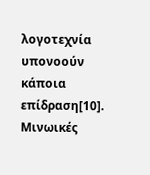λογοτεχνία υπονοούν κάποια επίδραση[10]. Μινωικές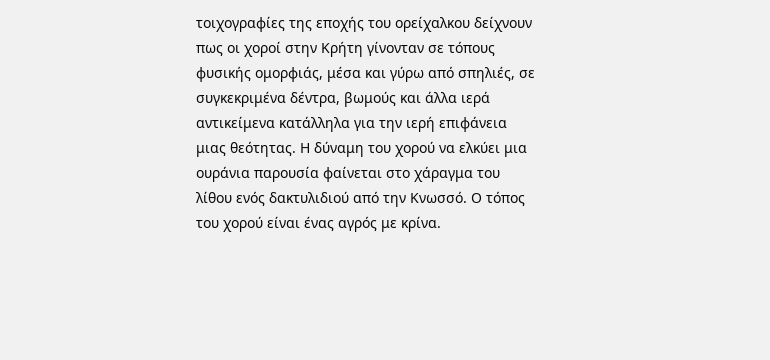τοιχογραφίες της εποχής του ορείχαλκου δείχνουν πως οι χοροί στην Κρήτη γίνονταν σε τόπους φυσικής ομορφιάς, μέσα και γύρω από σπηλιές, σε συγκεκριμένα δέντρα, βωμούς και άλλα ιερά αντικείμενα κατάλληλα για την ιερή επιφάνεια μιας θεότητας. Η δύναμη του χορού να ελκύει μια ουράνια παρουσία φαίνεται στο χάραγμα του λίθου ενός δακτυλιδιού από την Κνωσσό. Ο τόπος του χορού είναι ένας αγρός με κρίνα.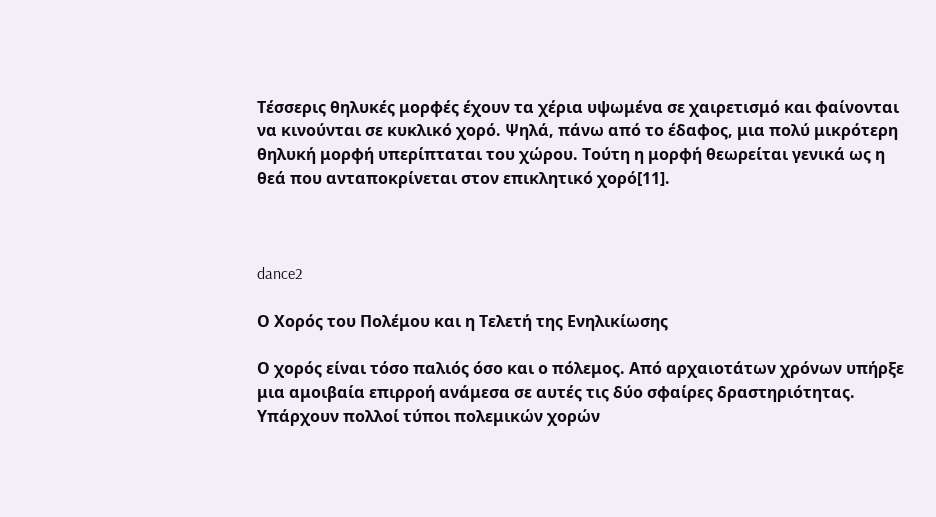Τέσσερις θηλυκές μορφές έχουν τα χέρια υψωμένα σε χαιρετισμό και φαίνονται να κινούνται σε κυκλικό χορό. Ψηλά, πάνω από το έδαφος, μια πολύ μικρότερη θηλυκή μορφή υπερίπταται του χώρου. Τούτη η μορφή θεωρείται γενικά ως η θεά που ανταποκρίνεται στον επικλητικό χορό[11].



dance2

Ο Χορός του Πολέμου και η Τελετή της Ενηλικίωσης

Ο χορός είναι τόσο παλιός όσο και ο πόλεμος. Από αρχαιοτάτων χρόνων υπήρξε μια αμοιβαία επιρροή ανάμεσα σε αυτές τις δύο σφαίρες δραστηριότητας. Υπάρχουν πολλοί τύποι πολεμικών χορών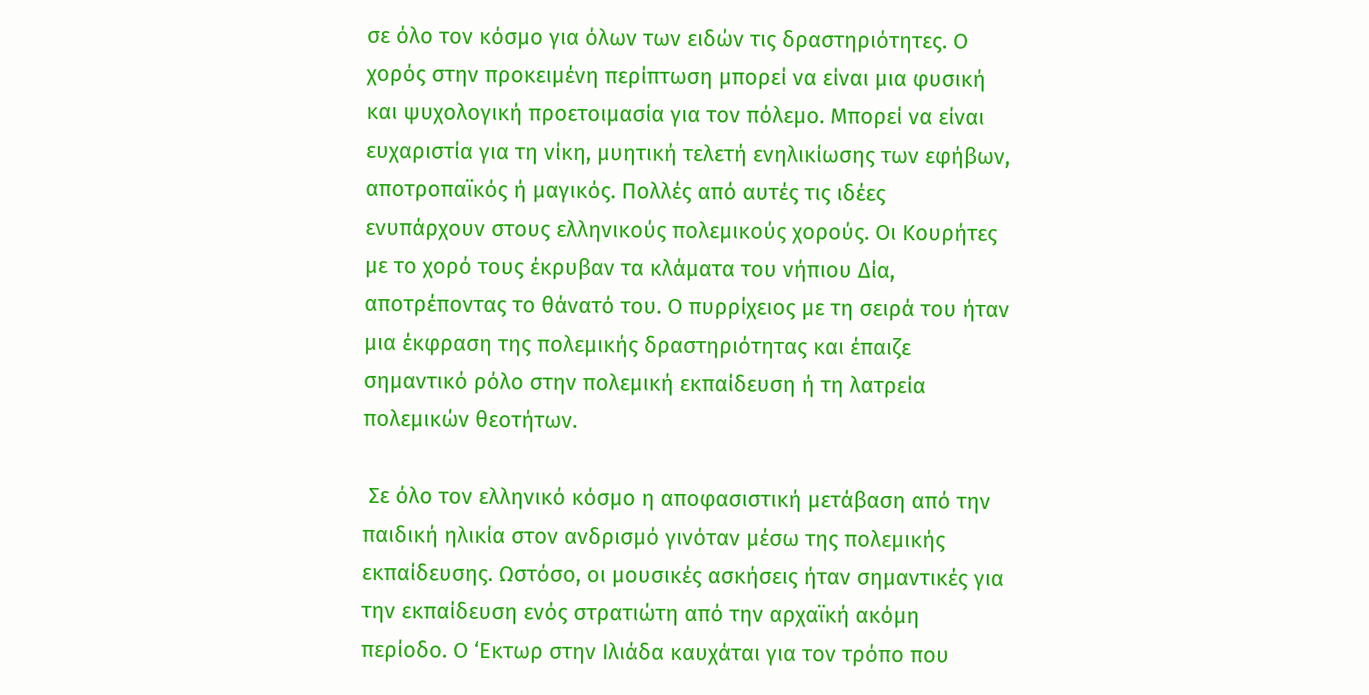σε όλο τον κόσμο για όλων των ειδών τις δραστηριότητες. Ο χορός στην προκειμένη περίπτωση μπορεί να είναι μια φυσική και ψυχολογική προετοιμασία για τον πόλεμο. Μπορεί να είναι ευχαριστία για τη νίκη, μυητική τελετή ενηλικίωσης των εφήβων, αποτροπαϊκός ή μαγικός. Πολλές από αυτές τις ιδέες ενυπάρχουν στους ελληνικούς πολεμικούς χορούς. Οι Κουρήτες με το χορό τους έκρυβαν τα κλάματα του νήπιου Δία, αποτρέποντας το θάνατό του. Ο πυρρίχειος με τη σειρά του ήταν μια έκφραση της πολεμικής δραστηριότητας και έπαιζε σημαντικό ρόλο στην πολεμική εκπαίδευση ή τη λατρεία πολεμικών θεοτήτων.

 Σε όλο τον ελληνικό κόσμο η αποφασιστική μετάβαση από την παιδική ηλικία στον ανδρισμό γινόταν μέσω της πολεμικής εκπαίδευσης. Ωστόσο, οι μουσικές ασκήσεις ήταν σημαντικές για την εκπαίδευση ενός στρατιώτη από την αρχαϊκή ακόμη περίοδο. Ο ‘Εκτωρ στην Ιλιάδα καυχάται για τον τρόπο που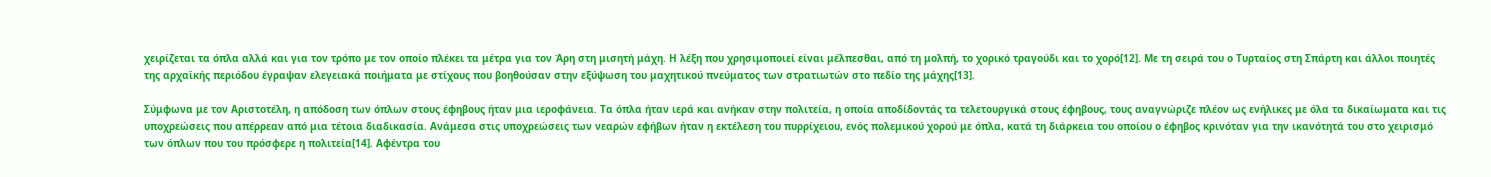χειρίζεται τα όπλα αλλά και για τον τρόπο με τον οποίο πλέκει τα μέτρα για τον Άρη στη μισητή μάχη. Η λέξη που χρησιμοποιεί είναι μέλπεσθαι, από τη μολπή, το χορικό τραγούδι και το χορό[12]. Με τη σειρά του ο Τυρταίος στη Σπάρτη και άλλοι ποιητές της αρχαϊκής περιόδου έγραψαν ελεγειακά ποιήματα με στίχους που βοηθούσαν στην εξύψωση του μαχητικού πνεύματος των στρατιωτών στο πεδίο της μάχης[13].

Σύμφωνα με τον Αριστοτέλη, η απόδοση των όπλων στους έφηβους ήταν μια ιεροφάνεια. Τα όπλα ήταν ιερά και ανήκαν στην πολιτεία, η οποία αποδίδοντάς τα τελετουργικά στους έφηβους, τους αναγνώριζε πλέον ως ενήλικες με όλα τα δικαίωματα και τις υποχρεώσεις που απέρρεαν από μια τέτοια διαδικασία. Ανάμεσα στις υποχρεώσεις των νεαρών εφήβων ήταν η εκτέλεση του πυρρίχειου, ενός πολεμικού χορού με όπλα, κατά τη διάρκεια του οποίου ο έφηβος κρινόταν για την ικανότητά του στο χειρισμό των όπλων που του πρόσφερε η πολιτεία[14]. Αφέντρα του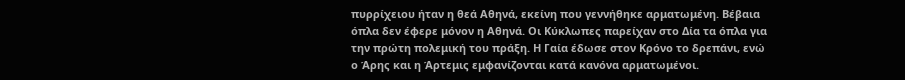πυρρίχειου ήταν η θεά Αθηνά, εκείνη που γεννήθηκε αρματωμένη. Βέβαια όπλα δεν έφερε μόνον η Αθηνά. Οι Κύκλωπες παρείχαν στο Δία τα όπλα για την πρώτη πολεμική του πράξη. Η Γαία έδωσε στον Κρόνο το δρεπάνι, ενώ ο Άρης και η Άρτεμις εμφανίζονται κατά κανόνα αρματωμένοι.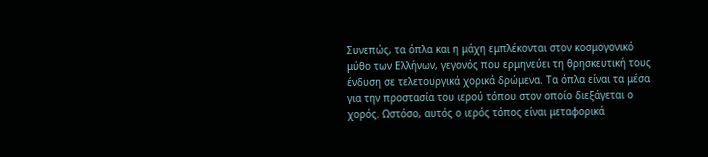Συνεπώς, τα όπλα και η μάχη εμπλέκονται στον κοσμογονικό μύθο των Ελλήνων, γεγονός που ερμηνεύει τη θρησκευτική τους ένδυση σε τελετουργικά χορικά δρώμενα. Τα όπλα είναι τα μέσα για την προστασία του ιερού τόπου στον οποίο διεξάγεται ο χορός. Ωστόσο, αυτός ο ιερός τόπος είναι μεταφορικά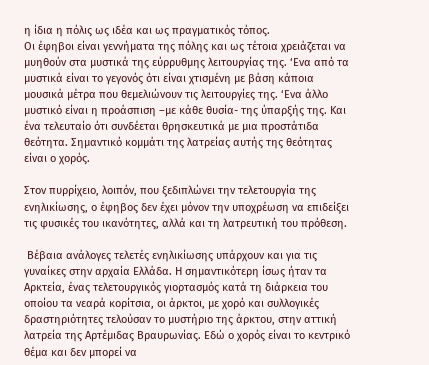η ίδια η πόλις ως ιδέα και ως πραγματικός τόπος.
Οι έφηβοι είναι γεννήματα της πόλης και ως τέτοια χρειάζεται να μυηθούν στα μυστικά της εύρρυθμης λειτουργίας της. ‘Ενα από τα μυστικά είναι το γεγονός ότι είναι χτισμένη με βάση κάποια μουσικά μέτρα που θεμελιώνουν τις λειτουργίες της. ‘Ενα άλλο μυστικό είναι η προάσπιση –με κάθε θυσία- της ύπαρξής της. Και ένα τελευταίο ότι συνδέεται θρησκευτικά με μια προστάτιδα θεότητα. Σημαντικό κομμάτι της λατρείας αυτής της θεότητας είναι ο χορός.

Στον πυρρίχειο, λοιπόν, που ξεδιπλώνει την τελετουργία της ενηλικίωσης, ο έφηβος δεν έχει μόνον την υποχρέωση να επιδείξει τις φυσικές του ικανότητες, αλλά και τη λατρευτική του πρόθεση.

 Βέβαια ανάλογες τελετές ενηλικίωσης υπάρχουν και για τις γυναίκες στην αρχαία Ελλάδα. Η σημαντικότερη ίσως ήταν τα Αρκτεία, ένας τελετουργικός γιορτασμός κατά τη διάρκεια του οποίου τα νεαρά κορίτσια, οι άρκτοι, με χορό και συλλογικές δραστηριότητες τελούσαν το μυστήριο της άρκτου, στην αττική λατρεία της Αρτέμιδας Βραυρωνίας. Εδώ ο χορός είναι το κεντρικό θέμα και δεν μπορεί να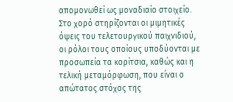απομονωθεί ως μοναδιαίο στοιχείο. Στο χορό στηρίζονται οι μιμητικές όψεις του τελετουργικού παιχνιδιού, οι ρόλοι τους οποίους υποδύονται με προσωπεία τα κορίτσια, καθώς και η τελική μεταμόρφωση, που είναι ο απώτατος στόχος της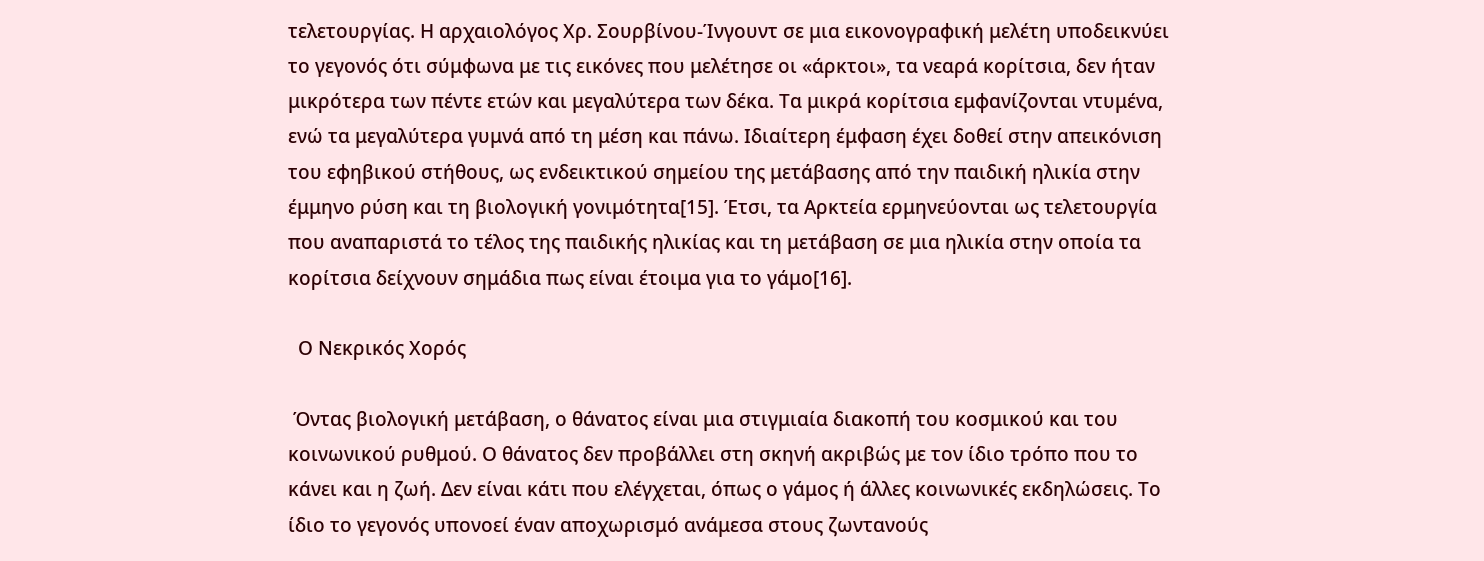τελετουργίας. Η αρχαιολόγος Χρ. Σουρβίνου-Ίνγουντ σε μια εικονογραφική μελέτη υποδεικνύει το γεγονός ότι σύμφωνα με τις εικόνες που μελέτησε οι «άρκτοι», τα νεαρά κορίτσια, δεν ήταν μικρότερα των πέντε ετών και μεγαλύτερα των δέκα. Τα μικρά κορίτσια εμφανίζονται ντυμένα, ενώ τα μεγαλύτερα γυμνά από τη μέση και πάνω. Ιδιαίτερη έμφαση έχει δοθεί στην απεικόνιση του εφηβικού στήθους, ως ενδεικτικού σημείου της μετάβασης από την παιδική ηλικία στην έμμηνο ρύση και τη βιολογική γονιμότητα[15]. Έτσι, τα Αρκτεία ερμηνεύονται ως τελετουργία που αναπαριστά το τέλος της παιδικής ηλικίας και τη μετάβαση σε μια ηλικία στην οποία τα κορίτσια δείχνουν σημάδια πως είναι έτοιμα για το γάμο[16].

  Ο Νεκρικός Χορός

 Όντας βιολογική μετάβαση, ο θάνατος είναι μια στιγμιαία διακοπή του κοσμικού και του κοινωνικού ρυθμού. Ο θάνατος δεν προβάλλει στη σκηνή ακριβώς με τον ίδιο τρόπο που το κάνει και η ζωή. Δεν είναι κάτι που ελέγχεται, όπως ο γάμος ή άλλες κοινωνικές εκδηλώσεις. Το ίδιο το γεγονός υπονοεί έναν αποχωρισμό ανάμεσα στους ζωντανούς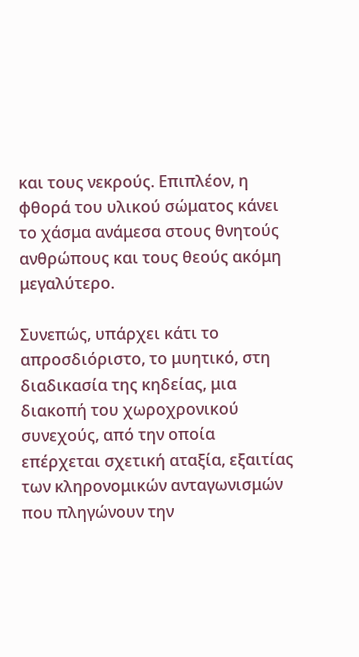και τους νεκρούς. Επιπλέον, η φθορά του υλικού σώματος κάνει το χάσμα ανάμεσα στους θνητούς ανθρώπους και τους θεούς ακόμη μεγαλύτερο.

Συνεπώς, υπάρχει κάτι το απροσδιόριστο, το μυητικό, στη διαδικασία της κηδείας, μια διακοπή του χωροχρονικού συνεχούς, από την οποία επέρχεται σχετική αταξία, εξαιτίας των κληρονομικών ανταγωνισμών που πληγώνουν την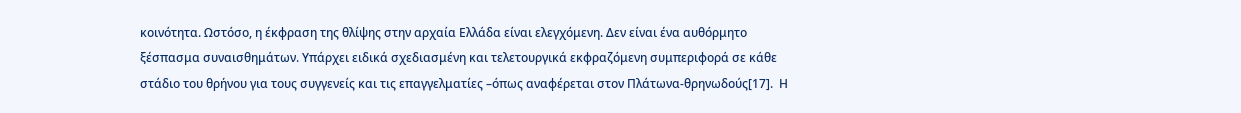κοινότητα. Ωστόσο, η έκφραση της θλίψης στην αρχαία Ελλάδα είναι ελεγχόμενη. Δεν είναι ένα αυθόρμητο ξέσπασμα συναισθημάτων. Υπάρχει ειδικά σχεδιασμένη και τελετουργικά εκφραζόμενη συμπεριφορά σε κάθε στάδιο του θρήνου για τους συγγενείς και τις επαγγελματίες –όπως αναφέρεται στον Πλάτωνα-θρηνωδούς[17].  Η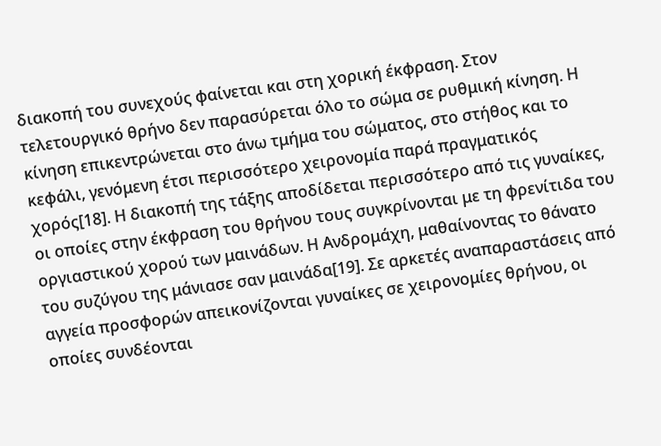διακοπή του συνεχούς φαίνεται και στη χορική έκφραση. Στον τελετουργικό θρήνο δεν παρασύρεται όλο το σώμα σε ρυθμική κίνηση. Η κίνηση επικεντρώνεται στο άνω τμήμα του σώματος, στο στήθος και το κεφάλι, γενόμενη έτσι περισσότερο χειρονομία παρά πραγματικός χορός[18]. Η διακοπή της τάξης αποδίδεται περισσότερο από τις γυναίκες, οι οποίες στην έκφραση του θρήνου τους συγκρίνονται με τη φρενίτιδα του οργιαστικού χορού των μαινάδων. Η Ανδρομάχη, μαθαίνοντας το θάνατο του συζύγου της μάνιασε σαν μαινάδα[19]. Σε αρκετές αναπαραστάσεις από αγγεία προσφορών απεικονίζονται γυναίκες σε χειρονομίες θρήνου, οι οποίες συνδέονται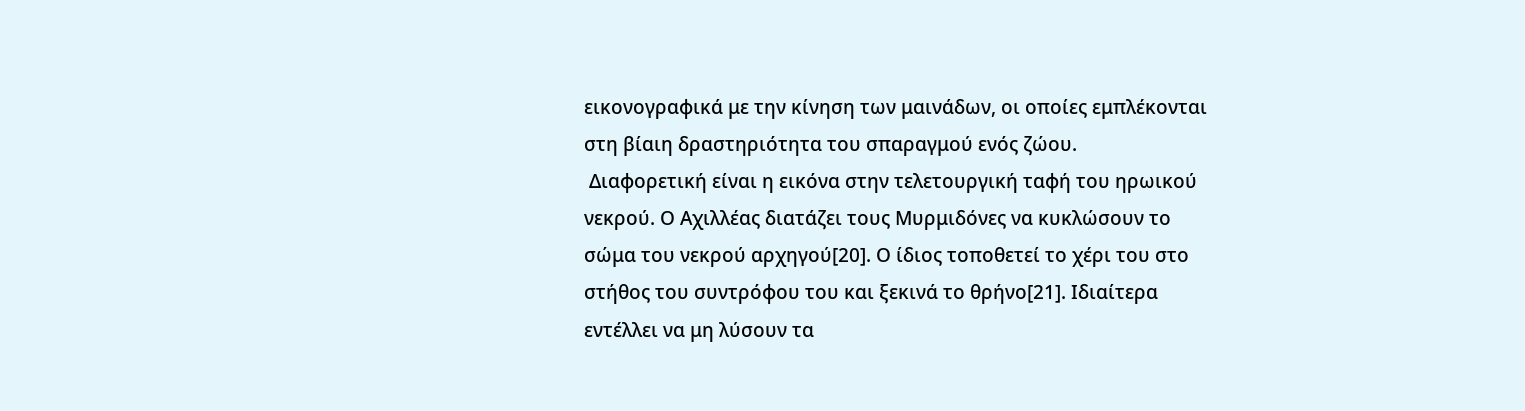εικονογραφικά με την κίνηση των μαινάδων, οι οποίες εμπλέκονται στη βίαιη δραστηριότητα του σπαραγμού ενός ζώου.
 Διαφορετική είναι η εικόνα στην τελετουργική ταφή του ηρωικού νεκρού. Ο Αχιλλέας διατάζει τους Μυρμιδόνες να κυκλώσουν το σώμα του νεκρού αρχηγού[20]. Ο ίδιος τοποθετεί το χέρι του στο στήθος του συντρόφου του και ξεκινά το θρήνο[21]. Ιδιαίτερα εντέλλει να μη λύσουν τα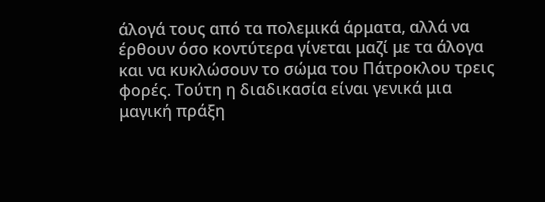άλογά τους από τα πολεμικά άρματα, αλλά να έρθουν όσο κοντύτερα γίνεται μαζί με τα άλογα και να κυκλώσουν το σώμα του Πάτροκλου τρεις φορές. Τούτη η διαδικασία είναι γενικά μια μαγική πράξη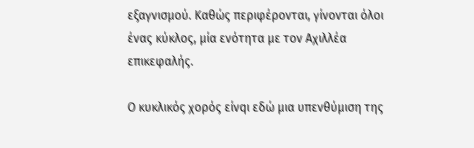εξαγνισμού. Καθώς περιφέρονται, γίνονται όλοι ένας κύκλος, μία ενότητα με τον Αχιλλέα επικεφαλής.

Ο κυκλικός χορός είνqι εδώ μια υπενθύμιση της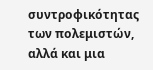συντροφικότητας των πολεμιστών, αλλά και μια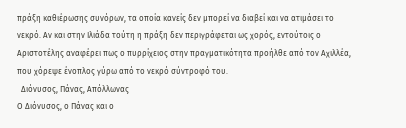πράξη καθιέρωσης συνόρων, τα οποία κανείς δεν μπορεί να διαβεί και να ατιμάσει το νεκρό. Αν και στην Ιλιάδα τούτη η πράξη δεν περιγράφεται ως χορός, εντούτοις ο Αριστοτέλης αναφέρει πως ο πυρρίχειος στην πραγματικότητα προήλθε από τον Αχιλλέα, που χόρεψε ένοπλος γύρω από το νεκρό σύντροφό του.
  Διόνυσος, Πάνας, Απόλλωνας
Ο Διόνυσος, ο Πάνας και ο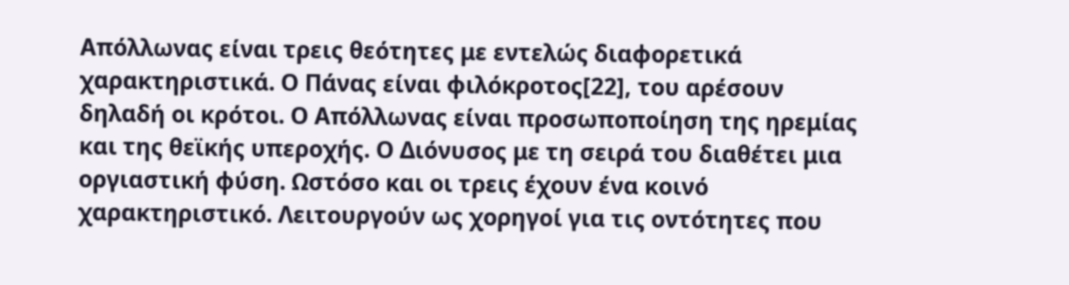Απόλλωνας είναι τρεις θεότητες με εντελώς διαφορετικά χαρακτηριστικά. Ο Πάνας είναι φιλόκροτος[22], του αρέσουν δηλαδή οι κρότοι. Ο Απόλλωνας είναι προσωποποίηση της ηρεμίας και της θεϊκής υπεροχής. Ο Διόνυσος με τη σειρά του διαθέτει μια οργιαστική φύση. Ωστόσο και οι τρεις έχουν ένα κοινό χαρακτηριστικό. Λειτουργούν ως χορηγοί για τις οντότητες που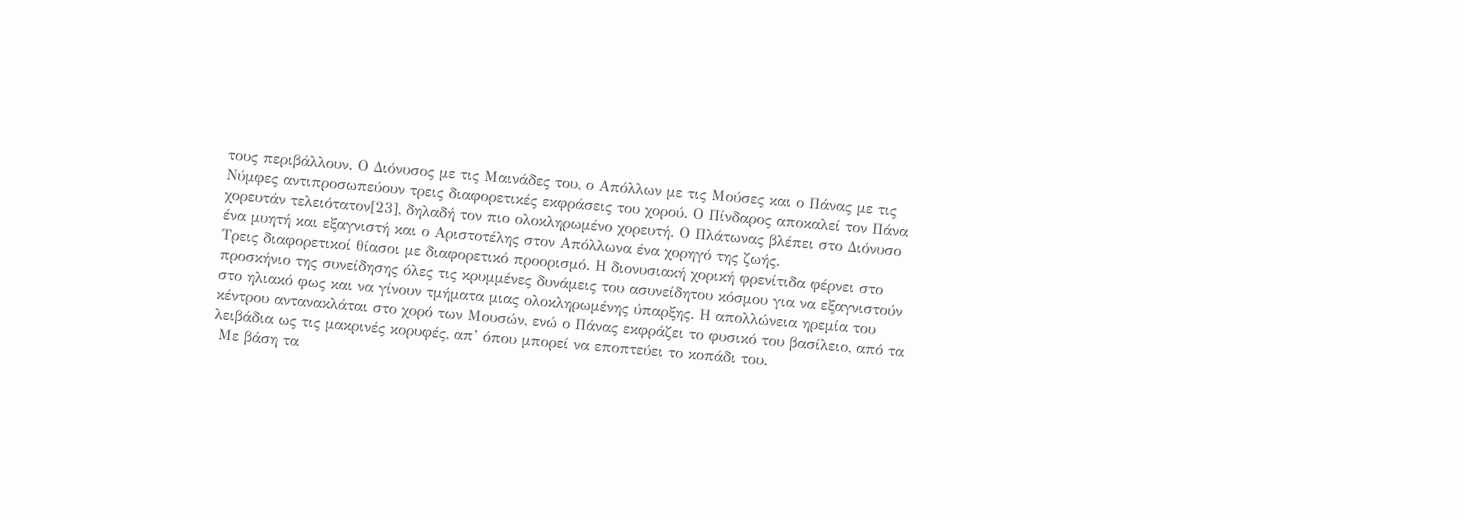τους περιβάλλουν. Ο Διόνυσος με τις Μαινάδες του, ο Απόλλων με τις Μούσες και ο Πάνας με τις Νύμφες αντιπροσωπεύουν τρεις διαφορετικές εκφράσεις του χορού. Ο Πίνδαρος αποκαλεί τον Πάνα χορευτάν τελειότατον[23], δηλαδή τον πιο ολοκληρωμένο χορευτή. Ο Πλάτωνας βλέπει στο Διόνυσο ένα μυητή και εξαγνιστή και ο Αριστοτέλης στον Απόλλωνα ένα χορηγό της ζωής.
Τρεις διαφορετικοί θίασοι με διαφορετικό προορισμό. Η διονυσιακή χορική φρενίτιδα φέρνει στο προσκήνιο της συνείδησης όλες τις κρυμμένες δυνάμεις του ασυνείδητου κόσμου για να εξαγνιστούν στο ηλιακό φως και να γίνουν τμήματα μιας ολοκληρωμένης ύπαρξης. Η απολλώνεια ηρεμία του κέντρου αντανακλάται στο χορό των Μουσών, ενώ ο Πάνας εκφράζει το φυσικό του βασίλειο, από τα λειβάδια ως τις μακρινές κορυφές, απ’ όπου μπορεί να εποπτεύει το κοπάδι του.
 Με βάση τα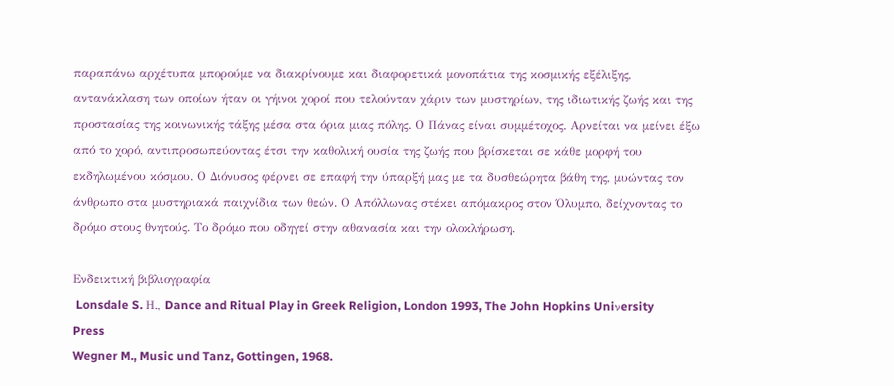παραπάνω αρχέτυπα μπορούμε να διακρίνουμε και διαφορετικά μονοπάτια της κοσμικής εξέλιξης, αντανάκλαση των οποίων ήταν οι γήινοι χοροί που τελούνταν χάριν των μυστηρίων, της ιδιωτικής ζωής και της προστασίας της κοινωνικής τάξης μέσα στα όρια μιας πόλης. Ο Πάνας είναι συμμέτοχος. Αρνείται να μείνει έξω από το χορό, αντιπροσωπεύοντας έτσι την καθολική ουσία της ζωής που βρίσκεται σε κάθε μορφή του εκδηλωμένου κόσμου. Ο Διόνυσος φέρνει σε επαφή την ύπαρξή μας με τα δυσθεώρητα βάθη της, μυώντας τον άνθρωπο στα μυστηριακά παιχνίδια των θεών. Ο Απόλλωνας στέκει απόμακρος στον Όλυμπο, δείχνοντας το δρόμο στους θνητούς. Το δρόμο που οδηγεί στην αθανασία και την ολοκλήρωση.

Ενδεικτική βιβλιογραφία
 Lonsdale S. Η., Dance and Ritual Play in Greek Religion, London 1993, The John Hopkins Uniνersity Press
Wegner M., Music und Tanz, Gottingen, 1968.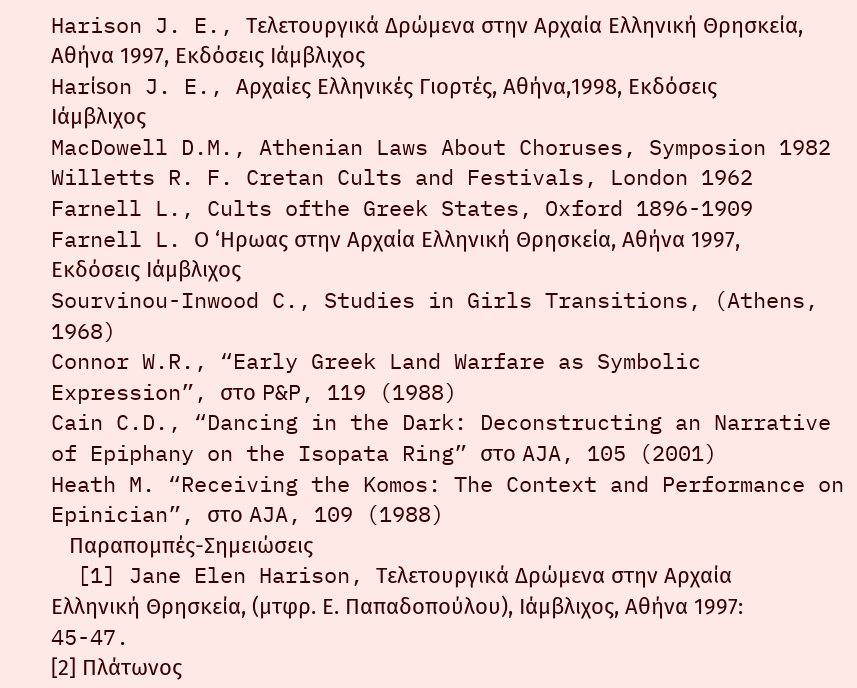Harison J. E., Τελετουργικά Δρώμενα στην Αρχαία Ελληνική Θρησκεία, Αθήνα 1997, Εκδόσεις Ιάμβλιχος
Harίsοn J. E., Αρχαίες Ελληνικές Γιορτές, Αθήνα,1998, Εκδόσεις Ιάμβλιχος
MacDowell D.M., Athenian Laws About Choruses, Symposion 1982
Willetts R. F. Cretan Cults and Festivals, London 1962
Farnell L., Cults ofthe Greek States, Oxford 1896-1909
Farnell L. Ο ‘Ηρωας στην Αρχαία Ελληνική Θρησκεία, Αθήνα 1997, Εκδόσεις Ιάμβλιχος
Sourvinou-Inwood C., Studies in Girls Transitions, (Athens, 1968)
Connor W.R., “Early Greek Land Warfare as Symbolic Expression”, στο P&P, 119 (1988)
Cain C.D., “Dancing in the Dark: Deconstructing an Narrative of Epiphany on the Isopata Ring” στο AJA, 105 (2001)
Heath M. “Receiving the Komos: The Context and Performance on Epinician”, στο AJA, 109 (1988)
   Παραπομπές-Σημειώσεις
  [1] Jane Elen Harison, Τελετουργικά Δρώμενα στην Αρχαία Ελληνική Θρησκεία, (μτφρ. Ε. Παπαδοπούλου), Ιάμβλιχος, Αθήνα 1997: 45-47.
[2] Πλάτωνος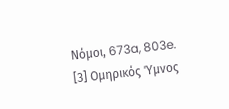Νόμοι, 673a, 803e.
[3] Ομηρικός Ύμνος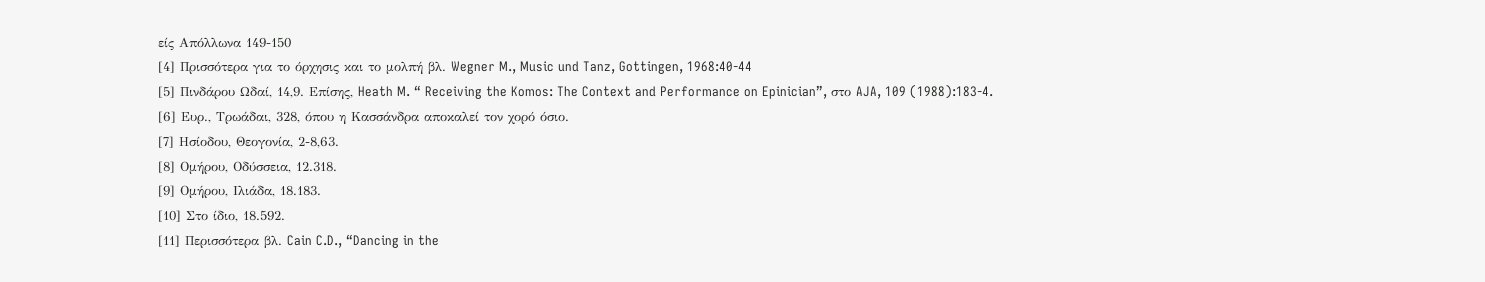είς Απόλλωνα 149-150
[4] Πρισσότερα για το όρχησις και το μολπή βλ. Wegner M., Music und Tanz, Gottingen, 1968:40-44
[5] Πινδάρου Ωδαί, 14,9. Επίσης, Heath M. “ Receiving the Komos: The Context and Performance on Epinician”, στο AJA, 109 (1988):183-4.
[6] Ευρ., Τρωάδαι, 328, όπου η Κασσάνδρα αποκαλεί τον χορό όσιο.
[7] Ησίοδου, Θεογονία, 2-8,63.
[8] Ομήρου, Οδύσσεια, 12.318.
[9] Ομήρου, Ιλιάδα, 18.183.
[10] Στο ίδιο, 18.592.
[11] Περισσότερα βλ. Cain C.D., “Dancing in the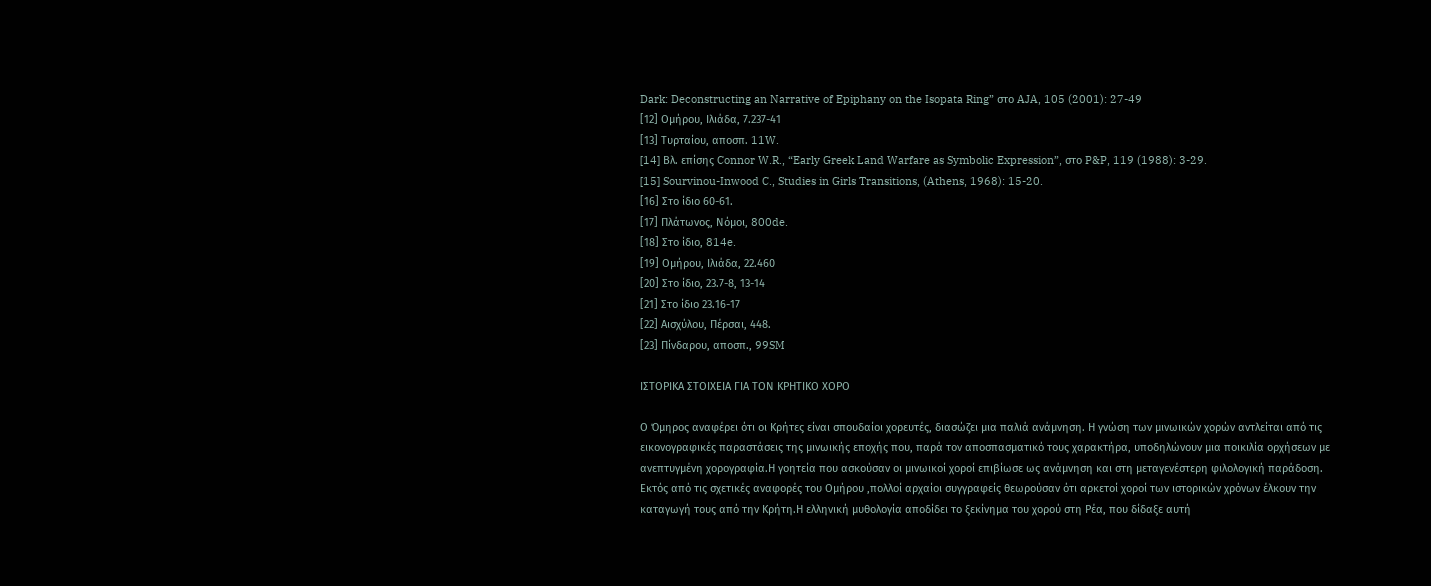Dark: Deconstructing an Narrative of Epiphany on the Isopata Ring” στο AJA, 105 (2001): 27-49
[12] Ομήρου, Ιλιάδα, 7.237-41
[13] Τυρταίου, αποσπ. 11W.
[14] Bλ. επίσης Connor W.R., “Early Greek Land Warfare as Symbolic Expression”, στο P&P, 119 (1988): 3-29.
[15] Sourvinou-Inwood C., Studies in Girls Transitions, (Athens, 1968): 15-20.
[16] Στο ίδιο 60-61.
[17] Πλάτωνος, Νόμοι, 800de.
[18] Στο ίδιο, 814e.
[19] Ομήρου, Ιλιάδα, 22.460
[20] Στο ίδιο, 23.7-8, 13-14
[21] Στο ίδιο 23.16-17
[22] Αισχύλου, Πέρσαι, 448.
[23] Πίνδαρου, αποσπ., 99SM

ΙΣΤΟΡΙΚΑ ΣΤΟΙΧΕΙΑ ΓΙΑ ΤΟΝ ΚΡΗΤΙΚΟ ΧΟΡΟ

Ο Όμηρος αναφέρει ότι οι Κρήτες είναι σπουδαίοι χορευτές, διασώζει μια παλιά ανάμνηση. Η γνώση των μινωικών χορών αντλείται από τις εικονογραφικές παραστάσεις της μινωικής εποχής που, παρά τον αποσπασματικό τους χαρακτήρα, υποδηλώνουν μια ποικιλία ορχήσεων με ανεπτυγμένη χορογραφία.Η γοητεία που ασκούσαν οι μινωικοί χοροί επιβίωσε ως ανάμνηση και στη μεταγενέστερη φιλολογική παράδοση. Εκτός από τις σχετικές αναφορές του Ομήρου ,πολλοί αρχαίοι συγγραφείς θεωρούσαν ότι αρκετοί χοροί των ιστορικών χρόνων έλκουν την καταγωγή τους από την Κρήτη.Η ελληνική μυθολογία αποδίδει το ξεκίνημα του χορού στη Ρέα, που δίδαξε αυτή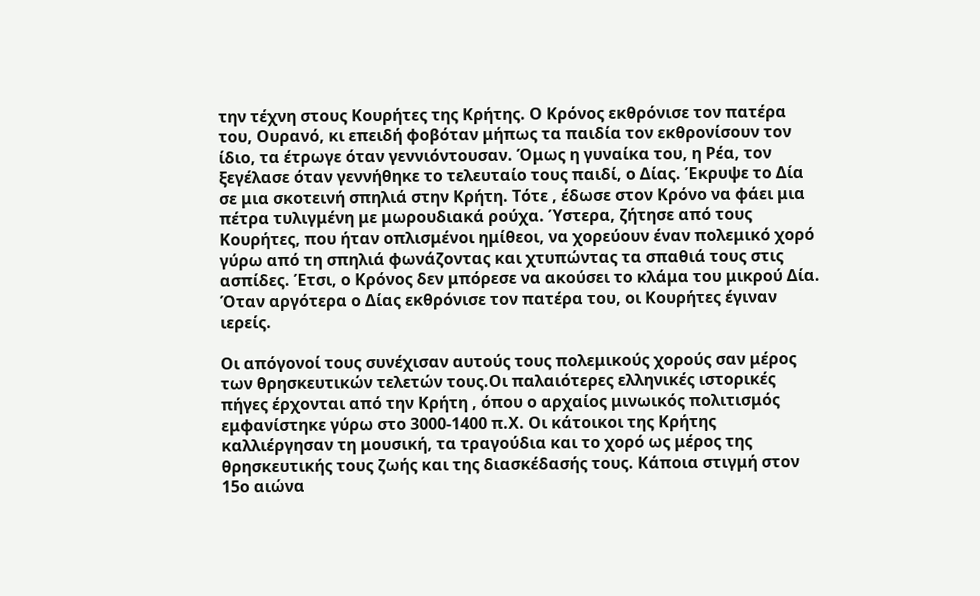την τέχνη στους Κουρήτες της Κρήτης. Ο Κρόνος εκθρόνισε τον πατέρα του, Ουρανό, κι επειδή φοβόταν μήπως τα παιδία τον εκθρονίσουν τον ίδιο, τα έτρωγε όταν γεννιόντουσαν. Όμως η γυναίκα του, η Ρέα, τον ξεγέλασε όταν γεννήθηκε το τελευταίο τους παιδί, ο Δίας. Έκρυψε το Δία σε μια σκοτεινή σπηλιά στην Κρήτη. Τότε , έδωσε στον Κρόνο να φάει μια πέτρα τυλιγμένη με μωρουδιακά ρούχα. Ύστερα, ζήτησε από τους Κουρήτες, που ήταν οπλισμένοι ημίθεοι, να χορεύουν έναν πολεμικό χορό γύρω από τη σπηλιά φωνάζοντας και χτυπώντας τα σπαθιά τους στις ασπίδες. Έτσι, ο Κρόνος δεν μπόρεσε να ακούσει το κλάμα του μικρού Δία. Όταν αργότερα ο Δίας εκθρόνισε τον πατέρα του, οι Κουρήτες έγιναν ιερείς.

Οι απόγονοί τους συνέχισαν αυτούς τους πολεμικούς χορούς σαν μέρος των θρησκευτικών τελετών τους.Οι παλαιότερες ελληνικές ιστορικές πήγες έρχονται από την Κρήτη , όπου ο αρχαίος μινωικός πολιτισμός εμφανίστηκε γύρω στο 3000-1400 π.Χ. Οι κάτοικοι της Κρήτης καλλιέργησαν τη μουσική, τα τραγούδια και το χορό ως μέρος της θρησκευτικής τους ζωής και της διασκέδασής τους. Κάποια στιγμή στον 15ο αιώνα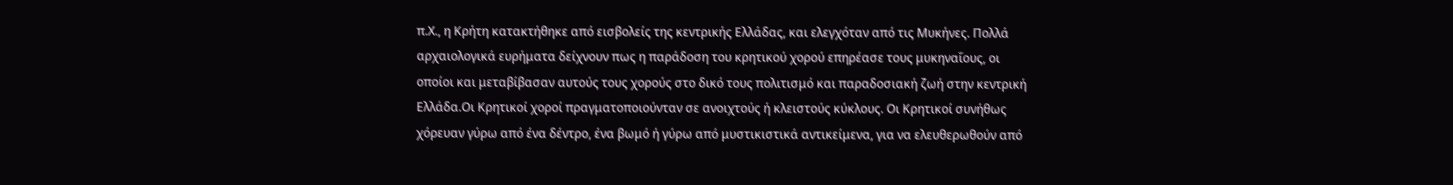π.Χ., η Κρήτη κατακτήθηκε από εισβολείς της κεντρικής Ελλάδας, και ελεγχόταν από τις Μυκήνες. Πολλά αρχαιολογικά ευρήματα δείχνουν πως η παράδοση του κρητικού χορού επηρέασε τους μυκηναΐους, οι οποίοι και μεταβίβασαν αυτούς τους χορούς στο δικό τους πολιτισμό και παραδοσιακή ζωή στην κεντρική Ελλάδα.Οι Κρητικοί χοροί πραγματοποιούνταν σε ανοιχτούς ή κλειστούς κύκλους. Οι Κρητικοί συνήθως χόρευαν γύρω από ένα δέντρο, ένα βωμό ή γύρω από μυστικιστικά αντικείμενα, για να ελευθερωθούν από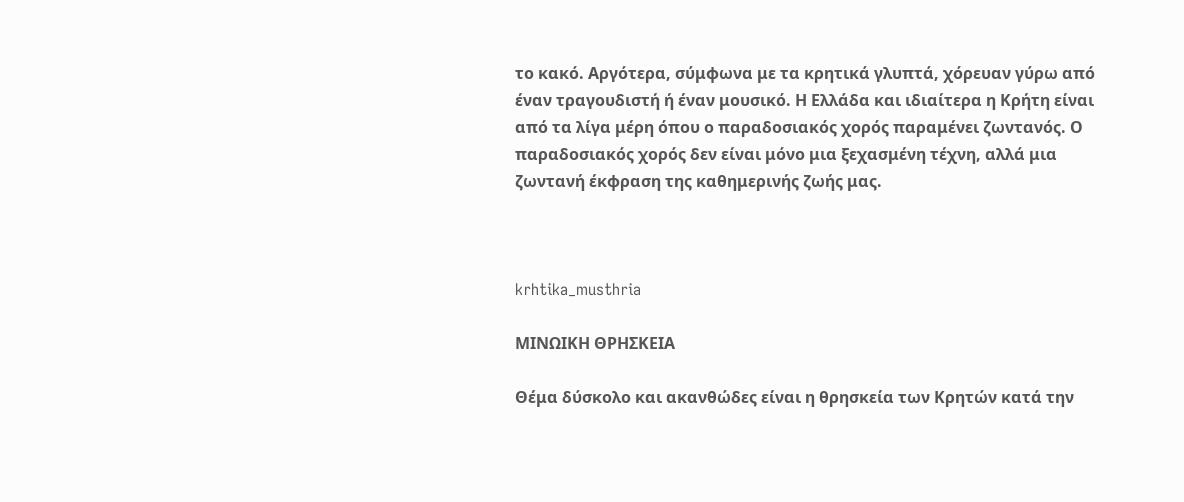το κακό. Αργότερα, σύμφωνα με τα κρητικά γλυπτά, χόρευαν γύρω από έναν τραγουδιστή ή έναν μουσικό. Η Ελλάδα και ιδιαίτερα η Κρήτη είναι από τα λίγα μέρη όπου ο παραδοσιακός χορός παραμένει ζωντανός. Ο παραδοσιακός χορός δεν είναι μόνο μια ξεχασμένη τέχνη, αλλά μια ζωντανή έκφραση της καθημερινής ζωής μας.



krhtika_musthria

ΜΙΝΩΙΚΗ ΘΡΗΣΚΕΙΑ

Θέμα δύσκολο και ακανθώδες είναι η θρησκεία των Κρητών κατά την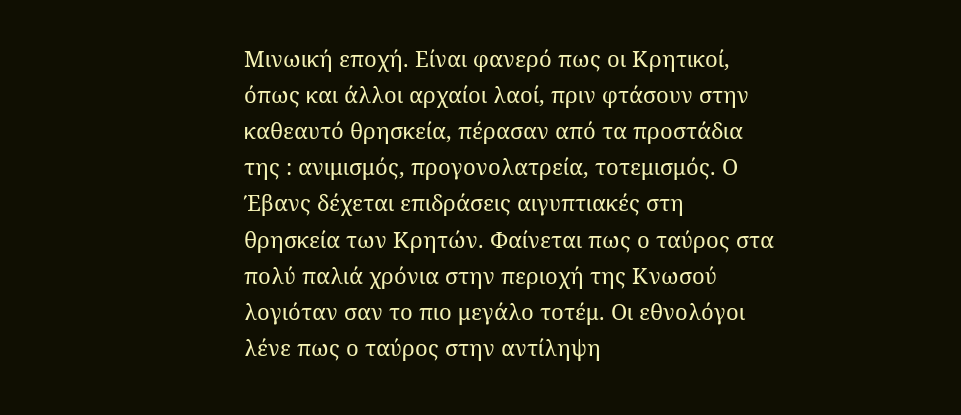Μινωική εποχή. Είναι φανερό πως οι Κρητικοί, όπως και άλλοι αρχαίοι λαοί, πριν φτάσουν στην καθεαυτό θρησκεία, πέρασαν από τα προστάδια της : ανιμισμός, προγονολατρεία, τοτεμισμός. Ο Έβανς δέχεται επιδράσεις αιγυπτιακές στη θρησκεία των Κρητών. Φαίνεται πως ο ταύρος στα πολύ παλιά χρόνια στην περιοχή της Κνωσού λογιόταν σαν το πιο μεγάλο τοτέμ. Οι εθνολόγοι λένε πως ο ταύρος στην αντίληψη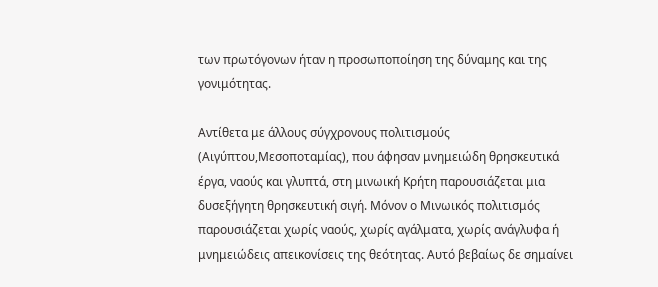των πρωτόγονων ήταν η προσωποποίηση της δύναμης και της γονιμότητας.

Αντίθετα με άλλους σύγχρονους πολιτισμούς (Αιγύπτου,Μεσοποταμίας), που άφησαν μνημειώδη θρησκευτικά έργα, ναούς και γλυπτά, στη μινωική Κρήτη παρουσιάζεται μια δυσεξήγητη θρησκευτική σιγή. Μόνον ο Μινωικός πολιτισμός παρουσιάζεται χωρίς ναούς, χωρίς αγάλματα, χωρίς ανάγλυφα ή μνημειώδεις απεικονίσεις της θεότητας. Αυτό βεβαίως δε σημαίνει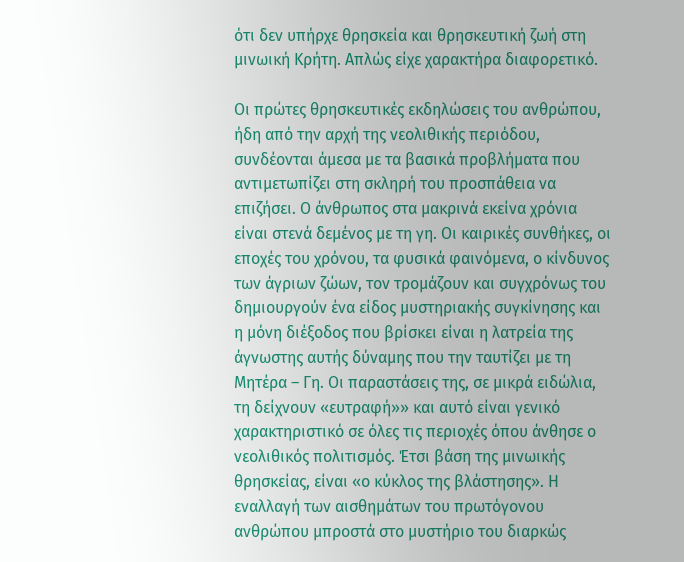ότι δεν υπήρχε θρησκεία και θρησκευτική ζωή στη μινωική Κρήτη. Απλώς είχε χαρακτήρα διαφορετικό.

Οι πρώτες θρησκευτικές εκδηλώσεις του ανθρώπου, ήδη από την αρχή της νεολιθικής περιόδου, συνδέονται άμεσα με τα βασικά προβλήματα που αντιμετωπίζει στη σκληρή του προσπάθεια να επιζήσει. Ο άνθρωπος στα μακρινά εκείνα χρόνια είναι στενά δεμένος με τη γη. Οι καιρικές συνθήκες, οι εποχές του χρόνου, τα φυσικά φαινόμενα, ο κίνδυνος των άγριων ζώων, τον τρομάζουν και συγχρόνως του δημιουργούν ένα είδος μυστηριακής συγκίνησης και η μόνη διέξοδος που βρίσκει είναι η λατρεία της άγνωστης αυτής δύναμης που την ταυτίζει με τη Μητέρα – Γη. Οι παραστάσεις της, σε μικρά ειδώλια, τη δείχνουν «ευτραφή»» και αυτό είναι γενικό χαρακτηριστικό σε όλες τις περιοχές όπου άνθησε ο νεολιθικός πολιτισμός. Έτσι βάση της μινωικής θρησκείας, είναι «ο κύκλος της βλάστησης». Η εναλλαγή των αισθημάτων του πρωτόγονου ανθρώπου μπροστά στο μυστήριο του διαρκώς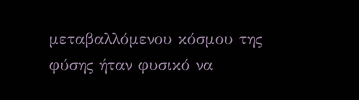μεταβαλλόμενου κόσμου της φύσης ήταν φυσικό να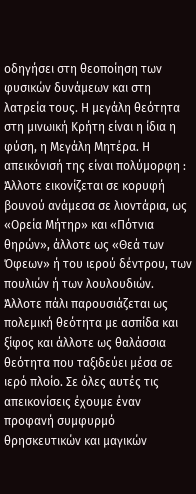οδηγήσει στη θεοποίηση των φυσικών δυνάμεων και στη λατρεία τους. Η μεγάλη θεότητα στη μινωική Κρήτη είναι η ίδια η φύση, η Μεγάλη Μητέρα. Η απεικόνισή της είναι πολύμορφη : Άλλοτε εικονίζεται σε κορυφή βουνού ανάμεσα σε λιοντάρια, ως «Ορεία Μήτηρ» και «Πότνια θηρών», άλλοτε ως «Θεά των Όφεων» ή του ιερού δέντρου, των πουλιών ή των λουλουδιών. Άλλοτε πάλι παρουσιάζεται ως πολεμική θεότητα με ασπίδα και ξίφος και άλλοτε ως θαλάσσια θεότητα που ταξιδεύει μέσα σε ιερό πλοίο. Σε όλες αυτές τις απεικονίσεις έχουμε έναν προφανή συμφυρμό θρησκευτικών και μαγικών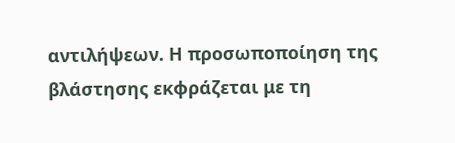αντιλήψεων. Η προσωποποίηση της βλάστησης εκφράζεται με τη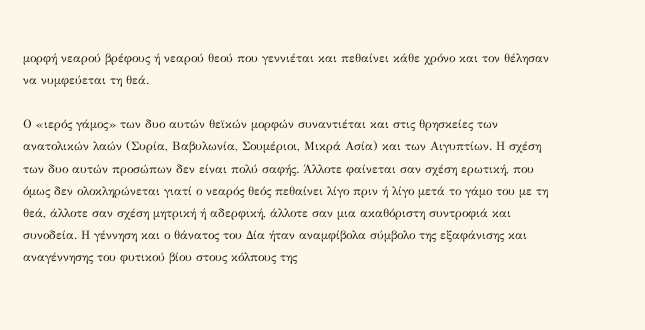μορφή νεαρού βρέφους ή νεαρού θεού που γεννιέται και πεθαίνει κάθε χρόνο και τον θέλησαν να νυμφεύεται τη θεά.

Ο «ιερός γάμος» των δυο αυτών θεϊκών μορφών συναντιέται και στις θρησκείες των ανατολικών λαών (Συρία, Βαβυλωνία, Σουμέριοι, Μικρά Ασία) και των Αιγυπτίων. Η σχέση των δυο αυτών προσώπων δεν είναι πολύ σαφής. Άλλοτε φαίνεται σαν σχέση ερωτική, που όμως δεν ολοκληρώνεται γιατί ο νεαρός θεός πεθαίνει λίγο πριν ή λίγο μετά το γάμο του με τη θεά, άλλοτε σαν σχέση μητρική ή αδερφική, άλλοτε σαν μια ακαθόριστη συντροφιά και συνοδεία. Η γέννηση και ο θάνατος του Δία ήταν αναμφίβολα σύμβολο της εξαφάνισης και αναγέννησης του φυτικού βίου στους κόλπους της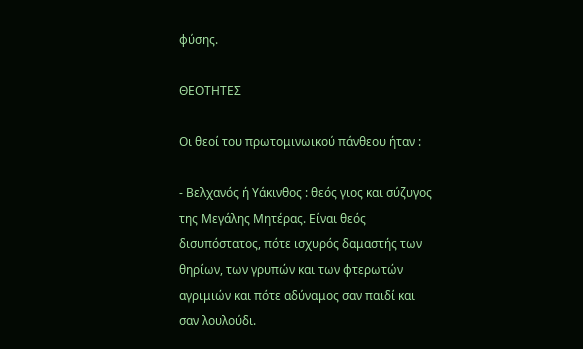φύσης.

ΘΕΟΤΗΤΕΣ

Οι θεοί του πρωτομινωικού πάνθεου ήταν :

- Βελχανός ή Υάκινθος : θεός γιος και σύζυγος της Μεγάλης Μητέρας. Είναι θεός δισυπόστατος, πότε ισχυρός δαμαστής των θηρίων, των γρυπών και των φτερωτών αγριμιών και πότε αδύναμος σαν παιδί και σαν λουλούδι.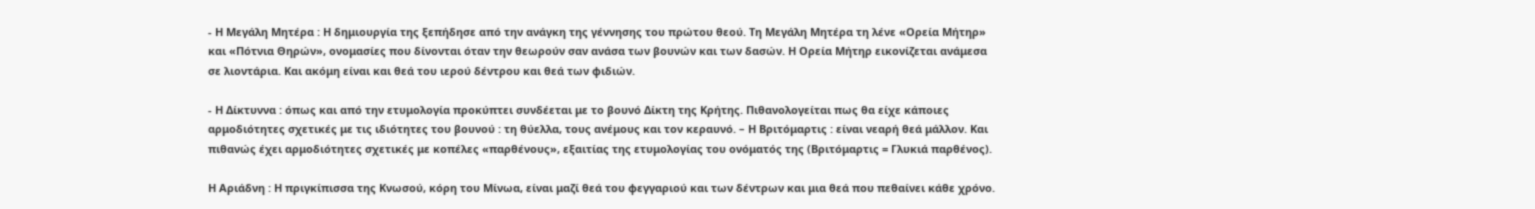- Η Μεγάλη Μητέρα : Η δημιουργία της ξεπήδησε από την ανάγκη της γέννησης του πρώτου θεού. Τη Μεγάλη Μητέρα τη λένε «Ορεία Μήτηρ» και «Πότνια Θηρών», ονομασίες που δίνονται όταν την θεωρούν σαν ανάσα των βουνών και των δασών. Η Ορεία Μήτηρ εικονίζεται ανάμεσα σε λιοντάρια. Και ακόμη είναι και θεά του ιερού δέντρου και θεά των φιδιών.

- Η Δίκτυννα : όπως και από την ετυμολογία προκύπτει συνδέεται με το βουνό Δίκτη της Κρήτης. Πιθανολογείται πως θα είχε κάποιες αρμοδιότητες σχετικές με τις ιδιότητες του βουνού : τη θύελλα, τους ανέμους και τον κεραυνό. – Η Βριτόμαρτις : είναι νεαρή θεά μάλλον. Και πιθανώς έχει αρμοδιότητες σχετικές με κοπέλες «παρθένους», εξαιτίας της ετυμολογίας του ονόματός της (Βριτόμαρτις = Γλυκιά παρθένος).

Η Αριάδνη : Η πριγκίπισσα της Κνωσού, κόρη του Μίνωα, είναι μαζί θεά του φεγγαριού και των δέντρων και μια θεά που πεθαίνει κάθε χρόνο.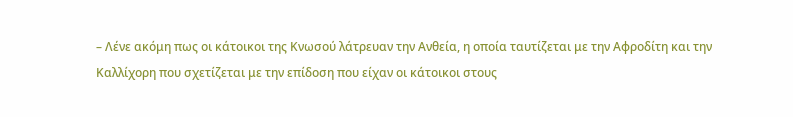– Λένε ακόμη πως οι κάτοικοι της Κνωσού λάτρευαν την Ανθεία, η οποία ταυτίζεται με την Αφροδίτη και την Καλλίχορη που σχετίζεται με την επίδοση που είχαν οι κάτοικοι στους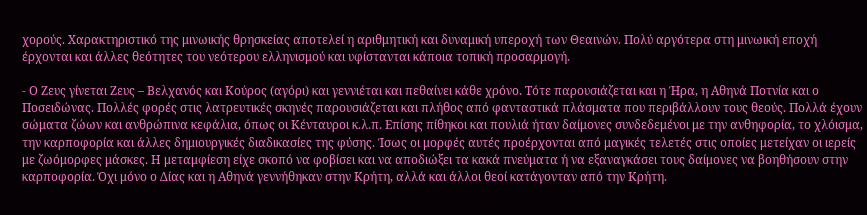χορούς. Χαρακτηριστικό της μινωικής θρησκείας αποτελεί η αριθμητική και δυναμική υπεροχή των Θεαινών. Πολύ αργότερα στη μινωική εποχή έρχονται και άλλες θεότητες του νεότερου ελληνισμού και υφίστανται κάποια τοπική προσαρμογή.

- Ο Ζευς γίνεται Ζευς – Βελχανός και Κούρος (αγόρι) και γεννιέται και πεθαίνει κάθε χρόνο. Τότε παρουσιάζεται και η Ήρα, η Αθηνά Ποτνία και ο Ποσειδώνας. Πολλές φορές στις λατρευτικές σκηνές παρουσιάζεται και πλήθος από φανταστικά πλάσματα που περιβάλλουν τους θεούς. Πολλά έχουν σώματα ζώων και ανθρώπινα κεφάλια, όπως οι Κένταυροι κ.λ.π. Επίσης πίθηκοι και πουλιά ήταν δαίμονες συνδεδεμένοι με την ανθηφορία, το χλόισμα, την καρποφορία και άλλες δημιουργικές διαδικασίες της φύσης. Ίσως οι μορφές αυτές προέρχονται από μαγικές τελετές στις οποίες μετείχαν οι ιερείς με ζωόμορφες μάσκες. Η μεταμφίεση είχε σκοπό να φοβίσει και να αποδιώξει τα κακά πνεύματα ή να εξαναγκάσει τους δαίμονες να βοηθήσουν στην καρποφορία. Όχι μόνο ο Δίας και η Αθηνά γεννήθηκαν στην Κρήτη, αλλά και άλλοι θεοί κατάγονταν από την Κρήτη.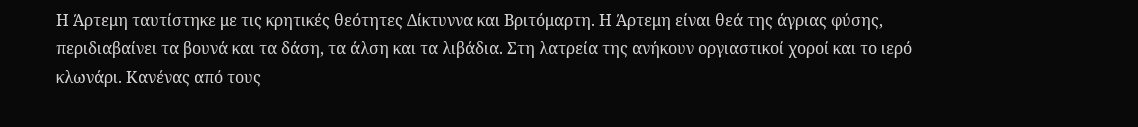Η Άρτεμη ταυτίστηκε με τις κρητικές θεότητες Δίκτυννα και Βριτόμαρτη. Η Άρτεμη είναι θεά της άγριας φύσης, περιδιαβαίνει τα βουνά και τα δάση, τα άλση και τα λιβάδια. Στη λατρεία της ανήκουν οργιαστικοί χοροί και το ιερό κλωνάρι. Κανένας από τους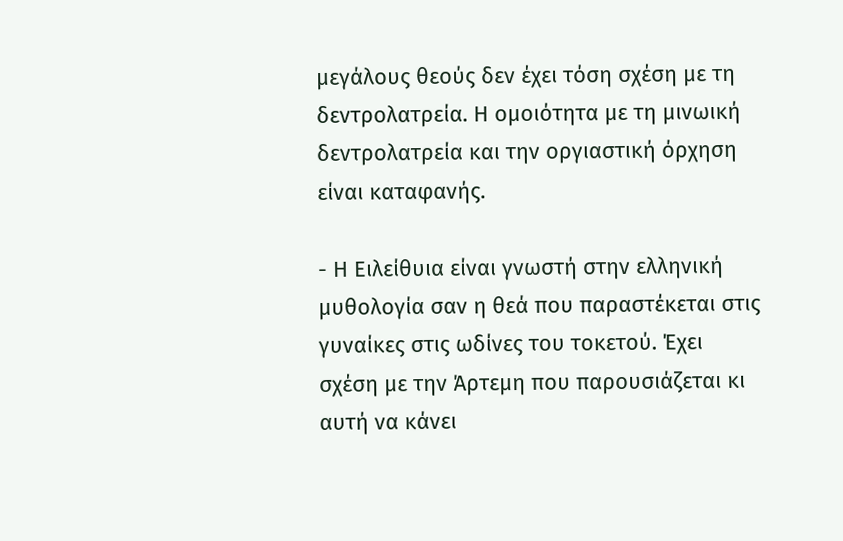μεγάλους θεούς δεν έχει τόση σχέση με τη δεντρολατρεία. Η ομοιότητα με τη μινωική δεντρολατρεία και την οργιαστική όρχηση είναι καταφανής.

- Η Ειλείθυια είναι γνωστή στην ελληνική μυθολογία σαν η θεά που παραστέκεται στις γυναίκες στις ωδίνες του τοκετού. Έχει σχέση με την Άρτεμη που παρουσιάζεται κι αυτή να κάνει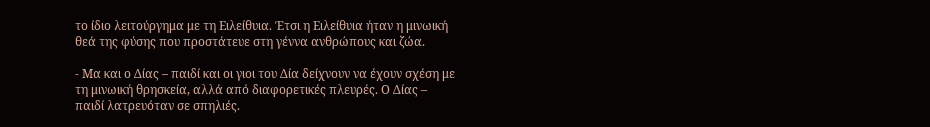το ίδιο λειτούργημα με τη Ειλείθυια. Έτσι η Ειλείθυια ήταν η μινωική θεά της φύσης που προστάτευε στη γέννα ανθρώπους και ζώα.

- Μα και ο Δίας – παιδί και οι γιοι του Δία δείχνουν να έχουν σχέση με τη μινωική θρησκεία, αλλά από διαφορετικές πλευρές. Ο Δίας – παιδί λατρευόταν σε σπηλιές.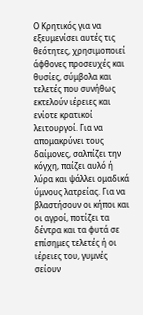Ο Κρητικός για να εξευμενίσει αυτές τις θεότητες, χρησιμοποιεί άφθονες προσευχές και θυσίες, σύμβολα και τελετές που συνήθως εκτελούν ιέρειες και ενίοτε κρατικοί λειτουργοί. Για να απομακρύνει τους δαίμονες, σαλπίζει την κόγχη, παίζει αυλό ή λύρα και ψάλλει ομαδικά ύμνους λατρείας. Για να βλαστήσουν οι κήποι και οι αγροί, ποτίζει τα δέντρα και τα φυτά σε επίσημες τελετές ή οι ιέρειες του, γυμνές σείουν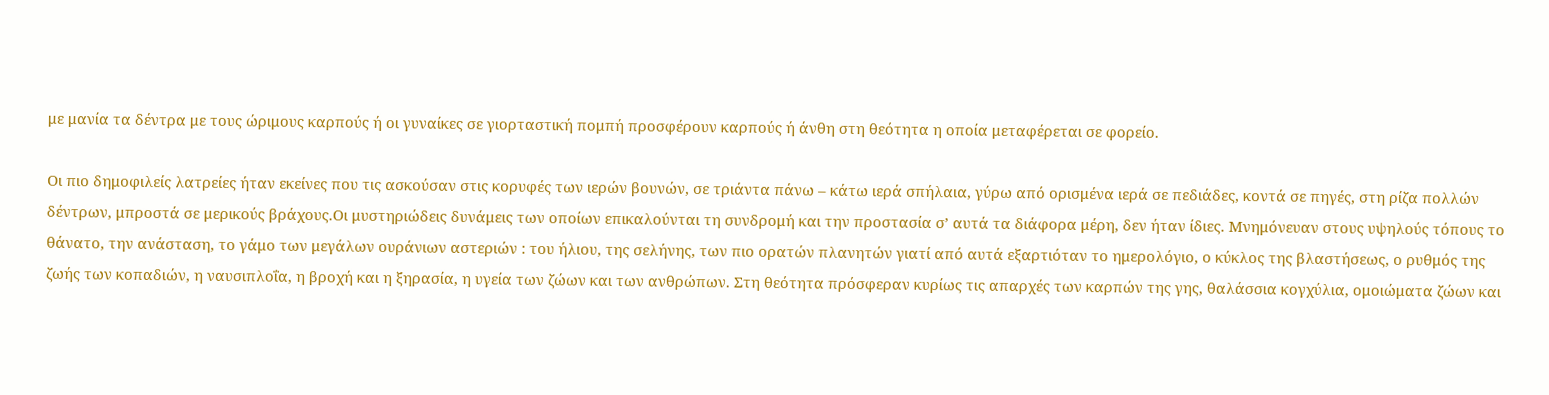με μανία τα δέντρα με τους ώριμους καρπούς ή οι γυναίκες σε γιορταστική πομπή προσφέρουν καρπούς ή άνθη στη θεότητα η οποία μεταφέρεται σε φορείο.

Οι πιο δημοφιλείς λατρείες ήταν εκείνες που τις ασκούσαν στις κορυφές των ιερών βουνών, σε τριάντα πάνω – κάτω ιερά σπήλαια, γύρω από ορισμένα ιερά σε πεδιάδες, κοντά σε πηγές, στη ρίζα πολλών δέντρων, μπροστά σε μερικούς βράχους.Οι μυστηριώδεις δυνάμεις των οποίων επικαλούνται τη συνδρομή και την προστασία σ’ αυτά τα διάφορα μέρη, δεν ήταν ίδιες. Μνημόνευαν στους υψηλούς τόπους το θάνατο, την ανάσταση, το γάμο των μεγάλων ουράνιων αστεριών : του ήλιου, της σελήνης, των πιο ορατών πλανητών γιατί από αυτά εξαρτιόταν το ημερολόγιο, ο κύκλος της βλαστήσεως, ο ρυθμός της ζωής των κοπαδιών, η ναυσιπλοΐα, η βροχή και η ξηρασία, η υγεία των ζώων και των ανθρώπων. Στη θεότητα πρόσφεραν κυρίως τις απαρχές των καρπών της γης, θαλάσσια κογχύλια, ομοιώματα ζώων και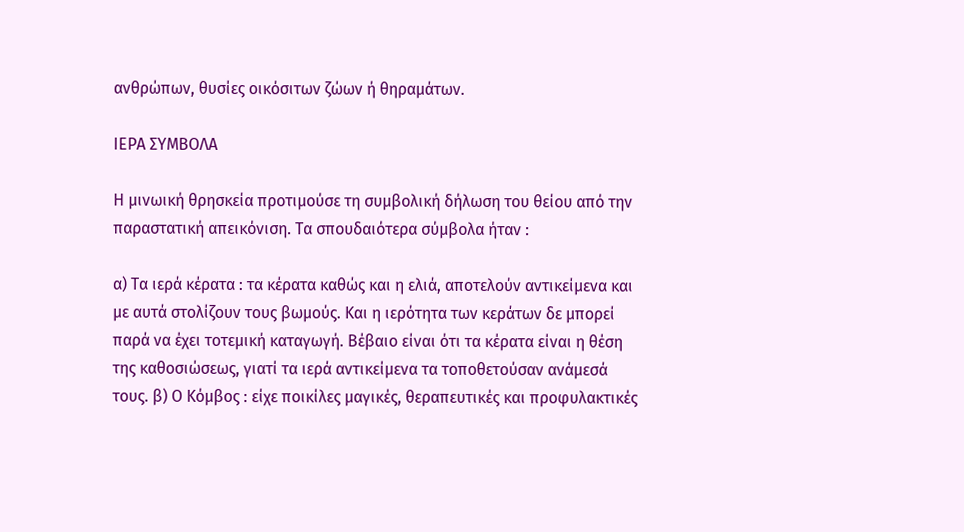ανθρώπων, θυσίες οικόσιτων ζώων ή θηραμάτων.

ΙΕΡΑ ΣΥΜΒΟΛΑ

Η μινωική θρησκεία προτιμούσε τη συμβολική δήλωση του θείου από την παραστατική απεικόνιση. Τα σπουδαιότερα σύμβολα ήταν :

α) Τα ιερά κέρατα : τα κέρατα καθώς και η ελιά, αποτελούν αντικείμενα και με αυτά στολίζουν τους βωμούς. Και η ιερότητα των κεράτων δε μπορεί παρά να έχει τοτεμική καταγωγή. Βέβαιο είναι ότι τα κέρατα είναι η θέση της καθοσιώσεως, γιατί τα ιερά αντικείμενα τα τοποθετούσαν ανάμεσά τους. β) Ο Κόμβος : είχε ποικίλες μαγικές, θεραπευτικές και προφυλακτικές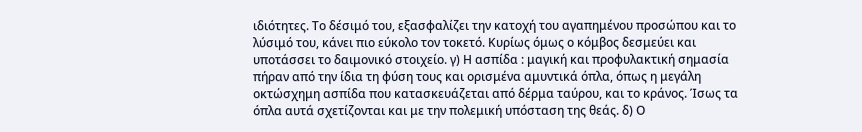ιδιότητες. Το δέσιμό του, εξασφαλίζει την κατοχή του αγαπημένου προσώπου και το λύσιμό του, κάνει πιο εύκολο τον τοκετό. Κυρίως όμως ο κόμβος δεσμεύει και υποτάσσει το δαιμονικό στοιχείο. γ) Η ασπίδα : μαγική και προφυλακτική σημασία πήραν από την ίδια τη φύση τους και ορισμένα αμυντικά όπλα, όπως η μεγάλη οκτώσχημη ασπίδα που κατασκευάζεται από δέρμα ταύρου, και το κράνος. Ίσως τα όπλα αυτά σχετίζονται και με την πολεμική υπόσταση της θεάς. δ) Ο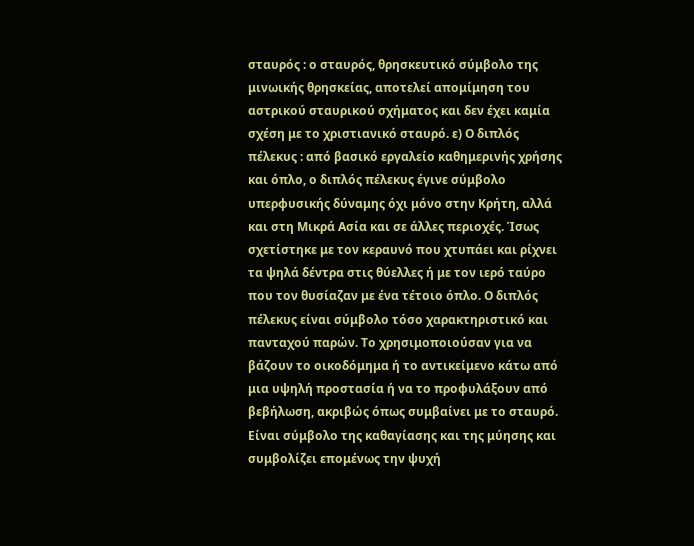σταυρός : ο σταυρός, θρησκευτικό σύμβολο της μινωικής θρησκείας, αποτελεί απομίμηση του αστρικού σταυρικού σχήματος και δεν έχει καμία σχέση με το χριστιανικό σταυρό. ε) Ο διπλός πέλεκυς : από βασικό εργαλείο καθημερινής χρήσης και όπλο, ο διπλός πέλεκυς έγινε σύμβολο υπερφυσικής δύναμης όχι μόνο στην Κρήτη, αλλά και στη Μικρά Ασία και σε άλλες περιοχές. Ίσως σχετίστηκε με τον κεραυνό που χτυπάει και ρίχνει τα ψηλά δέντρα στις θύελλες ή με τον ιερό ταύρο που τον θυσίαζαν με ένα τέτοιο όπλο. Ο διπλός πέλεκυς είναι σύμβολο τόσο χαρακτηριστικό και πανταχού παρών. Το χρησιμοποιούσαν για να βάζουν το οικοδόμημα ή το αντικείμενο κάτω από μια υψηλή προστασία ή να το προφυλάξουν από βεβήλωση, ακριβώς όπως συμβαίνει με το σταυρό. Είναι σύμβολο της καθαγίασης και της μύησης και συμβολίζει επομένως την ψυχή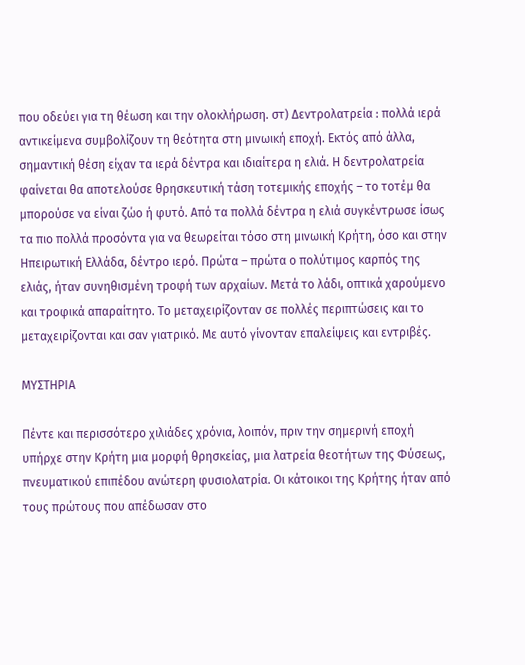που οδεύει για τη θέωση και την ολοκλήρωση. στ) Δεντρολατρεία : πολλά ιερά αντικείμενα συμβολίζουν τη θεότητα στη μινωική εποχή. Εκτός από άλλα, σημαντική θέση είχαν τα ιερά δέντρα και ιδιαίτερα η ελιά. Η δεντρολατρεία φαίνεται θα αποτελούσε θρησκευτική τάση τοτεμικής εποχής – το τοτέμ θα μπορούσε να είναι ζώο ή φυτό. Από τα πολλά δέντρα η ελιά συγκέντρωσε ίσως τα πιο πολλά προσόντα για να θεωρείται τόσο στη μινωική Κρήτη, όσο και στην Ηπειρωτική Ελλάδα, δέντρο ιερό. Πρώτα – πρώτα ο πολύτιμος καρπός της ελιάς, ήταν συνηθισμένη τροφή των αρχαίων. Μετά το λάδι, οπτικά χαρούμενο και τροφικά απαραίτητο. Το μεταχειρίζονταν σε πολλές περιπτώσεις και το μεταχειρίζονται και σαν γιατρικό. Με αυτό γίνονταν επαλείψεις και εντριβές.

ΜΥΣΤΗΡΙΑ

Πέντε και περισσότερο χιλιάδες χρόνια, λοιπόν, πριν την σημερινή εποχή υπήρχε στην Κρήτη μια μορφή θρησκείας, μια λατρεία θεοτήτων της Φύσεως, πνευματικού επιπέδου ανώτερη φυσιολατρία. Οι κάτοικοι της Κρήτης ήταν από τους πρώτους που απέδωσαν στο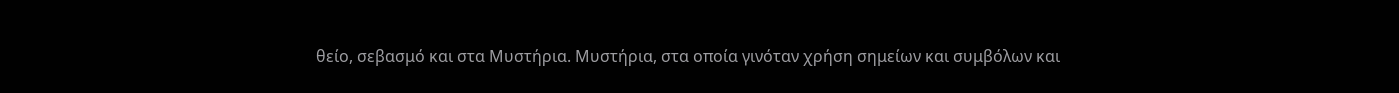θείο, σεβασμό και στα Μυστήρια. Μυστήρια, στα οποία γινόταν χρήση σημείων και συμβόλων και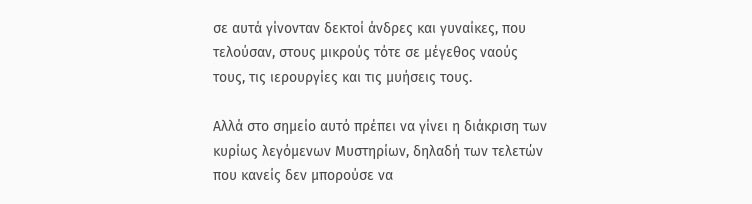σε αυτά γίνονταν δεκτοί άνδρες και γυναίκες, που τελούσαν, στους μικρούς τότε σε μέγεθος ναούς τους, τις ιερουργίες και τις μυήσεις τους.

Αλλά στο σημείο αυτό πρέπει να γίνει η διάκριση των κυρίως λεγόμενων Μυστηρίων, δηλαδή των τελετών που κανείς δεν μπορούσε να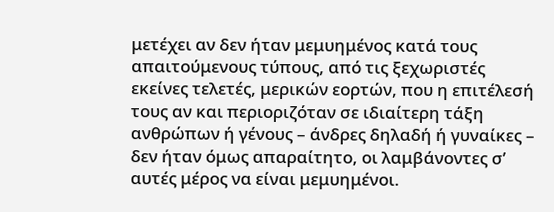μετέχει αν δεν ήταν μεμυημένος κατά τους απαιτούμενους τύπους, από τις ξεχωριστές εκείνες τελετές, μερικών εορτών, που η επιτέλεσή τους αν και περιοριζόταν σε ιδιαίτερη τάξη ανθρώπων ή γένους – άνδρες δηλαδή ή γυναίκες – δεν ήταν όμως απαραίτητο, οι λαμβάνοντες σ’ αυτές μέρος να είναι μεμυημένοι.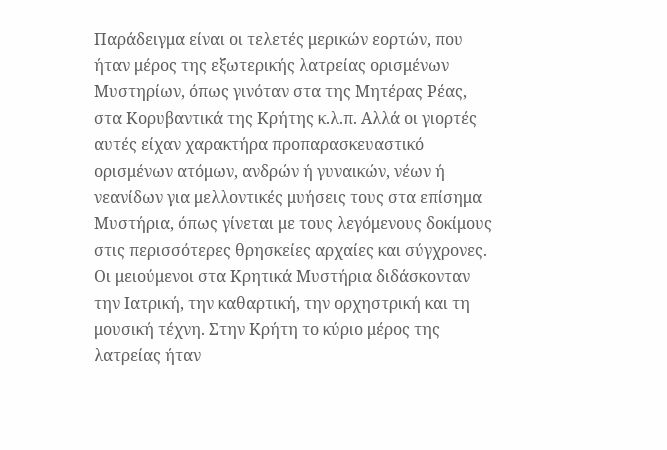Παράδειγμα είναι οι τελετές μερικών εορτών, που ήταν μέρος της εξωτερικής λατρείας ορισμένων Μυστηρίων, όπως γινόταν στα της Μητέρας Ρέας, στα Κορυβαντικά της Κρήτης κ.λ.π. Αλλά οι γιορτές αυτές είχαν χαρακτήρα προπαρασκευαστικό ορισμένων ατόμων, ανδρών ή γυναικών, νέων ή νεανίδων για μελλοντικές μυήσεις τους στα επίσημα Μυστήρια, όπως γίνεται με τους λεγόμενους δοκίμους στις περισσότερες θρησκείες αρχαίες και σύγχρονες. Οι μειούμενοι στα Κρητικά Μυστήρια διδάσκονταν την Ιατρική, την καθαρτική, την ορχηστρική και τη μουσική τέχνη. Στην Κρήτη το κύριο μέρος της λατρείας ήταν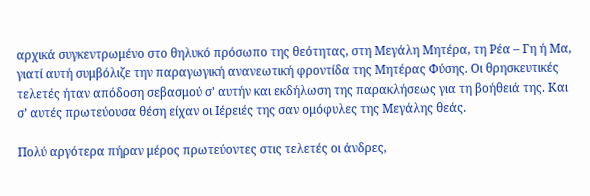αρχικά συγκεντρωμένο στο θηλυκό πρόσωπο της θεότητας, στη Μεγάλη Μητέρα, τη Ρέα – Γη ή Μα, γιατί αυτή συμβόλιζε την παραγωγική ανανεωτική φροντίδα της Μητέρας Φύσης. Οι θρησκευτικές τελετές ήταν απόδοση σεβασμού σ’ αυτήν και εκδήλωση της παρακλήσεως για τη βοήθειά της. Και σ’ αυτές πρωτεύουσα θέση είχαν οι Ιέρειές της σαν ομόφυλες της Μεγάλης θεάς.

Πολύ αργότερα πήραν μέρος πρωτεύοντες στις τελετές οι άνδρες,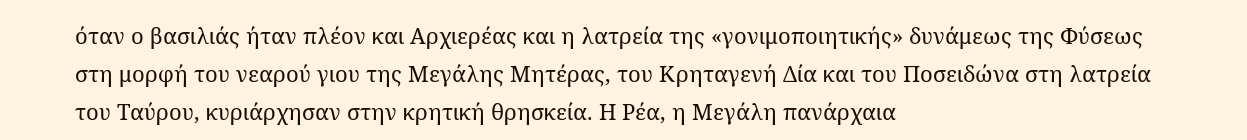όταν ο βασιλιάς ήταν πλέον και Αρχιερέας και η λατρεία της «γονιμοποιητικής» δυνάμεως της Φύσεως στη μορφή του νεαρού γιου της Μεγάλης Μητέρας, του Κρηταγενή Δία και του Ποσειδώνα στη λατρεία του Ταύρου, κυριάρχησαν στην κρητική θρησκεία. Η Ρέα, η Μεγάλη πανάρχαια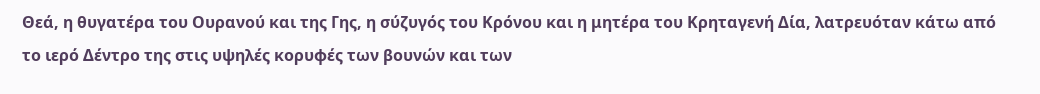Θεά, η θυγατέρα του Ουρανού και της Γης, η σύζυγός του Κρόνου και η μητέρα του Κρηταγενή Δία, λατρευόταν κάτω από το ιερό Δέντρο της στις υψηλές κορυφές των βουνών και των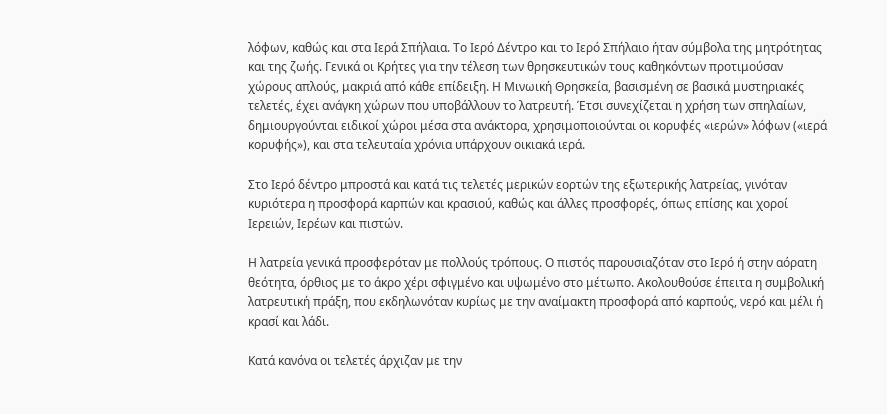λόφων, καθώς και στα Ιερά Σπήλαια. Το Ιερό Δέντρο και το Ιερό Σπήλαιο ήταν σύμβολα της μητρότητας και της ζωής. Γενικά οι Κρήτες για την τέλεση των θρησκευτικών τους καθηκόντων προτιμούσαν χώρους απλούς, μακριά από κάθε επίδειξη. Η Μινωική Θρησκεία, βασισμένη σε βασικά μυστηριακές τελετές, έχει ανάγκη χώρων που υποβάλλουν το λατρευτή. Έτσι συνεχίζεται η χρήση των σπηλαίων, δημιουργούνται ειδικοί χώροι μέσα στα ανάκτορα, χρησιμοποιούνται οι κορυφές «ιερών» λόφων («ιερά κορυφής»), και στα τελευταία χρόνια υπάρχουν οικιακά ιερά.

Στο Ιερό δέντρο μπροστά και κατά τις τελετές μερικών εορτών της εξωτερικής λατρείας, γινόταν κυριότερα η προσφορά καρπών και κρασιού, καθώς και άλλες προσφορές, όπως επίσης και χοροί Ιερειών, Ιερέων και πιστών.

Η λατρεία γενικά προσφερόταν με πολλούς τρόπους. Ο πιστός παρουσιαζόταν στο Ιερό ή στην αόρατη θεότητα, όρθιος με το άκρο χέρι σφιγμένο και υψωμένο στο μέτωπο. Ακολουθούσε έπειτα η συμβολική λατρευτική πράξη, που εκδηλωνόταν κυρίως με την αναίμακτη προσφορά από καρπούς, νερό και μέλι ή κρασί και λάδι.

Κατά κανόνα οι τελετές άρχιζαν με την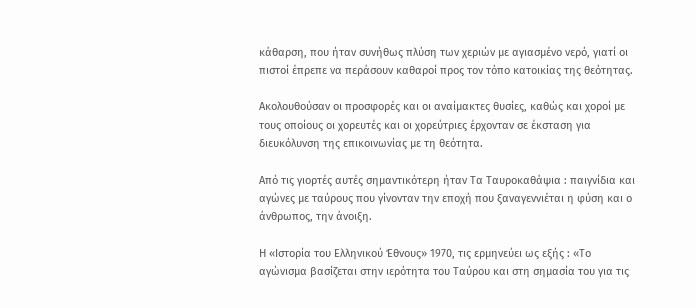κάθαρση, που ήταν συνήθως πλύση των χεριών με αγιασμένο νερό, γιατί οι πιστοί έπρεπε να περάσουν καθαροί προς τον τόπο κατοικίας της θεότητας.

Ακολουθούσαν οι προσφορές και οι αναίμακτες θυσίες, καθώς και χοροί με τους οποίους οι χορευτές και οι χορεύτριες έρχονταν σε έκσταση για διευκόλυνση της επικοινωνίας με τη θεότητα.

Από τις γιορτές αυτές σημαντικότερη ήταν Τα Ταυροκαθάψια : παιγνίδια και αγώνες με ταύρους που γίνονταν την εποχή που ξαναγεννιέται η φύση και ο άνθρωπος, την άνοιξη.

Η «Ιστορία του Ελληνικού Έθνους» 1970, τις ερμηνεύει ως εξής : «Το αγώνισμα βασίζεται στην ιερότητα του Ταύρου και στη σημασία του για τις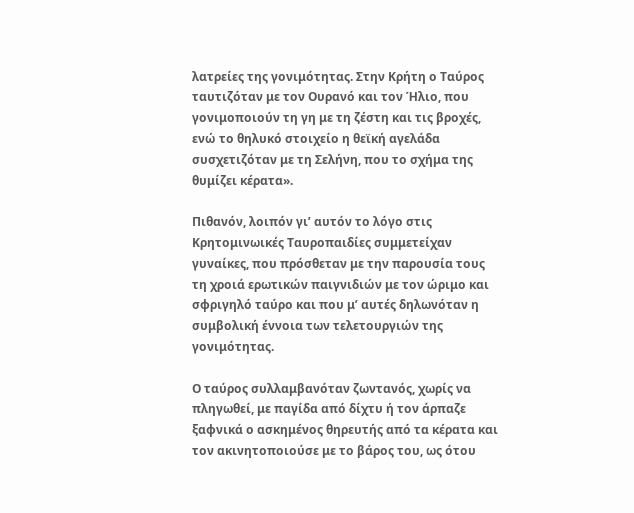λατρείες της γονιμότητας. Στην Κρήτη ο Ταύρος ταυτιζόταν με τον Ουρανό και τον Ήλιο, που γονιμοποιούν τη γη με τη ζέστη και τις βροχές, ενώ το θηλυκό στοιχείο η θεϊκή αγελάδα συσχετιζόταν με τη Σελήνη, που το σχήμα της θυμίζει κέρατα».

Πιθανόν, λοιπόν γι’ αυτόν το λόγο στις Κρητομινωικές Ταυροπαιδίες συμμετείχαν γυναίκες, που πρόσθεταν με την παρουσία τους τη χροιά ερωτικών παιγνιδιών με τον ώριμο και σφριγηλό ταύρο και που μ’ αυτές δηλωνόταν η συμβολική έννοια των τελετουργιών της γονιμότητας.

Ο ταύρος συλλαμβανόταν ζωντανός, χωρίς να πληγωθεί, με παγίδα από δίχτυ ή τον άρπαζε ξαφνικά ο ασκημένος θηρευτής από τα κέρατα και τον ακινητοποιούσε με το βάρος του, ως ότου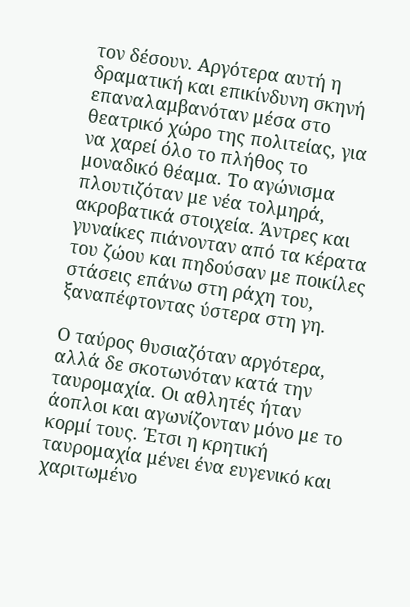τον δέσουν. Αργότερα αυτή η δραματική και επικίνδυνη σκηνή επαναλαμβανόταν μέσα στο θεατρικό χώρο της πολιτείας, για να χαρεί όλο το πλήθος το μοναδικό θέαμα. Το αγώνισμα πλουτιζόταν με νέα τολμηρά, ακροβατικά στοιχεία. Άντρες και γυναίκες πιάνονταν από τα κέρατα του ζώου και πηδούσαν με ποικίλες στάσεις επάνω στη ράχη του, ξαναπέφτοντας ύστερα στη γη.

Ο ταύρος θυσιαζόταν αργότερα, αλλά δε σκοτωνόταν κατά την ταυρομαχία. Οι αθλητές ήταν άοπλοι και αγωνίζονταν μόνο με το κορμί τους. Έτσι η κρητική ταυρομαχία μένει ένα ευγενικό και χαριτωμένο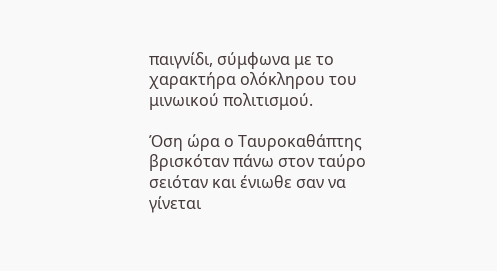παιγνίδι, σύμφωνα με το χαρακτήρα ολόκληρου του μινωικού πολιτισμού.

Όση ώρα ο Ταυροκαθάπτης βρισκόταν πάνω στον ταύρο σειόταν και ένιωθε σαν να γίνεται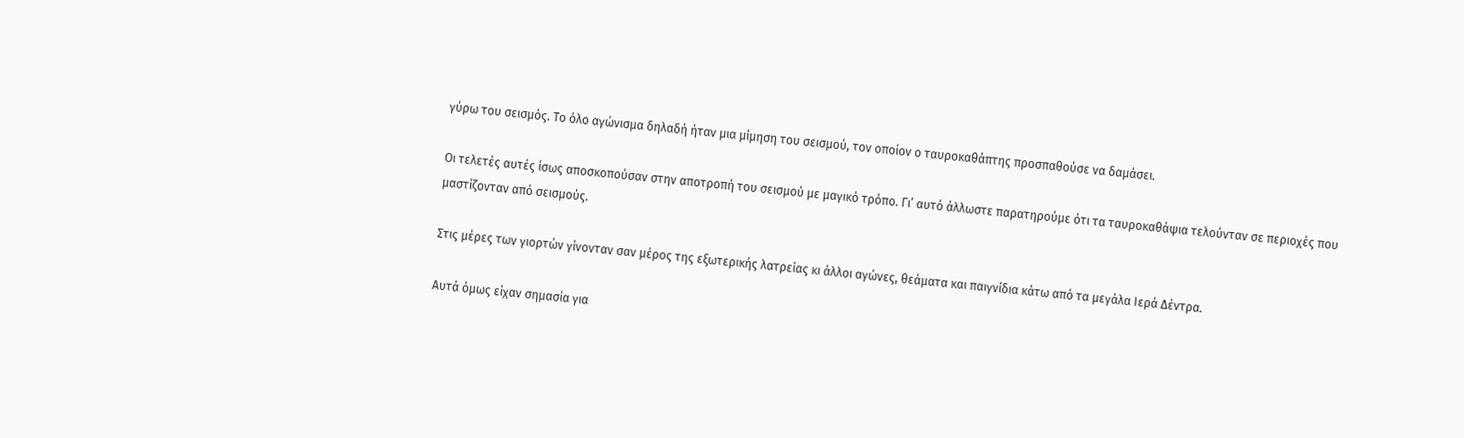γύρω του σεισμός. Το όλο αγώνισμα δηλαδή ήταν μια μίμηση του σεισμού, τον οποίον ο ταυροκαθάπτης προσπαθούσε να δαμάσει.

Οι τελετές αυτές ίσως αποσκοπούσαν στην αποτροπή του σεισμού με μαγικό τρόπο. Γι’ αυτό άλλωστε παρατηρούμε ότι τα ταυροκαθάψια τελούνταν σε περιοχές που μαστίζονταν από σεισμούς.

Στις μέρες των γιορτών γίνονταν σαν μέρος της εξωτερικής λατρείας κι άλλοι αγώνες, θεάματα και παιγνίδια κάτω από τα μεγάλα Ιερά Δέντρα.

Αυτά όμως είχαν σημασία για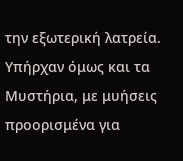την εξωτερική λατρεία. Υπήρχαν όμως και τα Μυστήρια, με μυήσεις προορισμένα για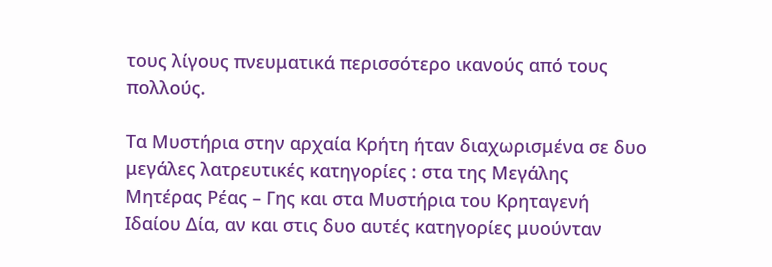τους λίγους πνευματικά περισσότερο ικανούς από τους πολλούς.

Τα Μυστήρια στην αρχαία Κρήτη ήταν διαχωρισμένα σε δυο μεγάλες λατρευτικές κατηγορίες : στα της Μεγάλης Μητέρας Ρέας – Γης και στα Μυστήρια του Κρηταγενή Ιδαίου Δία, αν και στις δυο αυτές κατηγορίες μυούνταν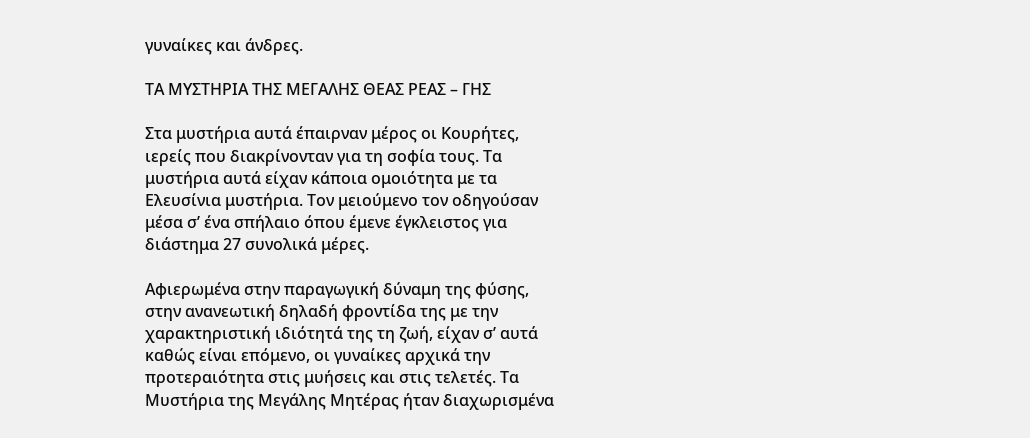γυναίκες και άνδρες.

ΤΑ ΜΥΣΤΗΡΙΑ ΤΗΣ ΜΕΓΑΛΗΣ ΘΕΑΣ ΡΕΑΣ – ΓΗΣ

Στα μυστήρια αυτά έπαιρναν μέρος οι Κουρήτες, ιερείς που διακρίνονταν για τη σοφία τους. Τα μυστήρια αυτά είχαν κάποια ομοιότητα με τα Ελευσίνια μυστήρια. Τον μειούμενο τον οδηγούσαν μέσα σ’ ένα σπήλαιο όπου έμενε έγκλειστος για διάστημα 27 συνολικά μέρες.

Αφιερωμένα στην παραγωγική δύναμη της φύσης, στην ανανεωτική δηλαδή φροντίδα της με την χαρακτηριστική ιδιότητά της τη ζωή, είχαν σ’ αυτά καθώς είναι επόμενο, οι γυναίκες αρχικά την προτεραιότητα στις μυήσεις και στις τελετές. Τα Μυστήρια της Μεγάλης Μητέρας ήταν διαχωρισμένα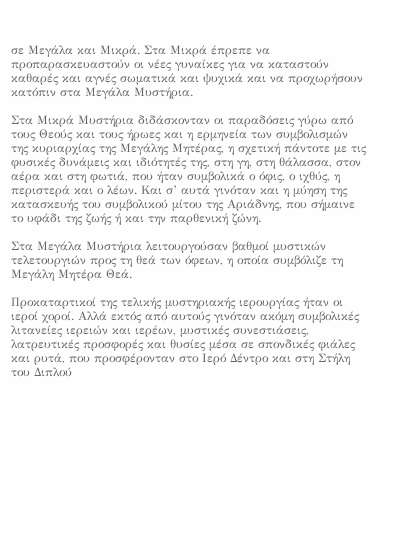σε Μεγάλα και Μικρά. Στα Μικρά έπρεπε να προπαρασκευαστούν οι νέες γυναίκες για να καταστούν καθαρές και αγνές σωματικά και ψυχικά και να προχωρήσουν κατόπιν στα Μεγάλα Μυστήρια.

Στα Μικρά Μυστήρια διδάσκονταν οι παραδόσεις γύρω από τους Θεούς και τους ήρωες και η ερμηνεία των συμβολισμών της κυριαρχίας της Μεγάλης Μητέρας, η σχετική πάντοτε με τις φυσικές δυνάμεις και ιδιότητές της, στη γη, στη θάλασσα, στον αέρα και στη φωτιά, που ήταν συμβολικά ο όφις, ο ιχθύς, η περιστερά και ο λέων. Και σ’ αυτά γινόταν και η μύηση της κατασκευής του συμβολικού μίτου της Αριάδνης, που σήμαινε το υφάδι της ζωής ή και την παρθενική ζώνη.

Στα Μεγάλα Μυστήρια λειτουργούσαν βαθμοί μυστικών τελετουργιών προς τη θεά των όφεων, η οποία συμβόλιζε τη Μεγάλη Μητέρα Θεά.

Προκαταρτικοί της τελικής μυστηριακής ιερουργίας ήταν οι ιεροί χοροί. Αλλά εκτός από αυτούς γινόταν ακόμη συμβολικές λιτανείες ιερειών και ιερέων, μυστικές συνεστιάσεις, λατρευτικές προσφορές και θυσίες μέσα σε σπονδικές φιάλες και ρυτά, που προσφέρονταν στο Ιερό Δέντρο και στη Στήλη του Διπλού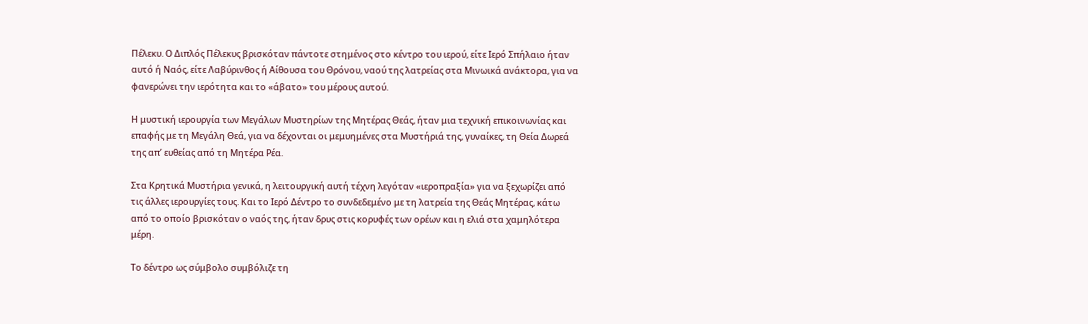Πέλεκυ. Ο Διπλός Πέλεκυς βρισκόταν πάντοτε στημένος στο κέντρο του ιερού, είτε Ιερό Σπήλαιο ήταν αυτό ή Ναός, είτε Λαβύρινθος ή Αίθουσα του Θρόνου, ναού της λατρείας στα Μινωικά ανάκτορα, για να φανερώνει την ιερότητα και το «άβατο» του μέρους αυτού.

Η μυστική ιερουργία των Μεγάλων Μυστηρίων της Μητέρας Θεάς, ήταν μια τεχνική επικοινωνίας και επαφής με τη Μεγάλη Θεά, για να δέχονται οι μεμυημένες στα Μυστήριά της, γυναίκες, τη Θεία Δωρεά της απ’ ευθείας από τη Μητέρα Ρέα.

Στα Κρητικά Μυστήρια γενικά, η λειτουργική αυτή τέχνη λεγόταν «ιεροπραξία» για να ξεχωρίζει από τις άλλες ιερουργίες τους. Και το Ιερό Δέντρο το συνδεδεμένο με τη λατρεία της Θεάς Μητέρας, κάτω από το οποίο βρισκόταν ο ναός της, ήταν δρυς στις κορυφές των ορέων και η ελιά στα χαμηλότερα μέρη.

Το δέντρο ως σύμβολο συμβόλιζε τη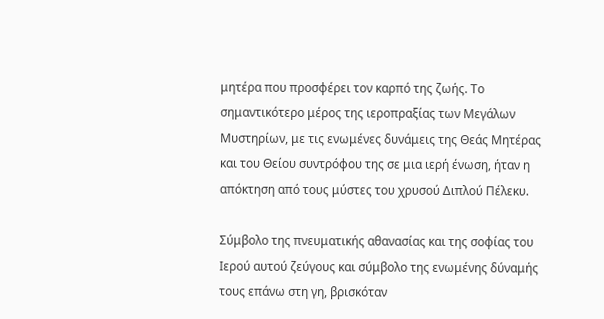μητέρα που προσφέρει τον καρπό της ζωής. Το σημαντικότερο μέρος της ιεροπραξίας των Μεγάλων Μυστηρίων, με τις ενωμένες δυνάμεις της Θεάς Μητέρας και του Θείου συντρόφου της σε μια ιερή ένωση, ήταν η απόκτηση από τους μύστες του χρυσού Διπλού Πέλεκυ.

Σύμβολο της πνευματικής αθανασίας και της σοφίας του Ιερού αυτού ζεύγους και σύμβολο της ενωμένης δύναμής τους επάνω στη γη, βρισκόταν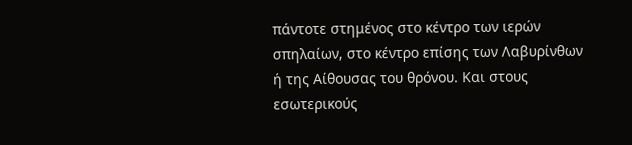πάντοτε στημένος στο κέντρο των ιερών σπηλαίων, στο κέντρο επίσης των Λαβυρίνθων ή της Αίθουσας του θρόνου. Και στους εσωτερικούς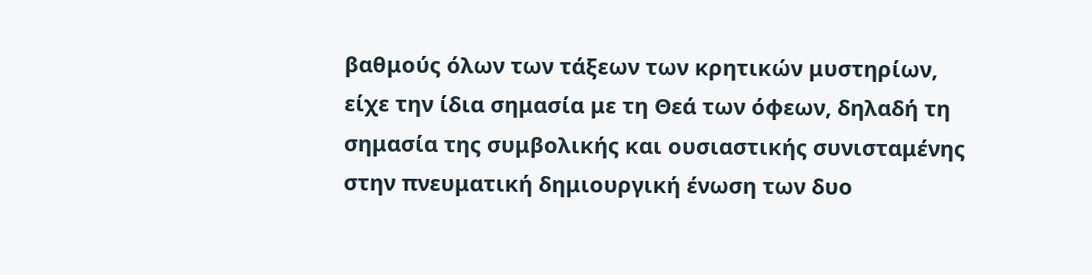βαθμούς όλων των τάξεων των κρητικών μυστηρίων, είχε την ίδια σημασία με τη Θεά των όφεων, δηλαδή τη σημασία της συμβολικής και ουσιαστικής συνισταμένης στην πνευματική δημιουργική ένωση των δυο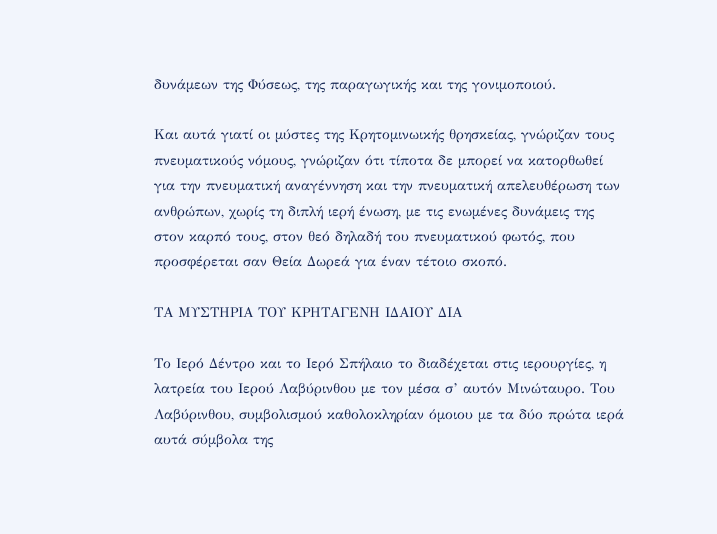δυνάμεων της Φύσεως, της παραγωγικής και της γονιμοποιού.

Και αυτά γιατί οι μύστες της Κρητομινωικής θρησκείας, γνώριζαν τους πνευματικούς νόμους, γνώριζαν ότι τίποτα δε μπορεί να κατορθωθεί για την πνευματική αναγέννηση και την πνευματική απελευθέρωση των ανθρώπων, χωρίς τη διπλή ιερή ένωση, με τις ενωμένες δυνάμεις της στον καρπό τους, στον θεό δηλαδή του πνευματικού φωτός, που προσφέρεται σαν Θεία Δωρεά για έναν τέτοιο σκοπό.

ΤΑ ΜΥΣΤΗΡΙΑ ΤΟΥ ΚΡΗΤΑΓΕΝΗ ΙΔΑΙΟΥ ΔΙΑ

Το Ιερό Δέντρο και το Ιερό Σπήλαιο το διαδέχεται στις ιερουργίες, η λατρεία του Ιερού Λαβύρινθου με τον μέσα σ’ αυτόν Μινώταυρο. Του Λαβύρινθου, συμβολισμού καθολοκληρίαν όμοιου με τα δύο πρώτα ιερά αυτά σύμβολα της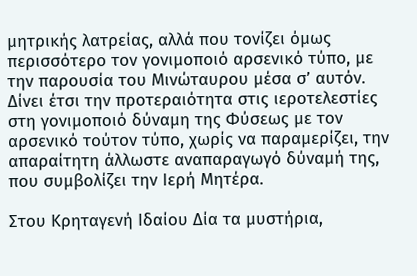μητρικής λατρείας, αλλά που τονίζει όμως περισσότερο τον γονιμοποιό αρσενικό τύπο, με την παρουσία του Μινώταυρου μέσα σ’ αυτόν. Δίνει έτσι την προτεραιότητα στις ιεροτελεστίες στη γονιμοποιό δύναμη της Φύσεως με τον αρσενικό τούτον τύπο, χωρίς να παραμερίζει, την απαραίτητη άλλωστε αναπαραγωγό δύναμή της, που συμβολίζει την Ιερή Μητέρα.

Στου Κρηταγενή Ιδαίου Δία τα μυστήρια,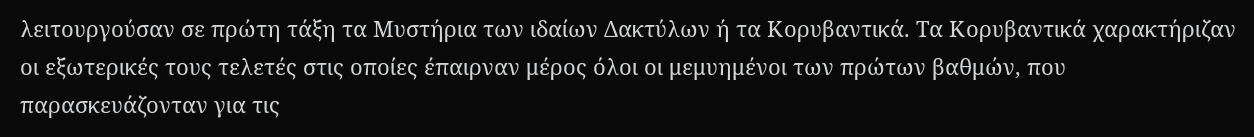λειτουργούσαν σε πρώτη τάξη τα Μυστήρια των ιδαίων Δακτύλων ή τα Κορυβαντικά. Τα Κορυβαντικά χαρακτήριζαν οι εξωτερικές τους τελετές στις οποίες έπαιρναν μέρος όλοι οι μεμυημένοι των πρώτων βαθμών, που παρασκευάζονταν για τις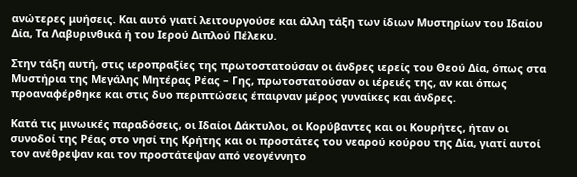ανώτερες μυήσεις. Και αυτό γιατί λειτουργούσε και άλλη τάξη των ίδιων Μυστηρίων του Ιδαίου Δία, Τα Λαβυρινθικά ή του Ιερού Διπλού Πέλεκυ.

Στην τάξη αυτή, στις ιεροπραξίες της πρωτοστατούσαν οι άνδρες ιερείς του Θεού Δία, όπως στα Μυστήρια της Μεγάλης Μητέρας Ρέας – Γης, πρωτοστατούσαν οι ιέρειές της, αν και όπως προαναφέρθηκε και στις δυο περιπτώσεις έπαιρναν μέρος γυναίκες και άνδρες.

Κατά τις μινωικές παραδόσεις, οι Ιδαίοι Δάκτυλοι, οι Κορύβαντες και οι Κουρήτες, ήταν οι συνοδοί της Ρέας στο νησί της Κρήτης και οι προστάτες του νεαρού κούρου της Δία, γιατί αυτοί τον ανέθρεψαν και τον προστάτεψαν από νεογέννητο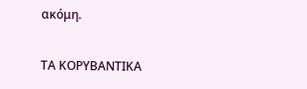ακόμη.

ΤΑ ΚΟΡΥΒΑΝΤΙΚΑ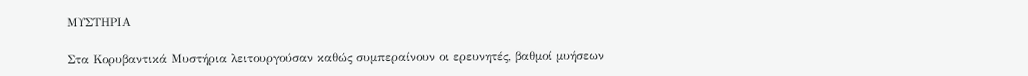ΜΥΣΤΗΡΙΑ

Στα Κορυβαντικά Μυστήρια λειτουργούσαν καθώς συμπεραίνουν οι ερευνητές, βαθμοί μυήσεων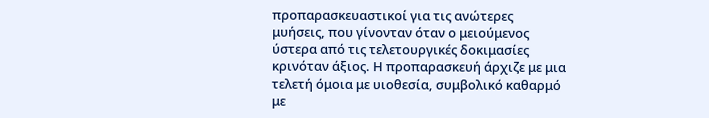προπαρασκευαστικοί για τις ανώτερες μυήσεις, που γίνονταν όταν ο μειούμενος ύστερα από τις τελετουργικές δοκιμασίες κρινόταν άξιος. Η προπαρασκευή άρχιζε με μια τελετή όμοια με υιοθεσία, συμβολικό καθαρμό με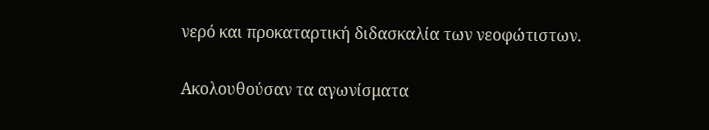νερό και προκαταρτική διδασκαλία των νεοφώτιστων.

Ακολουθούσαν τα αγωνίσματα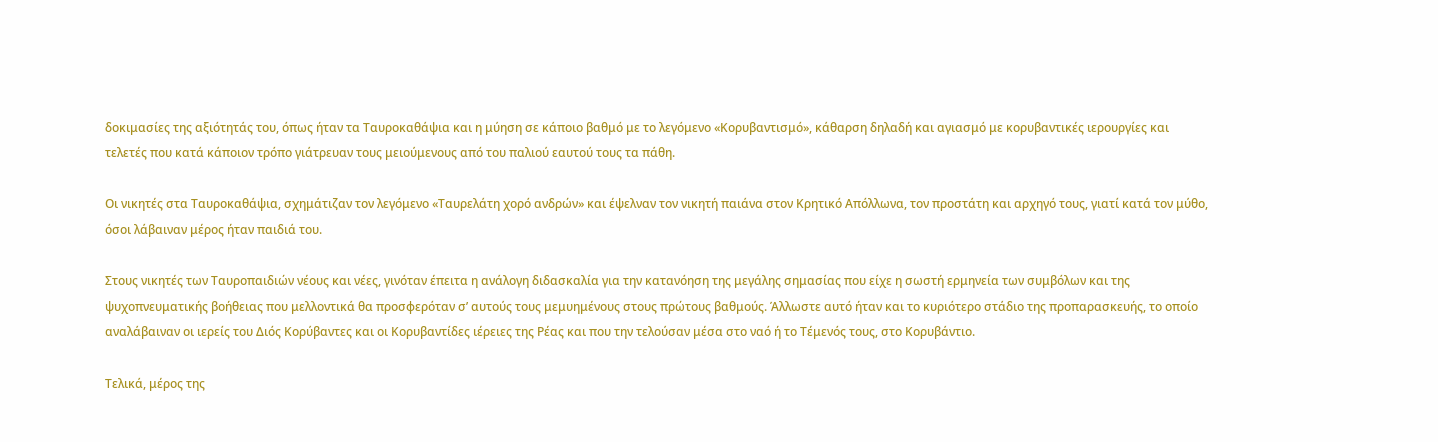δοκιμασίες της αξιότητάς του, όπως ήταν τα Ταυροκαθάψια και η μύηση σε κάποιο βαθμό με το λεγόμενο «Κορυβαντισμό», κάθαρση δηλαδή και αγιασμό με κορυβαντικές ιερουργίες και τελετές που κατά κάποιον τρόπο γιάτρευαν τους μειούμενους από του παλιού εαυτού τους τα πάθη.

Οι νικητές στα Ταυροκαθάψια, σχημάτιζαν τον λεγόμενο «Ταυρελάτη χορό ανδρών» και έψελναν τον νικητή παιάνα στον Κρητικό Απόλλωνα, τον προστάτη και αρχηγό τους, γιατί κατά τον μύθο, όσοι λάβαιναν μέρος ήταν παιδιά του.

Στους νικητές των Ταυροπαιδιών νέους και νέες, γινόταν έπειτα η ανάλογη διδασκαλία για την κατανόηση της μεγάλης σημασίας που είχε η σωστή ερμηνεία των συμβόλων και της ψυχοπνευματικής βοήθειας που μελλοντικά θα προσφερόταν σ’ αυτούς τους μεμυημένους στους πρώτους βαθμούς. Άλλωστε αυτό ήταν και το κυριότερο στάδιο της προπαρασκευής, το οποίο αναλάβαιναν οι ιερείς του Διός Κορύβαντες και οι Κορυβαντίδες ιέρειες της Ρέας και που την τελούσαν μέσα στο ναό ή το Τέμενός τους, στο Κορυβάντιο.

Τελικά, μέρος της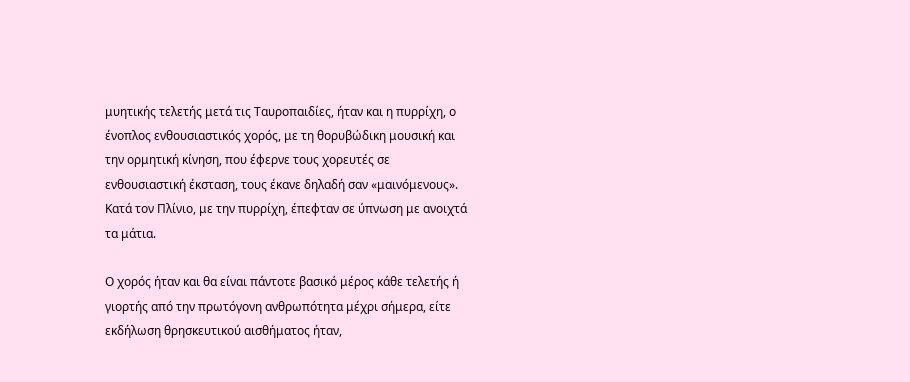μυητικής τελετής μετά τις Ταυροπαιδίες, ήταν και η πυρρίχη, ο ένοπλος ενθουσιαστικός χορός, με τη θορυβώδικη μουσική και την ορμητική κίνηση, που έφερνε τους χορευτές σε ενθουσιαστική έκσταση, τους έκανε δηλαδή σαν «μαινόμενους». Κατά τον Πλίνιο, με την πυρρίχη, έπεφταν σε ύπνωση με ανοιχτά τα μάτια.

Ο χορός ήταν και θα είναι πάντοτε βασικό μέρος κάθε τελετής ή γιορτής από την πρωτόγονη ανθρωπότητα μέχρι σήμερα, είτε εκδήλωση θρησκευτικού αισθήματος ήταν,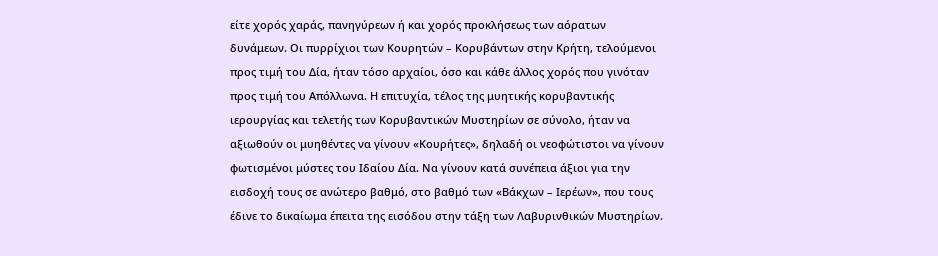είτε χορός χαράς, πανηγύρεων ή και χορός προκλήσεως των αόρατων δυνάμεων. Οι πυρρίχιοι των Κουρητών – Κορυβάντων στην Κρήτη, τελούμενοι προς τιμή του Δία, ήταν τόσο αρχαίοι, όσο και κάθε άλλος χορός που γινόταν προς τιμή του Απόλλωνα. Η επιτυχία, τέλος της μυητικής κορυβαντικής ιερουργίας και τελετής των Κορυβαντικών Μυστηρίων σε σύνολο, ήταν να αξιωθούν οι μυηθέντες να γίνουν «Κουρήτες», δηλαδή οι νεοφώτιστοι να γίνουν φωτισμένοι μύστες του Ιδαίου Δία. Να γίνουν κατά συνέπεια άξιοι για την εισδοχή τους σε ανώτερο βαθμό, στο βαθμό των «Βάκχων – Ιερέων», που τους έδινε το δικαίωμα έπειτα της εισόδου στην τάξη των Λαβυρινθικών Μυστηρίων.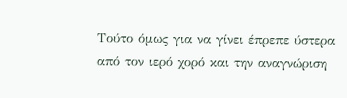Τούτο όμως για να γίνει έπρεπε ύστερα από τον ιερό χορό και την αναγνώριση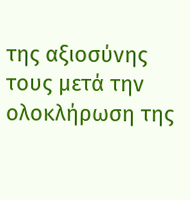της αξιοσύνης τους μετά την ολοκλήρωση της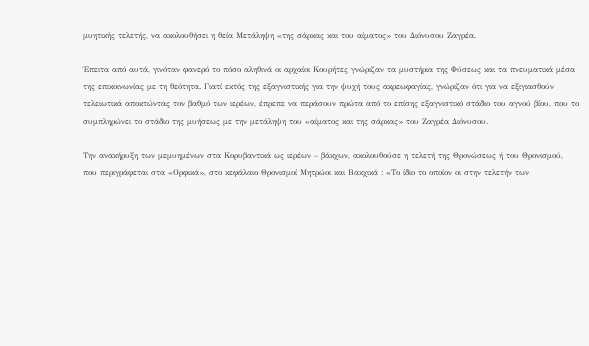μυητικής τελετής, να ακολουθήσει η θεία Μετάληψη «της σάρκας και του αίματος» του Διόνυσου Ζαγρέα.

Έπειτα από αυτά, γινόταν φανερό το πόσο αληθινά οι αρχαίοι Κουρήτες γνώριζαν τα μυστήρια της Φύσεως και τα πνευματικά μέσα της επικοινωνίας με τη θεότητα. Γιατί εκτός της εξαγνιστικής για την ψυχή τους ακρεωφαγίας, γνώριζαν ότι για να εξιγιασθούν τελειωτικά αποκτώντας τον βαθμό των ιερέων, έπρεπε να περάσουν πρώτα από το επίσης εξαγνιστικό στάδιο του αγνού βίου, που το συμπληρώνει το στάδιο της μυήσεως με την μετάληψη του «αίματος και της σάρκας» του Ζαγρέα Διόνυσου.

Την ανακήρυξη των μεμυημένων στα Κορυβαντικά ως ιερέων – βάκχων, ακολουθούσε η τελετή της Θρονώσεως ή του Θρονισμού, που περιγράφεται στα «Ορφικά», στο κεφάλαιο Θρονισμοί Μητρώοι και Βακχικά : «Το ίδιο το οποίον οι στην τελετήν των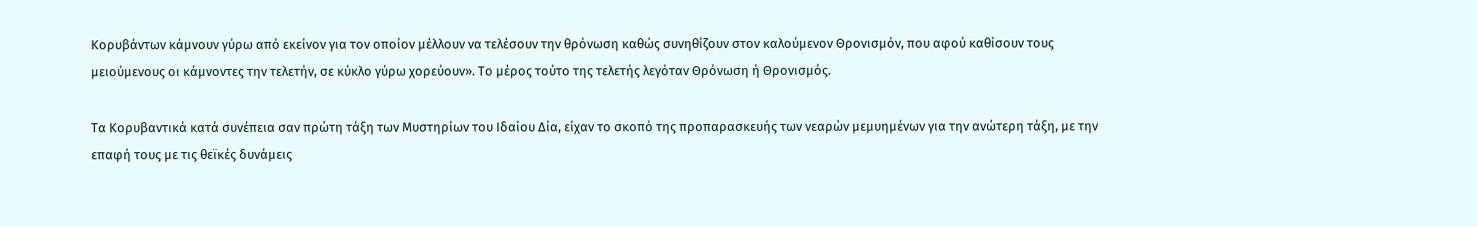Κορυβάντων κάμνουν γύρω από εκείνον για τον οποίον μέλλουν να τελέσουν την θρόνωση καθώς συνηθίζουν στον καλούμενον Θρονισμόν, που αφού καθίσουν τους μειούμενους οι κάμνοντες την τελετήν, σε κύκλο γύρω χορεύουν». Το μέρος τούτο της τελετής λεγόταν Θρόνωση ή Θρονισμός.

Τα Κορυβαντικά κατά συνέπεια σαν πρώτη τάξη των Μυστηρίων του Ιδαίου Δία, είχαν το σκοπό της προπαρασκευής των νεαρών μεμυημένων για την ανώτερη τάξη, με την επαφή τους με τις θεϊκές δυνάμεις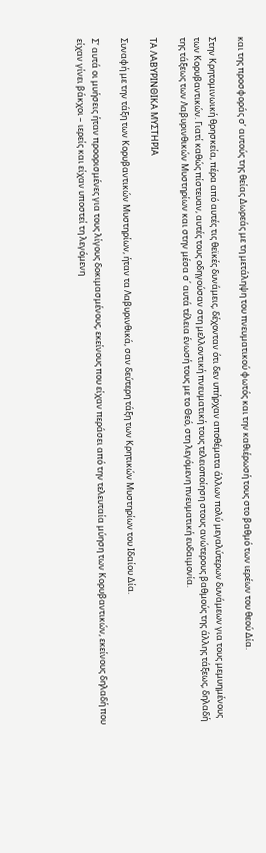και της προσφοράς σ’ αυτούς της θείας Δωρεάς με τη μετάληψη του πνευματικού φωτός και την καθιέρωσή τους στο βαθμό των ιερέων του θεού Δία.

Στην Κρητομινωική θρησκεία, πέρα από αυτές τις θεϊκές δυνάμεις, δέχονταν ότι δεν υπήρχαν αποθέματα άλλων πολύ μεγαλύτερων δυνάμεων για τους μεμυημένους των Κορυβαντικών. Γιατί καθώς πίστευαν, αυτές τους οδηγούσαν στη μελλοντική πνευματική τους τελειοποίηση στους ανώτερους βαθμούς της άλλης τάξεως, δηλαδή της τάξεως των Λαβυρινθικών Μυστηρίων και στην μέσα σ΄ αυτά τέλεια ένωσή τους με το Θεό, στη λεγόμενη πνευματική ευδαιμονία.

ΤΑ ΛΑΒΥΡΙΝΘΙΚΑ ΜΥΣΤΗΡΙΑ

Συναφή με την τάξη των Κορυβαντικών Μυστηρίων, ήταν τα Λαβυρινθικά, σαν δεύτερη τάξη των Κρητικών Μυστηρίων του Ιδαίου Δία.

Σ’ αυτά οι μυήσεις ήταν προορισμένες για τους λίγους δοκιμασμένους, εκείνους που είχαν περάσει από την τελευταία μύηση των Κορυβαντικών, εκείνους δηλαδή που είχαν γίνει βάκχοι – ιερείς και είχαν υποστεί τη λεγόμενη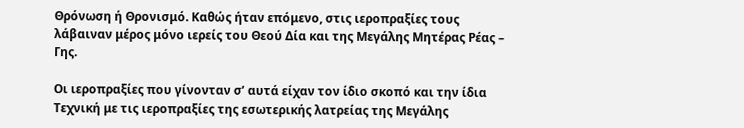Θρόνωση ή Θρονισμό. Καθώς ήταν επόμενο, στις ιεροπραξίες τους λάβαιναν μέρος μόνο ιερείς του Θεού Δία και της Μεγάλης Μητέρας Ρέας – Γης.

Οι ιεροπραξίες που γίνονταν σ’ αυτά είχαν τον ίδιο σκοπό και την ίδια Τεχνική με τις ιεροπραξίες της εσωτερικής λατρείας της Μεγάλης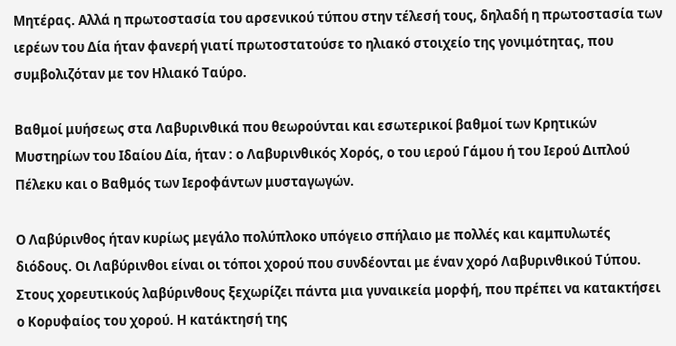Μητέρας. Αλλά η πρωτοστασία του αρσενικού τύπου στην τέλεσή τους, δηλαδή η πρωτοστασία των ιερέων του Δία ήταν φανερή γιατί πρωτοστατούσε το ηλιακό στοιχείο της γονιμότητας, που συμβολιζόταν με τον Ηλιακό Ταύρο.

Βαθμοί μυήσεως στα Λαβυρινθικά που θεωρούνται και εσωτερικοί βαθμοί των Κρητικών Μυστηρίων του Ιδαίου Δία, ήταν : ο Λαβυρινθικός Χορός, ο του ιερού Γάμου ή του Ιερού Διπλού Πέλεκυ και ο Βαθμός των Ιεροφάντων μυσταγωγών.

Ο Λαβύρινθος ήταν κυρίως μεγάλο πολύπλοκο υπόγειο σπήλαιο με πολλές και καμπυλωτές διόδους. Οι Λαβύρινθοι είναι οι τόποι χορού που συνδέονται με έναν χορό Λαβυρινθικού Τύπου. Στους χορευτικούς λαβύρινθους ξεχωρίζει πάντα μια γυναικεία μορφή, που πρέπει να κατακτήσει ο Κορυφαίος του χορού. Η κατάκτησή της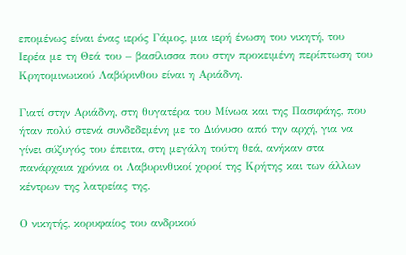επομένως είναι ένας ιερός Γάμος, μια ιερή ένωση του νικητή, του Ιερέα με τη Θεά του – βασίλισσα που στην προκειμένη περίπτωση του Κρητομινωικού Λαβύρινθου είναι η Αριάδνη.

Γιατί στην Αριάδνη, στη θυγατέρα του Μίνωα και της Πασιφάης, που ήταν πολύ στενά συνδεδεμένη με το Διόνυσο από την αρχή, για να γίνει σύζυγός του έπειτα, στη μεγάλη τούτη θεά, ανήκαν στα πανάρχαια χρόνια οι Λαβυρινθικοί χοροί της Κρήτης και των άλλων κέντρων της λατρείας της.

Ο νικητής, κορυφαίος του ανδρικού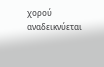χορού αναδεικνύεται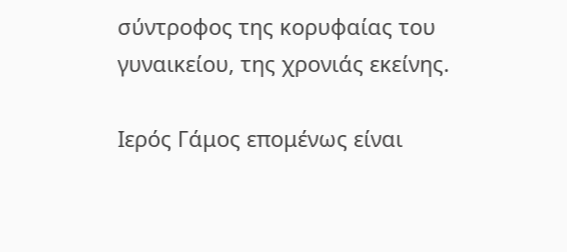σύντροφος της κορυφαίας του γυναικείου, της χρονιάς εκείνης.

Ιερός Γάμος επομένως είναι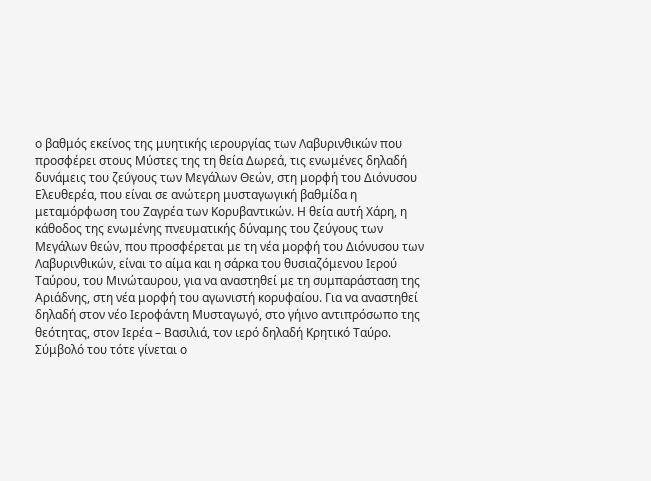ο βαθμός εκείνος της μυητικής ιερουργίας των Λαβυρινθικών που προσφέρει στους Μύστες της τη θεία Δωρεά, τις ενωμένες δηλαδή δυνάμεις του ζεύγους των Μεγάλων Θεών, στη μορφή του Διόνυσου Ελευθερέα, που είναι σε ανώτερη μυσταγωγική βαθμίδα η μεταμόρφωση του Ζαγρέα των Κορυβαντικών. Η θεία αυτή Χάρη, η κάθοδος της ενωμένης πνευματικής δύναμης του ζεύγους των Μεγάλων θεών, που προσφέρεται με τη νέα μορφή του Διόνυσου των Λαβυρινθικών, είναι το αίμα και η σάρκα του θυσιαζόμενου Ιερού Ταύρου, του Μινώταυρου, για να αναστηθεί με τη συμπαράσταση της Αριάδνης, στη νέα μορφή του αγωνιστή κορυφαίου. Για να αναστηθεί δηλαδή στον νέο Ιεροφάντη Μυσταγωγό, στο γήινο αντιπρόσωπο της θεότητας, στον Ιερέα – Βασιλιά, τον ιερό δηλαδή Κρητικό Ταύρο. Σύμβολό του τότε γίνεται ο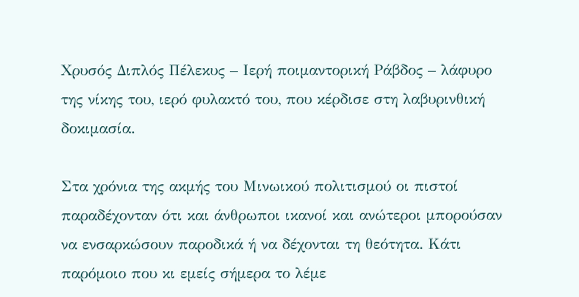Χρυσός Διπλός Πέλεκυς – Ιερή ποιμαντορική Ράβδος – λάφυρο της νίκης του, ιερό φυλακτό του, που κέρδισε στη λαβυρινθική δοκιμασία.

Στα χρόνια της ακμής του Μινωικού πολιτισμού οι πιστοί παραδέχονταν ότι και άνθρωποι ικανοί και ανώτεροι μπορούσαν να ενσαρκώσουν παροδικά ή να δέχονται τη θεότητα. Κάτι παρόμοιο που κι εμείς σήμερα το λέμε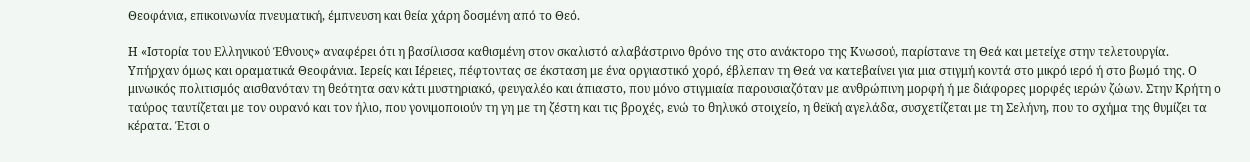Θεοφάνια, επικοινωνία πνευματική, έμπνευση και θεία χάρη δοσμένη από το Θεό.

Η «Ιστορία του Ελληνικού Έθνους» αναφέρει ότι η βασίλισσα καθισμένη στον σκαλιστό αλαβάστρινο θρόνο της στο ανάκτορο της Κνωσού, παρίστανε τη Θεά και μετείχε στην τελετουργία. Υπήρχαν όμως και οραματικά Θεοφάνια. Ιερείς και Ιέρειες, πέφτοντας σε έκσταση με ένα οργιαστικό χορό, έβλεπαν τη Θεά να κατεβαίνει για μια στιγμή κοντά στο μικρό ιερό ή στο βωμό της. Ο μινωικός πολιτισμός αισθανόταν τη θεότητα σαν κάτι μυστηριακό, φευγαλέο και άπιαστο, που μόνο στιγμιαία παρουσιαζόταν με ανθρώπινη μορφή ή με διάφορες μορφές ιερών ζώων. Στην Κρήτη ο ταύρος ταυτίζεται με τον ουρανό και τον ήλιο, που γονιμοποιούν τη γη με τη ζέστη και τις βροχές, ενώ το θηλυκό στοιχείο, η θεϊκή αγελάδα, συσχετίζεται με τη Σελήνη, που το σχήμα της θυμίζει τα κέρατα. Έτσι ο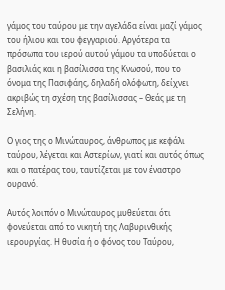γάμος του ταύρου με την αγελάδα είναι μαζί γάμος του ήλιου και του φεγγαριού. Αργότερα τα πρόσωπα του ιερού αυτού γάμου τα υποδύεται ο βασιλιάς και η βασίλισσα της Κνωσού, που το όνομα της Πασιφάης, δηλαδή ολόφωτη, δείχνει ακριβώς τη σχέση της βασίλισσας – Θεάς με τη Σελήνη.

Ο γιος της ο Μινώταυρος, άνθρωπος με κεφάλι ταύρου, λέγεται και Αστερίων, γιατί και αυτός όπως και ο πατέρας του, ταυτίζεται με τον έναστρο ουρανό.

Αυτός λοιπόν ο Μινώταυρος μυθεύεται ότι φονεύεται από το νικητή της Λαβυρινθικής ιερουργίας. Η θυσία ή ο φόνος του Ταύρου,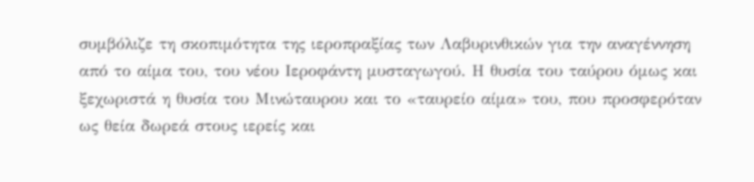συμβόλιζε τη σκοπιμότητα της ιεροπραξίας των Λαβυρινθικών για την αναγέννηση από το αίμα του, του νέου Ιεροφάντη μυσταγωγού. Η θυσία του ταύρου όμως και ξεχωριστά η θυσία του Μινώταυρου και το «ταυρείο αίμα» του, που προσφερόταν ως θεία δωρεά στους ιερείς και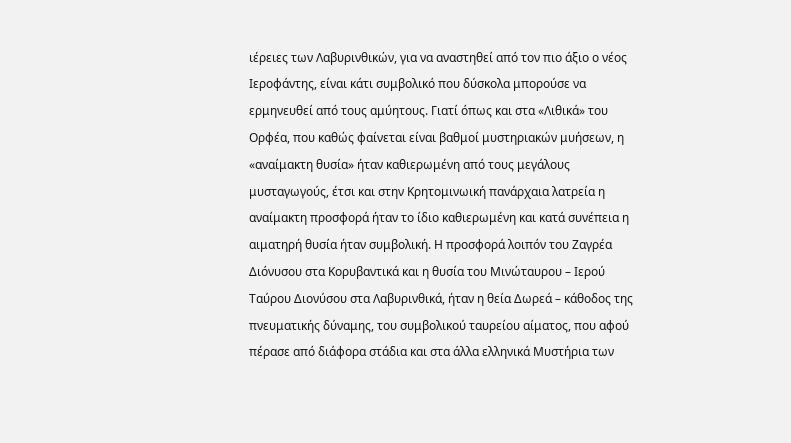ιέρειες των Λαβυρινθικών, για να αναστηθεί από τον πιο άξιο ο νέος Ιεροφάντης, είναι κάτι συμβολικό που δύσκολα μπορούσε να ερμηνευθεί από τους αμύητους. Γιατί όπως και στα «Λιθικά» του Ορφέα, που καθώς φαίνεται είναι βαθμοί μυστηριακών μυήσεων, η «αναίμακτη θυσία» ήταν καθιερωμένη από τους μεγάλους μυσταγωγούς, έτσι και στην Κρητομινωική πανάρχαια λατρεία η αναίμακτη προσφορά ήταν το ίδιο καθιερωμένη και κατά συνέπεια η αιματηρή θυσία ήταν συμβολική. Η προσφορά λοιπόν του Ζαγρέα Διόνυσου στα Κορυβαντικά και η θυσία του Μινώταυρου – Ιερού Ταύρου Διονύσου στα Λαβυρινθικά, ήταν η θεία Δωρεά – κάθοδος της πνευματικής δύναμης, του συμβολικού ταυρείου αίματος, που αφού πέρασε από διάφορα στάδια και στα άλλα ελληνικά Μυστήρια των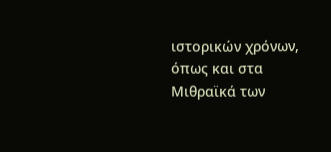ιστορικών χρόνων, όπως και στα Μιθραϊκά των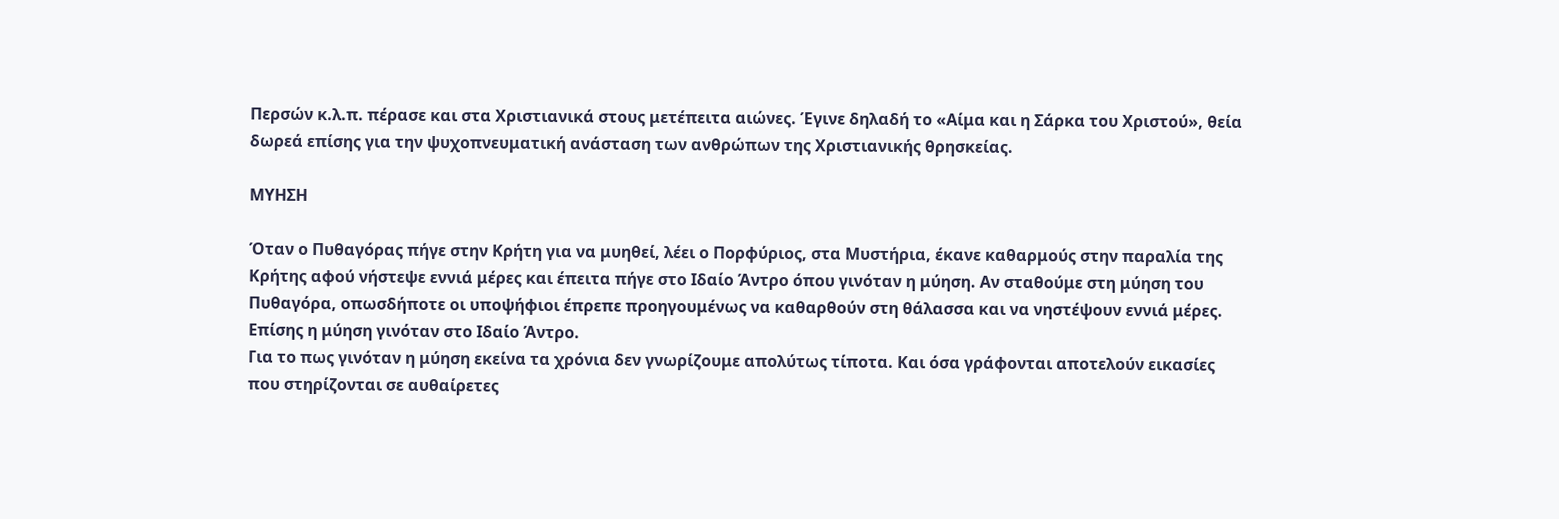Περσών κ.λ.π. πέρασε και στα Χριστιανικά στους μετέπειτα αιώνες. Έγινε δηλαδή το «Αίμα και η Σάρκα του Χριστού», θεία δωρεά επίσης για την ψυχοπνευματική ανάσταση των ανθρώπων της Χριστιανικής θρησκείας.

ΜΥΗΣΗ

Όταν ο Πυθαγόρας πήγε στην Κρήτη για να μυηθεί, λέει ο Πορφύριος, στα Μυστήρια, έκανε καθαρμούς στην παραλία της Κρήτης αφού νήστεψε εννιά μέρες και έπειτα πήγε στο Ιδαίο Άντρο όπου γινόταν η μύηση. Αν σταθούμε στη μύηση του Πυθαγόρα, οπωσδήποτε οι υποψήφιοι έπρεπε προηγουμένως να καθαρθούν στη θάλασσα και να νηστέψουν εννιά μέρες. Επίσης η μύηση γινόταν στο Ιδαίο Άντρο.
Για το πως γινόταν η μύηση εκείνα τα χρόνια δεν γνωρίζουμε απολύτως τίποτα. Και όσα γράφονται αποτελούν εικασίες που στηρίζονται σε αυθαίρετες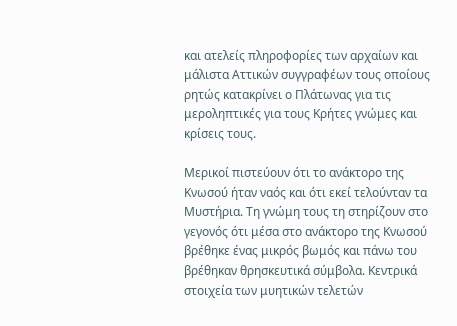και ατελείς πληροφορίες των αρχαίων και μάλιστα Αττικών συγγραφέων τους οποίους ρητώς κατακρίνει ο Πλάτωνας για τις μεροληπτικές για τους Κρήτες γνώμες και κρίσεις τους.

Μερικοί πιστεύουν ότι το ανάκτορο της Κνωσού ήταν ναός και ότι εκεί τελούνταν τα Μυστήρια. Τη γνώμη τους τη στηρίζουν στο γεγονός ότι μέσα στο ανάκτορο της Κνωσού βρέθηκε ένας μικρός βωμός και πάνω του βρέθηκαν θρησκευτικά σύμβολα. Κεντρικά στοιχεία των μυητικών τελετών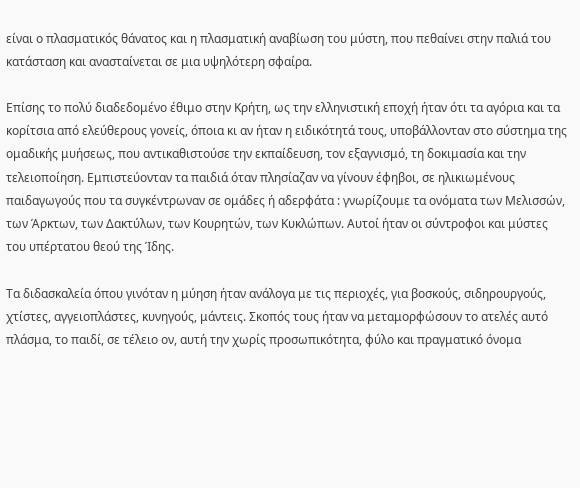είναι ο πλασματικός θάνατος και η πλασματική αναβίωση του μύστη, που πεθαίνει στην παλιά του κατάσταση και ανασταίνεται σε μια υψηλότερη σφαίρα.

Επίσης το πολύ διαδεδομένο έθιμο στην Κρήτη, ως την ελληνιστική εποχή ήταν ότι τα αγόρια και τα κορίτσια από ελεύθερους γονείς, όποια κι αν ήταν η ειδικότητά τους, υποβάλλονταν στο σύστημα της ομαδικής μυήσεως, που αντικαθιστούσε την εκπαίδευση, τον εξαγνισμό, τη δοκιμασία και την τελειοποίηση. Εμπιστεύονταν τα παιδιά όταν πλησίαζαν να γίνουν έφηβοι, σε ηλικιωμένους παιδαγωγούς που τα συγκέντρωναν σε ομάδες ή αδερφάτα : γνωρίζουμε τα ονόματα των Μελισσών, των Άρκτων, των Δακτύλων, των Κουρητών, των Κυκλώπων. Αυτοί ήταν οι σύντροφοι και μύστες του υπέρτατου θεού της Ίδης.

Τα διδασκαλεία όπου γινόταν η μύηση ήταν ανάλογα με τις περιοχές, για βοσκούς, σιδηρουργούς, χτίστες, αγγειοπλάστες, κυνηγούς, μάντεις. Σκοπός τους ήταν να μεταμορφώσουν το ατελές αυτό πλάσμα, το παιδί, σε τέλειο ον, αυτή την χωρίς προσωπικότητα, φύλο και πραγματικό όνομα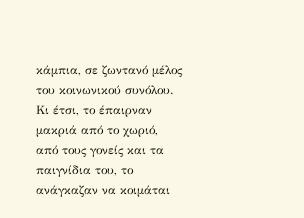κάμπια, σε ζωντανό μέλος του κοινωνικού συνόλου. Κι έτσι, το έπαιρναν μακριά από το χωριό, από τους γονείς και τα παιγνίδια του, το ανάγκαζαν να κοιμάται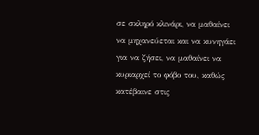σε σκληρό κλινάρι, να μαθαίνει να μηχανεύεται και να κυνηγάει για να ζήσει, να μαθαίνει να κυριαρχεί το φόβο του, καθώς κατέβαινε στις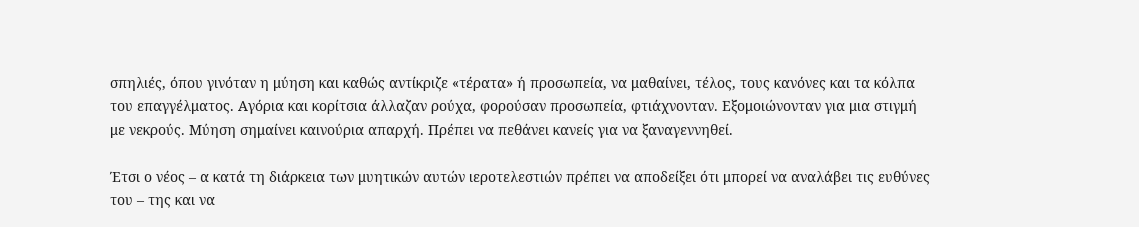σπηλιές, όπου γινόταν η μύηση και καθώς αντίκριζε «τέρατα» ή προσωπεία, να μαθαίνει, τέλος, τους κανόνες και τα κόλπα του επαγγέλματος. Αγόρια και κορίτσια άλλαζαν ρούχα, φορούσαν προσωπεία, φτιάχνονταν. Εξομοιώνονταν για μια στιγμή με νεκρούς. Μύηση σημαίνει καινούρια απαρχή. Πρέπει να πεθάνει κανείς για να ξαναγεννηθεί.

Έτσι ο νέος – α κατά τη διάρκεια των μυητικών αυτών ιεροτελεστιών πρέπει να αποδείξει ότι μπορεί να αναλάβει τις ευθύνες του – της και να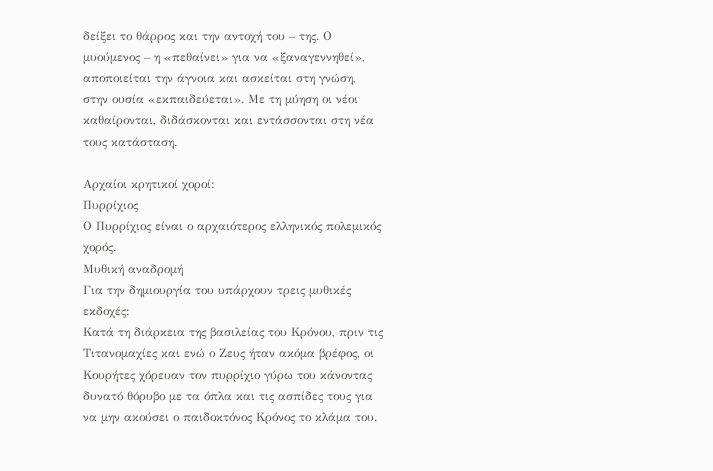δείξει το θάρρος και την αντοχή του – της. Ο μυούμενος – η «πεθαίνει» για να «ξαναγεννηθεί», αποποιείται την άγνοια και ασκείται στη γνώση, στην ουσία «εκπαιδεύεται». Με τη μύηση οι νέοι καθαίρονται, διδάσκονται και εντάσσονται στη νέα τους κατάσταση.

Aρχαίοι κρητικοί χοροί:
Πυρρίχιος
Ο Πυρρίχιος είναι ο αρχαιότερος ελληνικός πολεμικός χορός.
Μυθική αναδρομή
Για την δημιουργία του υπάρχουν τρεις μυθικές εκδοχές:
Κατά τη διάρκεια της βασιλείας του Κρόνου, πριν τις Τιτανομαχίες και ενώ ο Ζευς ήταν ακόμα βρέφος, οι Κουρήτες χόρευαν τον πυρρίχιο γύρω του κάνοντας δυνατό θόρυβο με τα όπλα και τις ασπίδες τους για να μην ακούσει ο παιδοκτόνος Κρόνος το κλάμα του.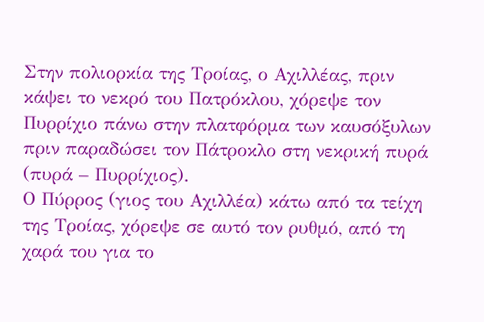Στην πολιορκία της Τροίας, ο Αχιλλέας, πριν κάψει το νεκρό του Πατρόκλου, χόρεψε τον Πυρρίχιο πάνω στην πλατφόρμα των καυσόξυλων πριν παραδώσει τον Πάτροκλο στη νεκρική πυρά (πυρά – Πυρρίχιος).
Ο Πύρρος (γιος του Αχιλλέα) κάτω από τα τείχη της Τροίας, χόρεψε σε αυτό τον ρυθμό, από τη χαρά του για το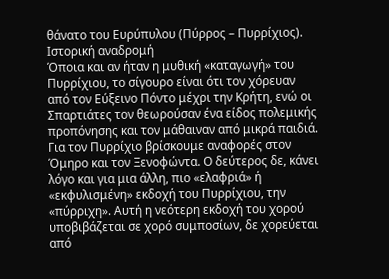θάνατο του Ευρύπυλου (Πύρρος – Πυρρίχιος).
Ιστορική αναδρομή
Όποια και αν ήταν η μυθική «καταγωγή» του Πυρρίχιου, το σίγουρο είναι ότι τον χόρευαν από τον Εύξεινο Πόντο μέχρι την Κρήτη, ενώ οι Σπαρτιάτες τον θεωρούσαν ένα είδος πολεμικής προπόνησης και τον μάθαιναν από μικρά παιδιά. Για τον Πυρρίχιο βρίσκουμε αναφορές στον Όμηρο και τον Ξενοφώντα. Ο δεύτερος δε, κάνει λόγο και για μια άλλη, πιο «ελαφριά» ή «εκφυλισμένη» εκδοχή του Πυρρίχιου, την «πύρριχη». Αυτή η νεότερη εκδοχή του χορού υποβιβάζεται σε χορό συμποσίων, δε χορεύεται από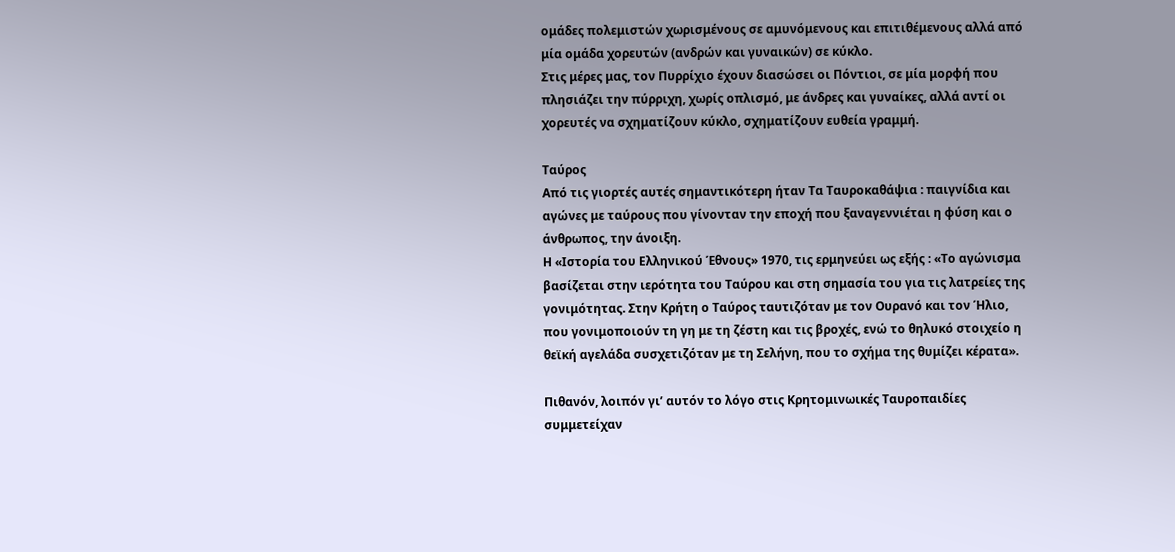ομάδες πολεμιστών χωρισμένους σε αμυνόμενους και επιτιθέμενους αλλά από μία ομάδα χορευτών (ανδρών και γυναικών) σε κύκλο.
Στις μέρες μας, τον Πυρρίχιο έχουν διασώσει οι Πόντιοι, σε μία μορφή που πλησιάζει την πύρριχη, χωρίς οπλισμό, με άνδρες και γυναίκες, αλλά αντί οι χορευτές να σχηματίζουν κύκλο, σχηματίζουν ευθεία γραμμή.

Ταύρος
Από τις γιορτές αυτές σημαντικότερη ήταν Τα Ταυροκαθάψια : παιγνίδια και αγώνες με ταύρους που γίνονταν την εποχή που ξαναγεννιέται η φύση και ο άνθρωπος, την άνοιξη.
Η «Ιστορία του Ελληνικού Έθνους» 1970, τις ερμηνεύει ως εξής : «Το αγώνισμα βασίζεται στην ιερότητα του Ταύρου και στη σημασία του για τις λατρείες της γονιμότητας. Στην Κρήτη ο Ταύρος ταυτιζόταν με τον Ουρανό και τον Ήλιο, που γονιμοποιούν τη γη με τη ζέστη και τις βροχές, ενώ το θηλυκό στοιχείο η θεϊκή αγελάδα συσχετιζόταν με τη Σελήνη, που το σχήμα της θυμίζει κέρατα».

Πιθανόν, λοιπόν γι’ αυτόν το λόγο στις Κρητομινωικές Ταυροπαιδίες συμμετείχαν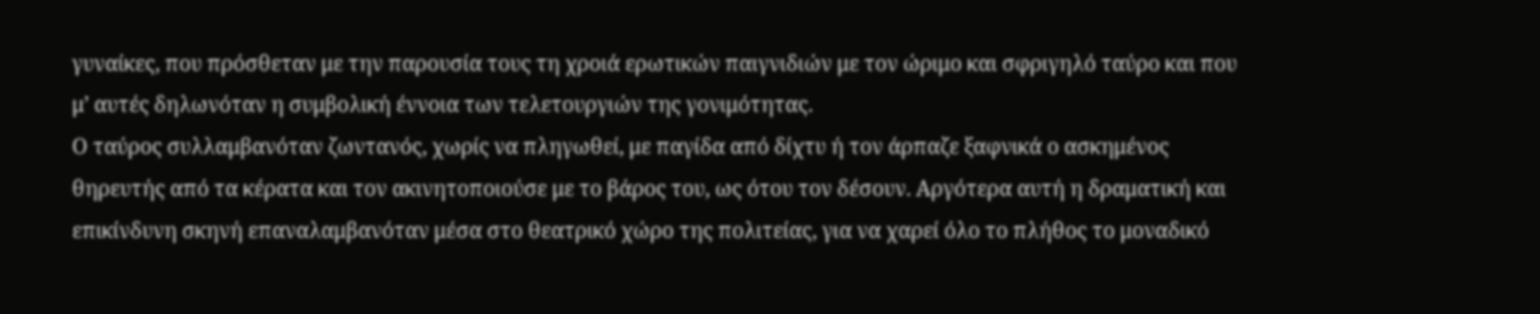γυναίκες, που πρόσθεταν με την παρουσία τους τη χροιά ερωτικών παιγνιδιών με τον ώριμο και σφριγηλό ταύρο και που μ’ αυτές δηλωνόταν η συμβολική έννοια των τελετουργιών της γονιμότητας.
Ο ταύρος συλλαμβανόταν ζωντανός, χωρίς να πληγωθεί, με παγίδα από δίχτυ ή τον άρπαζε ξαφνικά ο ασκημένος θηρευτής από τα κέρατα και τον ακινητοποιούσε με το βάρος του, ως ότου τον δέσουν. Αργότερα αυτή η δραματική και επικίνδυνη σκηνή επαναλαμβανόταν μέσα στο θεατρικό χώρο της πολιτείας, για να χαρεί όλο το πλήθος το μοναδικό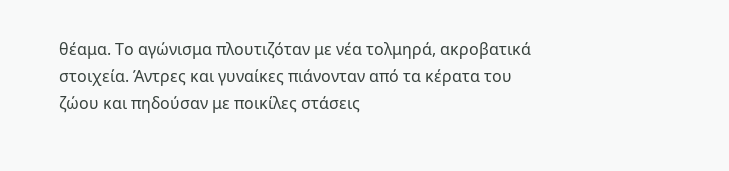θέαμα. Το αγώνισμα πλουτιζόταν με νέα τολμηρά, ακροβατικά στοιχεία. Άντρες και γυναίκες πιάνονταν από τα κέρατα του ζώου και πηδούσαν με ποικίλες στάσεις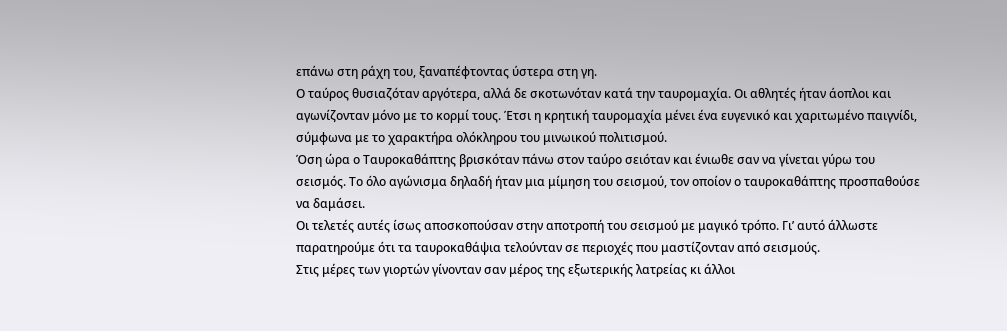επάνω στη ράχη του, ξαναπέφτοντας ύστερα στη γη.
Ο ταύρος θυσιαζόταν αργότερα, αλλά δε σκοτωνόταν κατά την ταυρομαχία. Οι αθλητές ήταν άοπλοι και αγωνίζονταν μόνο με το κορμί τους. Έτσι η κρητική ταυρομαχία μένει ένα ευγενικό και χαριτωμένο παιγνίδι, σύμφωνα με το χαρακτήρα ολόκληρου του μινωικού πολιτισμού.
Όση ώρα ο Ταυροκαθάπτης βρισκόταν πάνω στον ταύρο σειόταν και ένιωθε σαν να γίνεται γύρω του σεισμός. Το όλο αγώνισμα δηλαδή ήταν μια μίμηση του σεισμού, τον οποίον ο ταυροκαθάπτης προσπαθούσε να δαμάσει.
Οι τελετές αυτές ίσως αποσκοπούσαν στην αποτροπή του σεισμού με μαγικό τρόπο. Γι’ αυτό άλλωστε παρατηρούμε ότι τα ταυροκαθάψια τελούνταν σε περιοχές που μαστίζονταν από σεισμούς.
Στις μέρες των γιορτών γίνονταν σαν μέρος της εξωτερικής λατρείας κι άλλοι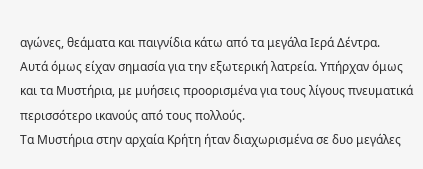αγώνες, θεάματα και παιγνίδια κάτω από τα μεγάλα Ιερά Δέντρα.
Αυτά όμως είχαν σημασία για την εξωτερική λατρεία. Υπήρχαν όμως και τα Μυστήρια, με μυήσεις προορισμένα για τους λίγους πνευματικά περισσότερο ικανούς από τους πολλούς.
Τα Μυστήρια στην αρχαία Κρήτη ήταν διαχωρισμένα σε δυο μεγάλες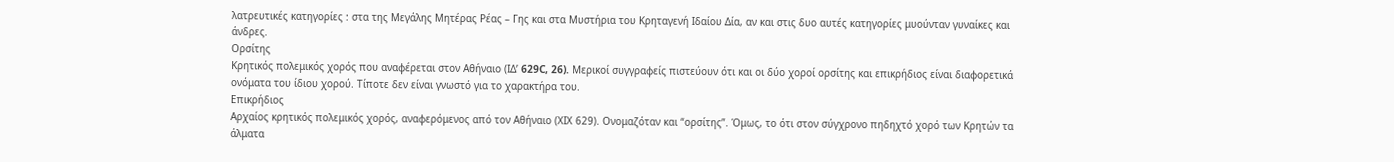λατρευτικές κατηγορίες : στα της Μεγάλης Μητέρας Ρέας – Γης και στα Μυστήρια του Κρηταγενή Ιδαίου Δία, αν και στις δυο αυτές κατηγορίες μυούνταν γυναίκες και άνδρες.
Ορσίτης
Κρητικός πολεμικός χορός που αναφέρεται στον Αθήναιο (ΙΔ’ 629C, 26). Μερικοί συγγραφείς πιστεύουν ότι και οι δύο χοροί ορσίτης και επικρήδιος είναι διαφορετικά ονόματα του ίδιου χορού. Τίποτε δεν είναι γνωστό για το χαρακτήρα του.
Επικρήδιος
Αρχαίος κρητικός πολεμικός χορός, αναφερόμενος από τον Αθήναιο (ΧΙΧ 629). Ονομαζόταν και “ορσίτης”. Όμως, το ότι στον σύγχρονο πηδηχτό χορό των Κρητών τα άλματα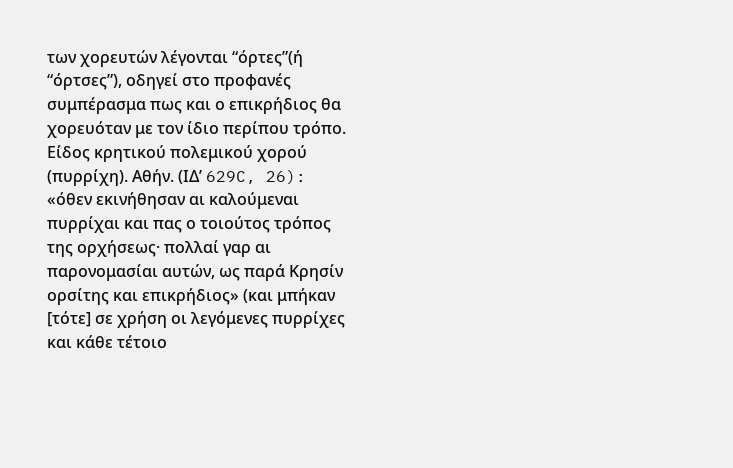των χορευτών λέγονται “όρτες”(ή “όρτσες”), οδηγεί στο προφανές συμπέρασμα πως και ο επικρήδιος θα χορευόταν με τον ίδιο περίπου τρόπο. Είδος κρητικού πολεμικού χορού (πυρρίχη). Αθήν. (ΙΔ’ 629C, 26): «όθεν εκινήθησαν αι καλούμεναι πυρρίχαι και πας ο τοιούτος τρόπος της ορχήσεως· πολλαί γαρ αι παρονομασίαι αυτών, ως παρά Κρησίν ορσίτης και επικρήδιος» (και μπήκαν [τότε] σε χρήση οι λεγόμενες πυρρίχες και κάθε τέτοιο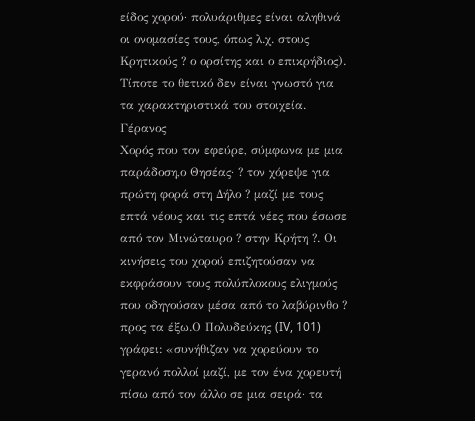είδος χορού· πολυάριθμες είναι αληθινά οι ονομασίες τους, όπως λ.χ. στους Κρητικούς ? ο ορσίτης και ο επικρήδιος).
Τίποτε το θετικό δεν είναι γνωστό για τα χαρακτηριστικά του στοιχεία.
Γέρανος
Χορός που τον εφεύρε, σύμφωνα με μια παράδοση,ο Θησέας· ? τον χόρεψε για πρώτη φορά στη Δήλο ? μαζί με τους επτά νέους και τις επτά νέες που έσωσε από τον Μινώταυρο ? στην Κρήτη ?. Οι κινήσεις του χορού επιζητούσαν να εκφράσουν τους πολύπλοκους ελιγμούς που οδηγούσαν μέσα από το λαβύρινθο ? προς τα έξω.Ο Πολυδεύκης (IV, 101) γράφει: «συνήθιζαν να χορεύουν το γερανό πολλοί μαζί, με τον ένα χορευτή πίσω από τον άλλο σε μια σειρά· τα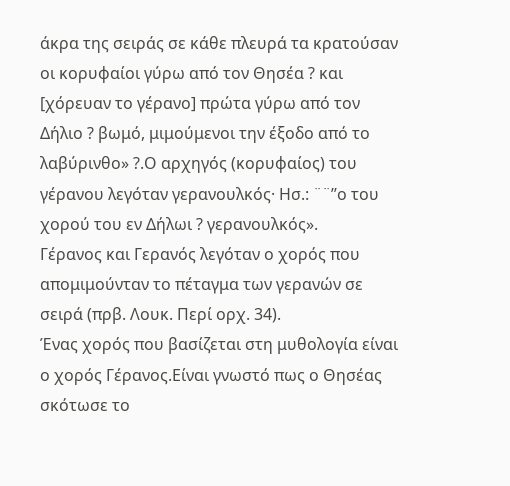άκρα της σειράς σε κάθε πλευρά τα κρατούσαν οι κορυφαίοι γύρω από τον Θησέα ? και [χόρευαν το γέρανο] πρώτα γύρω από τον Δήλιο ? βωμό, μιμούμενοι την έξοδο από το λαβύρινθο» ?.Ο αρχηγός (κορυφαίος) του γέρανου λεγόταν γερανουλκός· Ησ.: ¨¨’’ο του χορού του εν Δήλωι ? γερανουλκός».
Γέρανος και Γερανός λεγόταν ο χορός που απομιμούνταν το πέταγμα των γερανών σε σειρά (πρβ. Λουκ. Περί ορχ. 34).
Ένας χορός που βασίζεται στη μυθολογία είναι ο χορός Γέρανος.Είναι γνωστό πως ο Θησέας σκότωσε το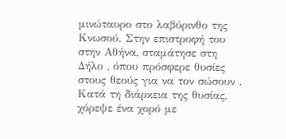μινώταυρο στο λαβύρινθο της Κνωσού. Στην επιστροφή του στην Αθήνα, σταμάτησε στη Δήλο , όπου πρόσφερε θυσίες στους θεούς για να τον σώσουν . Κατά τη διάρκεια της θυσίας, χόρεψε ένα χορό με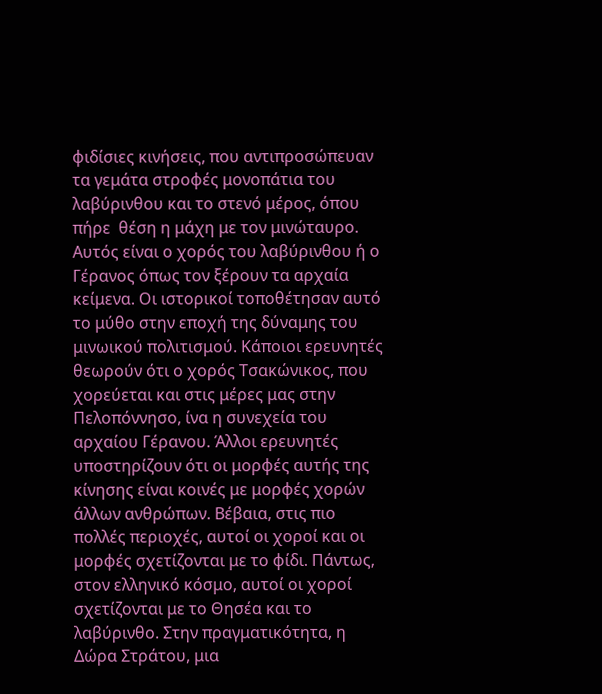φιδίσιες κινήσεις, που αντιπροσώπευαν τα γεμάτα στροφές μονοπάτια του λαβύρινθου και το στενό μέρος, όπου πήρε  θέση η μάχη με τον μινώταυρο. Αυτός είναι ο χορός του λαβύρινθου ή ο Γέρανος όπως τον ξέρουν τα αρχαία κείμενα. Οι ιστορικοί τοποθέτησαν αυτό το μύθο στην εποχή της δύναμης του μινωικού πολιτισμού. Κάποιοι ερευνητές θεωρούν ότι ο χορός Τσακώνικος, που χορεύεται και στις μέρες μας στην Πελοπόννησο, ίνα η συνεχεία του αρχαίου Γέρανου. Άλλοι ερευνητές υποστηρίζουν ότι οι μορφές αυτής της κίνησης είναι κοινές με μορφές χορών άλλων ανθρώπων. Βέβαια, στις πιο πολλές περιοχές, αυτοί οι χοροί και οι μορφές σχετίζονται με το φίδι. Πάντως, στον ελληνικό κόσμο, αυτοί οι χοροί σχετίζονται με το Θησέα και το λαβύρινθο. Στην πραγματικότητα, η Δώρα Στράτου, μια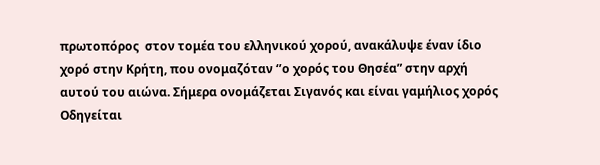πρωτοπόρος  στον τομέα του ελληνικού χορού, ανακάλυψε έναν ίδιο χορό στην Κρήτη, που ονομαζόταν ‘’ο χορός του Θησέα” στην αρχή αυτού του αιώνα. Σήμερα ονομάζεται Σιγανός και είναι γαμήλιος χορός
Οδηγείται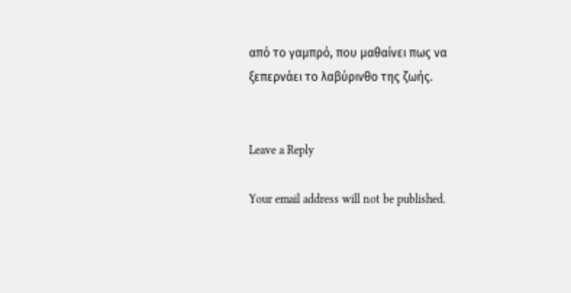από το γαμπρό, που μαθαίνει πως να ξεπερνάει το λαβύρινθο της ζωής.


Leave a Reply

Your email address will not be published.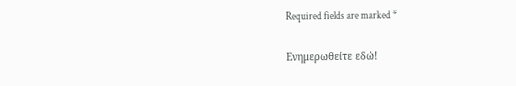Required fields are marked *

Ενημερωθείτε εδώ!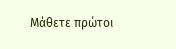Μάθετε πρώτοι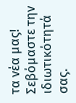τα νέα μας!
Σεβόμαστε την ιδιωτικότητά σας.